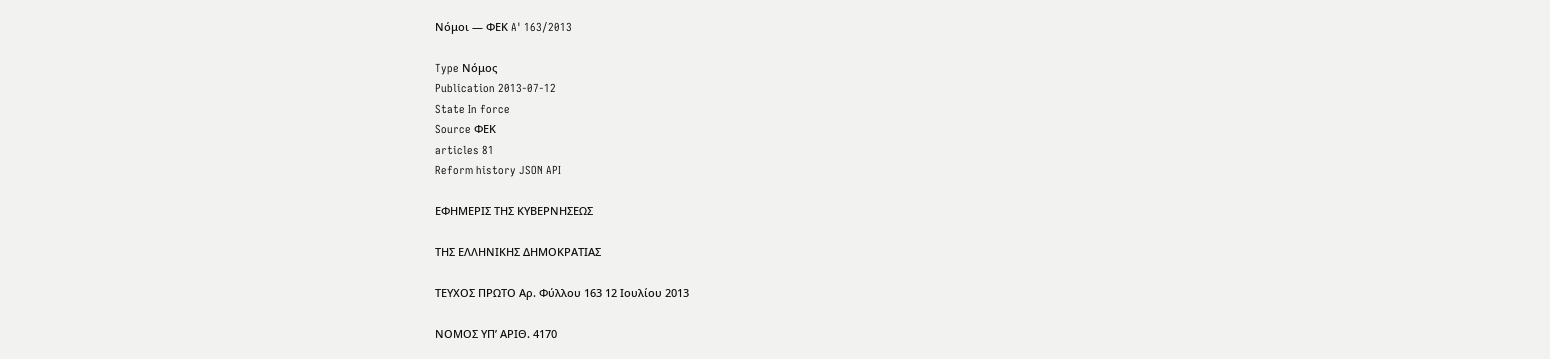Νόμοι — ΦΕΚ A' 163/2013

Type Νόμος
Publication 2013-07-12
State In force
Source ΦΕΚ
articles 81
Reform history JSON API

ΕΦΗΜΕΡΙΣ ΤΗΣ ΚΥΒΕΡΝΗΣΕΩΣ

ΤΗΣ ΕΛΛΗΝΙΚΗΣ ΔΗΜΟΚΡΑΤΙΑΣ

ΤΕΥΧΟΣ ΠΡΩΤΟ Αρ. Φύλλου 163 12 Ιουλίου 2013

ΝΟΜΟΣ ΥΠ’ ΑΡΙΘ. 4170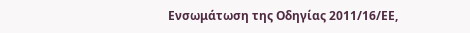Ενσωμάτωση της Oδηγίας 2011/16/ΕΕ,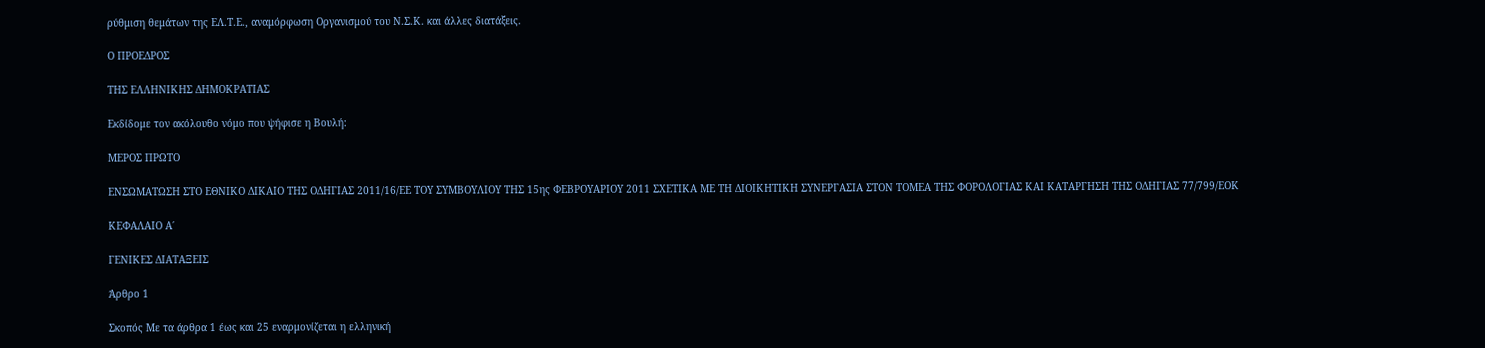ρύθμιση θεμάτων της ΕΛ.Τ.Ε., αναμόρφωση Οργανισμού του Ν.Σ.Κ. και άλλες διατάξεις.

Ο ΠΡΟΕΔΡΟΣ

ΤΗΣ ΕΛΛΗΝΙΚΗΣ ΔΗΜΟΚΡΑΤΙΑΣ

Εκδίδομε τον ακόλουθο νόμο που ψήφισε η Βουλή:

ΜΕΡΟΣ ΠΡΩΤΟ

ΕΝΣΩΜΑΤΩΣΗ ΣΤΟ ΕΘΝΙΚΟ ΔΙΚΑΙΟ ΤΗΣ ΟΔΗΓΙΑΣ 2011/16/ΕΕ ΤΟΥ ΣΥΜΒΟΥΛΙΟΥ ΤΗΣ 15ης ΦΕΒΡΟΥΑΡΙΟΥ 2011 ΣΧΕΤΙΚΑ ΜΕ ΤΗ ΔΙΟΙΚΗΤΙΚΗ ΣΥΝΕΡΓΑΣΙΑ ΣΤΟΝ ΤΟΜΕΑ ΤΗΣ ΦΟΡΟΛΟΓΙΑΣ ΚΑΙ ΚΑΤΑΡΓΗΣΗ ΤΗΣ ΟΔΗΓΙΑΣ 77/799/ΕΟΚ

ΚΕΦΑΛΑΙΟ Α΄

ΓΕΝΙΚΕΣ ΔΙΑΤΑΞΕΙΣ

Άρθρο 1

Σκοπός Με τα άρθρα 1 έως και 25 εναρμονίζεται η ελληνική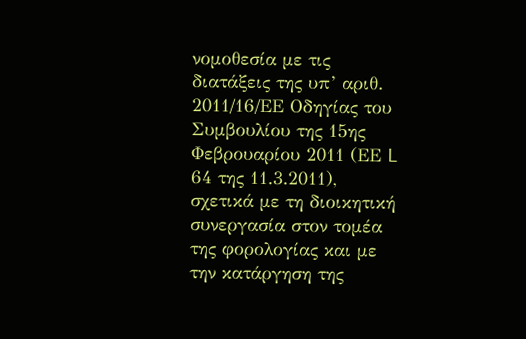νομοθεσία με τις διατάξεις της υπ’ αριθ. 2011/16/ΕΕ Οδηγίας του Συμβουλίου της 15ης Φεβρουαρίου 2011 (ΕΕ L 64 της 11.3.2011), σχετικά με τη διοικητική συνεργασία στον τομέα της φορολογίας και με την κατάργηση της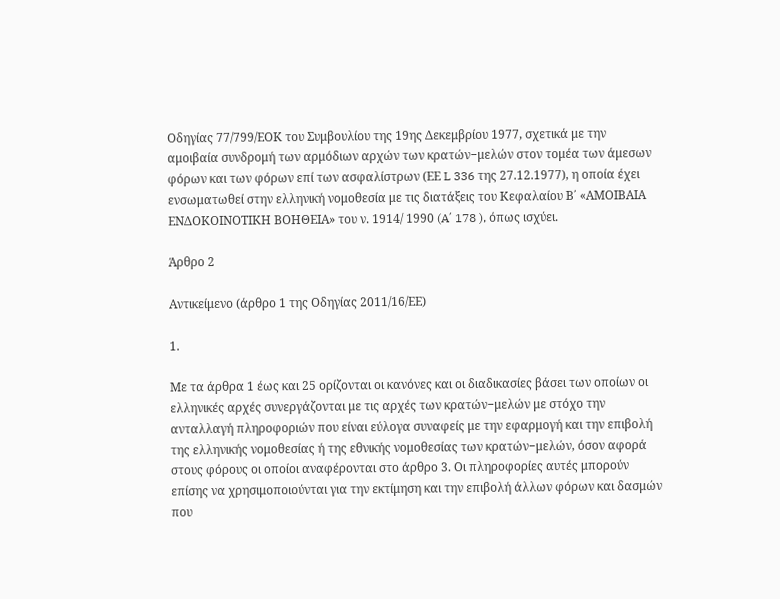Οδηγίας 77/799/ΕΟΚ του Συμβουλίου της 19ης Δεκεμβρίου 1977, σχετικά με την αμοιβαία συνδρομή των αρμόδιων αρχών των κρατών−μελών στον τομέα των άμεσων φόρων και των φόρων επί των ασφαλίστρων (ΕΕ L 336 της 27.12.1977), η οποία έχει ενσωματωθεί στην ελληνική νομοθεσία με τις διατάξεις του Κεφαλαίου Β΄ «ΑΜΟΙΒΑΙΑ ΕΝΔΟΚΟΙΝΟΤΙΚΗ ΒΟΗΘΕΙΑ» του ν. 1914/ 1990 (A΄ 178 ), όπως ισχύει.

Άρθρο 2

Αντικείμενο (άρθρο 1 της Οδηγίας 2011/16/ΕΕ)

1.

Με τα άρθρα 1 έως και 25 ορίζονται οι κανόνες και οι διαδικασίες βάσει των οποίων οι ελληνικές αρχές συνεργάζονται με τις αρχές των κρατών−μελών με στόχο την ανταλλαγή πληροφοριών που είναι εύλογα συναφείς με την εφαρμογή και την επιβολή της ελληνικής νομοθεσίας ή της εθνικής νομοθεσίας των κρατών−μελών, όσον αφορά στους φόρους οι οποίοι αναφέρονται στο άρθρο 3. Οι πληροφορίες αυτές μπορούν επίσης να χρησιμοποιούνται για την εκτίμηση και την επιβολή άλλων φόρων και δασμών που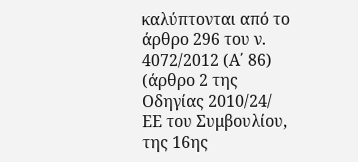καλύπτονται από το άρθρο 296 του ν. 4072/2012 (Α΄ 86) (άρθρο 2 της Οδηγίας 2010/24/ ΕΕ του Συμβουλίου, της 16ης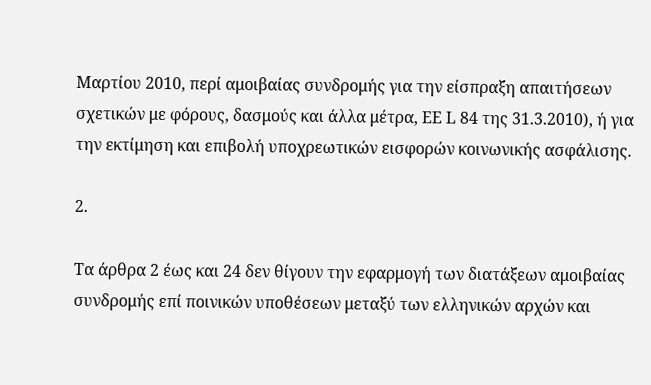Μαρτίου 2010, περί αμοιβαίας συνδρομής για την είσπραξη απαιτήσεων σχετικών με φόρους, δασμούς και άλλα μέτρα, ΕΕ L 84 της 31.3.2010), ή για την εκτίμηση και επιβολή υποχρεωτικών εισφορών κοινωνικής ασφάλισης.

2.

Τα άρθρα 2 έως και 24 δεν θίγουν την εφαρμογή των διατάξεων αμοιβαίας συνδρομής επί ποινικών υποθέσεων μεταξύ των ελληνικών αρχών και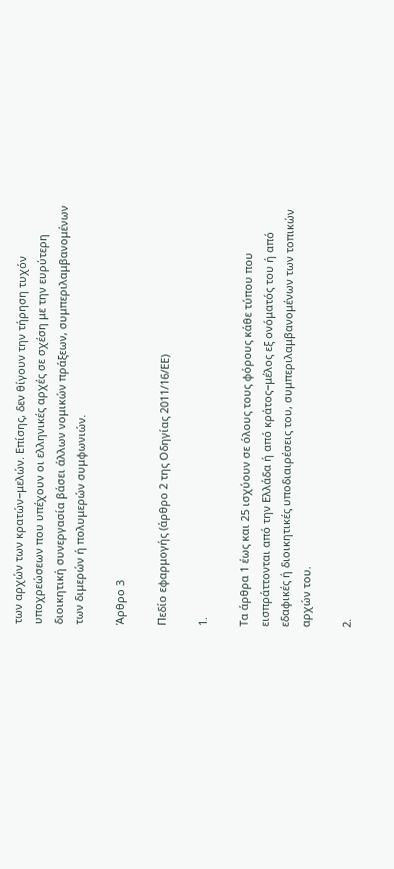των αρχών των κρατών−μελών. Επίσης, δεν θίγουν την τήρηση τυχόν υποχρεώσεων που υπέχουν οι ελληνικές αρχές σε σχέση με την ευρύτερη διοικητική συνεργασία βάσει άλλων νομικών πράξεων, συμπεριλαμβανομένων των διμερών ή πολυμερών συμφωνιών.

Άρθρο 3

Πεδίο εφαρμογής (άρθρο 2 της Οδηγίας 2011/16/ΕΕ)

1.

Τα άρθρα 1 έως και 25 ισχύουν σε όλους τους φόρους κάθε τύπου που εισπράττονται από την Ελλάδα ή από κράτος−μέλος εξ ονόματός του ή από εδαφικές ή διοικητικές υποδιαιρέσεις του, συμπεριλαμβανομένων των τοπικών αρχών του.

2.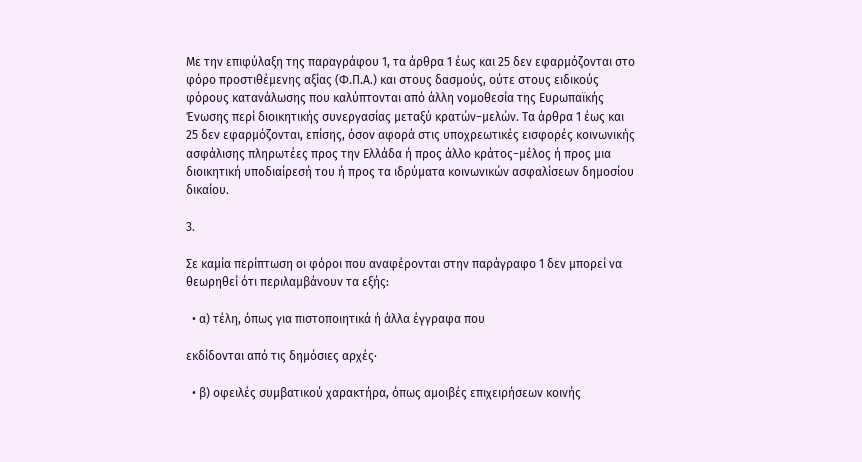Με την επιφύλαξη της παραγράφου 1, τα άρθρα 1 έως και 25 δεν εφαρμόζονται στο φόρο προστιθέμενης αξίας (Φ.Π.Α.) και στους δασμούς, ούτε στους ειδικούς φόρους κατανάλωσης που καλύπτονται από άλλη νομοθεσία της Ευρωπαϊκής Ένωσης περί διοικητικής συνεργασίας μεταξύ κρατών−μελών. Τα άρθρα 1 έως και 25 δεν εφαρμόζονται, επίσης, όσον αφορά στις υποχρεωτικές εισφορές κοινωνικής ασφάλισης πληρωτέες προς την Ελλάδα ή προς άλλο κράτος−μέλος ή προς μια διοικητική υποδιαίρεσή του ή προς τα ιδρύματα κοινωνικών ασφαλίσεων δημοσίου δικαίου.

3.

Σε καμία περίπτωση οι φόροι που αναφέρονται στην παράγραφο 1 δεν μπορεί να θεωρηθεί ότι περιλαμβάνουν τα εξής:

  • α) τέλη, όπως για πιστοποιητικά ή άλλα έγγραφα που

εκδίδονται από τις δημόσιες αρχές·

  • β) οφειλές συμβατικού χαρακτήρα, όπως αμοιβές επιχειρήσεων κοινής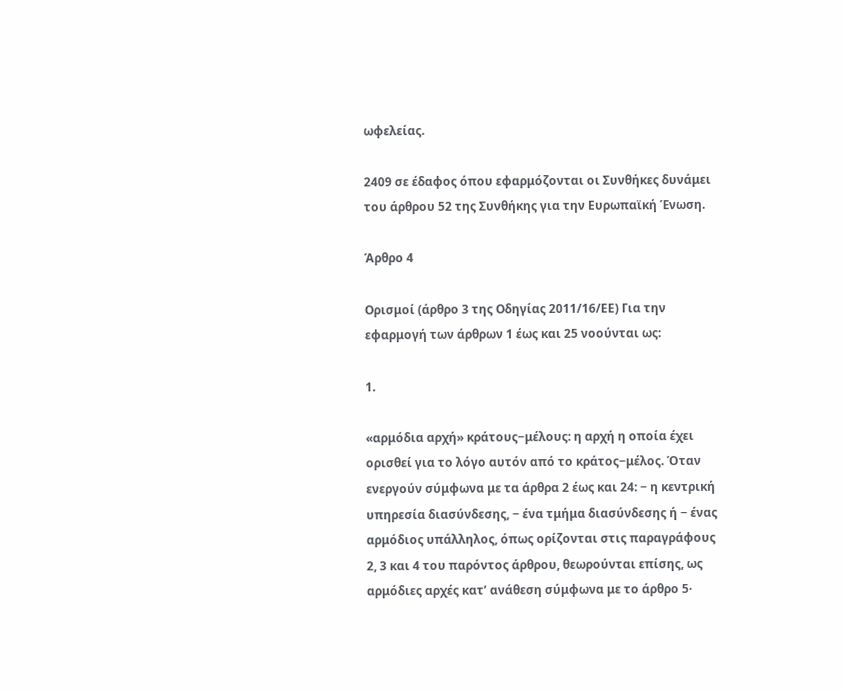ωφελείας.

2409 σε έδαφος όπου εφαρμόζονται οι Συνθήκες δυνάμει του άρθρου 52 της Συνθήκης για την Ευρωπαϊκή Ένωση.

Άρθρο 4

Ορισμοί (άρθρο 3 της Οδηγίας 2011/16/ΕΕ) Για την εφαρμογή των άρθρων 1 έως και 25 νοούνται ως:

1.

«αρμόδια αρχή» κράτους−μέλους: η αρχή η οποία έχει ορισθεί για το λόγο αυτόν από το κράτος−μέλος. Όταν ενεργούν σύμφωνα με τα άρθρα 2 έως και 24: − η κεντρική υπηρεσία διασύνδεσης, − ένα τμήμα διασύνδεσης ή − ένας αρμόδιος υπάλληλος, όπως ορίζονται στις παραγράφους 2, 3 και 4 του παρόντος άρθρου, θεωρούνται επίσης, ως αρμόδιες αρχές κατ’ ανάθεση σύμφωνα με το άρθρο 5·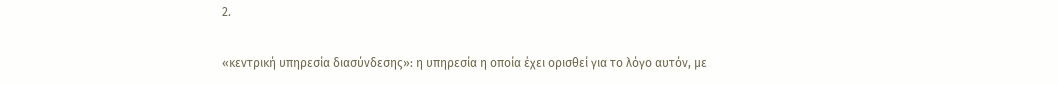2.

«κεντρική υπηρεσία διασύνδεσης»: η υπηρεσία η οποία έχει ορισθεί για το λόγο αυτόν, με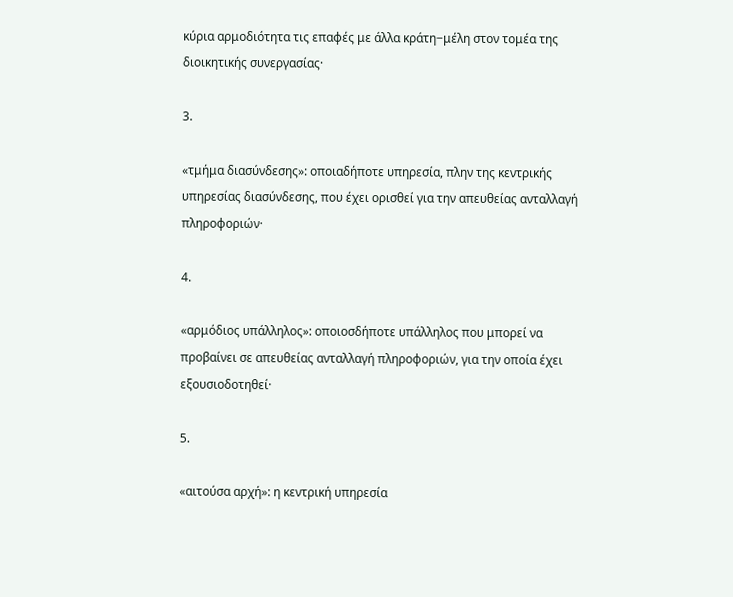κύρια αρμοδιότητα τις επαφές με άλλα κράτη−μέλη στον τομέα της διοικητικής συνεργασίας·

3.

«τμήμα διασύνδεσης»: οποιαδήποτε υπηρεσία, πλην της κεντρικής υπηρεσίας διασύνδεσης, που έχει ορισθεί για την απευθείας ανταλλαγή πληροφοριών·

4.

«αρμόδιος υπάλληλος»: οποιοσδήποτε υπάλληλος που μπορεί να προβαίνει σε απευθείας ανταλλαγή πληροφοριών, για την οποία έχει εξουσιοδοτηθεί·

5.

«αιτούσα αρχή»: η κεντρική υπηρεσία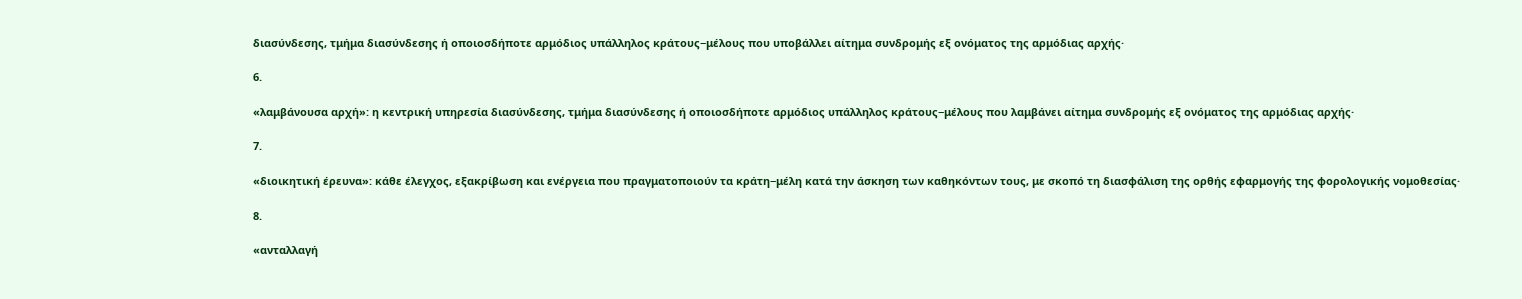διασύνδεσης, τμήμα διασύνδεσης ή οποιοσδήποτε αρμόδιος υπάλληλος κράτους−μέλους που υποβάλλει αίτημα συνδρομής εξ ονόματος της αρμόδιας αρχής·

6.

«λαμβάνουσα αρχή»: η κεντρική υπηρεσία διασύνδεσης, τμήμα διασύνδεσης ή οποιοσδήποτε αρμόδιος υπάλληλος κράτους−μέλους που λαμβάνει αίτημα συνδρομής εξ ονόματος της αρμόδιας αρχής·

7.

«διοικητική έρευνα»: κάθε έλεγχος, εξακρίβωση και ενέργεια που πραγματοποιούν τα κράτη−μέλη κατά την άσκηση των καθηκόντων τους, με σκοπό τη διασφάλιση της ορθής εφαρμογής της φορολογικής νομοθεσίας·

8.

«ανταλλαγή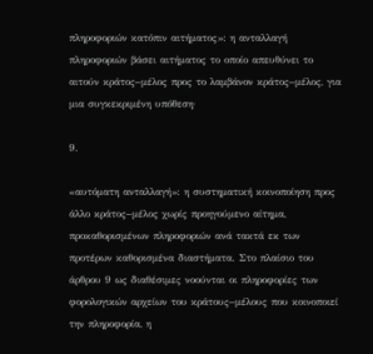πληροφοριών κατόπιν αιτήματος»: η ανταλλαγή πληροφοριών βάσει αιτήματος το οποίο απευθύνει το αιτούν κράτος−μέλος προς το λαμβάνον κράτος−μέλος, για μια συγκεκριμένη υπόθεση·

9.

«αυτόματη ανταλλαγή»: η συστηματική κοινοποίηση προς άλλο κράτος−μέλος χωρίς προηγούμενο αίτημα, προκαθορισμένων πληροφοριών ανά τακτά εκ των προτέρων καθορισμένα διαστήματα. Στο πλαίσιο του άρθρου 9 ως διαθέσιμες νοούνται οι πληροφορίες των φορολογικών αρχείων του κράτους−μέλους που κοινοποιεί την πληροφορία, η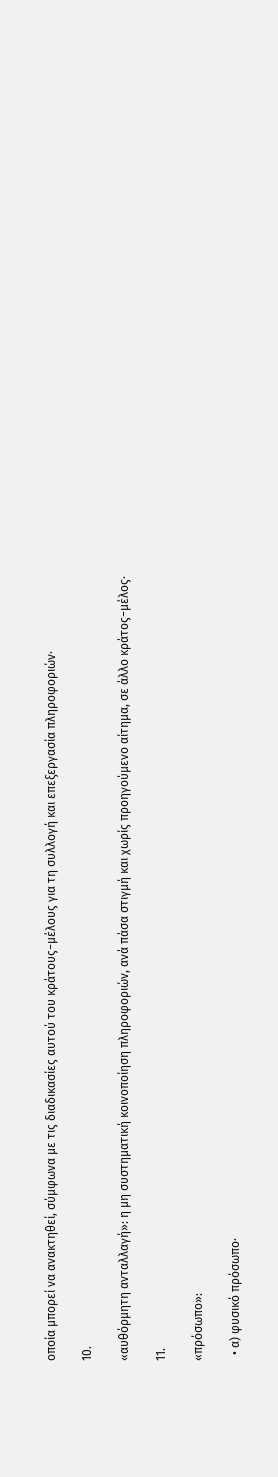οποία μπορεί να ανακτηθεί, σύμφωνα με τις διαδικασίες αυτού του κράτους−μέλους για τη συλλογή και επεξεργασία πληροφοριών·

10.

«αυθόρμητη ανταλλαγή»: η μη συστηματική κοινοποίηση πληροφοριών, ανά πάσα στιγμή και χωρίς προηγούμενο αίτημα, σε άλλο κράτος−μέλος·

11.

«πρόσωπο»:

  • α) φυσικό πρόσωπο·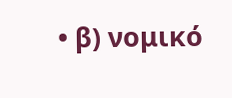• β) νομικό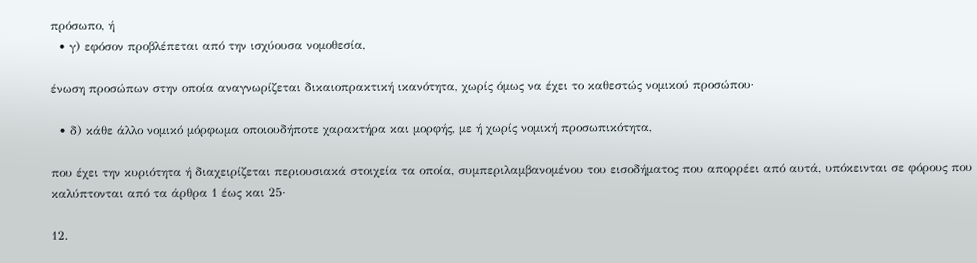πρόσωπο, ή
  • γ) εφόσον προβλέπεται από την ισχύουσα νομοθεσία,

ένωση προσώπων στην οποία αναγνωρίζεται δικαιοπρακτική ικανότητα, χωρίς όμως να έχει το καθεστώς νομικού προσώπου·

  • δ) κάθε άλλο νομικό μόρφωμα οποιουδήποτε χαρακτήρα και μορφής, με ή χωρίς νομική προσωπικότητα,

που έχει την κυριότητα ή διαχειρίζεται περιουσιακά στοιχεία τα οποία, συμπεριλαμβανομένου του εισοδήματος που απορρέει από αυτά, υπόκεινται σε φόρους που καλύπτονται από τα άρθρα 1 έως και 25·

12.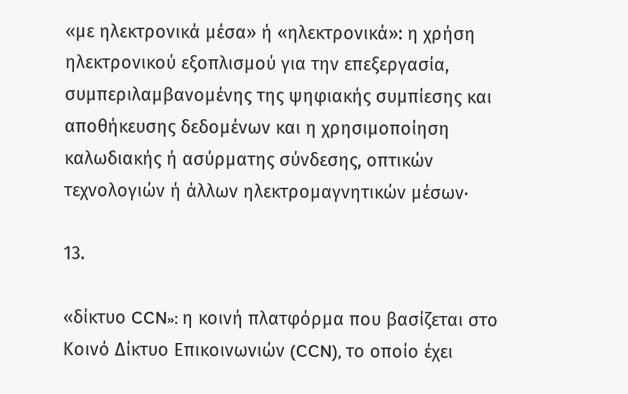«με ηλεκτρονικά μέσα» ή «ηλεκτρονικά»: η χρήση ηλεκτρονικού εξοπλισμού για την επεξεργασία, συμπεριλαμβανομένης της ψηφιακής συμπίεσης και αποθήκευσης δεδομένων και η χρησιμοποίηση καλωδιακής ή ασύρματης σύνδεσης, οπτικών τεχνολογιών ή άλλων ηλεκτρομαγνητικών μέσων·

13.

«δίκτυο CCN»: η κοινή πλατφόρμα που βασίζεται στο Κοινό Δίκτυο Επικοινωνιών (CCN), το οποίο έχει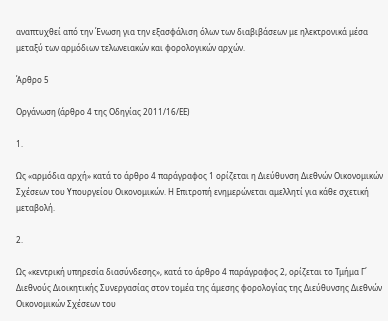αναπτυχθεί από την Ένωση για την εξασφάλιση όλων των διαβιβάσεων με ηλεκτρονικά μέσα μεταξύ των αρμόδιων τελωνειακών και φορολογικών αρχών.

Άρθρο 5

Οργάνωση (άρθρο 4 της Οδηγίας 2011/16/ΕΕ)

1.

Ως «αρμόδια αρχή» κατά το άρθρο 4 παράγραφος 1 ορίζεται η Διεύθυνση Διεθνών Οικονομικών Σχέσεων του Υπουργείου Οικονομικών. Η Επιτροπή ενημερώνεται αμελλητί για κάθε σχετική μεταβολή.

2.

Ως «κεντρική υπηρεσία διασύνδεσης», κατά το άρθρο 4 παράγραφος 2, ορίζεται το Τμήμα Γ΄ Διεθνούς Διοικητικής Συνεργασίας στον τομέα της άμεσης φορολογίας της Διεύθυνσης Διεθνών Οικονομικών Σχέσεων του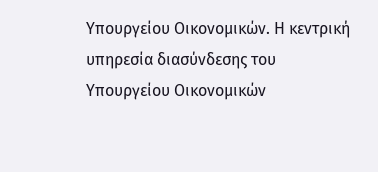Υπουργείου Οικονομικών. Η κεντρική υπηρεσία διασύνδεσης του Υπουργείου Οικονομικών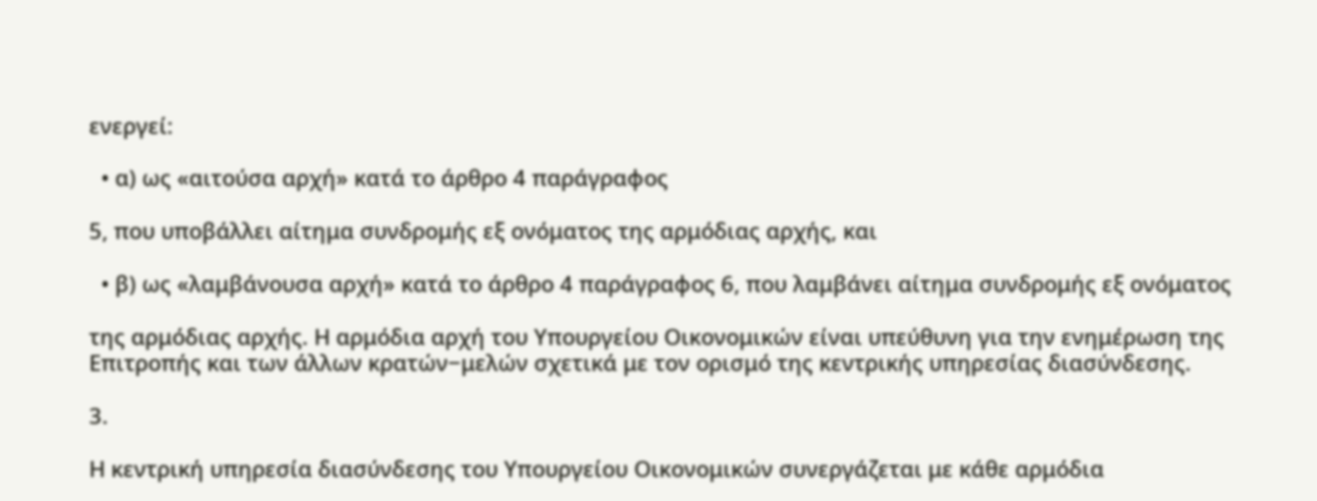ενεργεί:

  • α) ως «αιτούσα αρχή» κατά το άρθρο 4 παράγραφος

5, που υποβάλλει αίτημα συνδρομής εξ ονόματος της αρμόδιας αρχής, και

  • β) ως «λαμβάνουσα αρχή» κατά το άρθρο 4 παράγραφος 6, που λαμβάνει αίτημα συνδρομής εξ ονόματος

της αρμόδιας αρχής. Η αρμόδια αρχή του Υπουργείου Οικονομικών είναι υπεύθυνη για την ενημέρωση της Επιτροπής και των άλλων κρατών−μελών σχετικά με τον ορισμό της κεντρικής υπηρεσίας διασύνδεσης.

3.

Η κεντρική υπηρεσία διασύνδεσης του Υπουργείου Οικονομικών συνεργάζεται με κάθε αρμόδια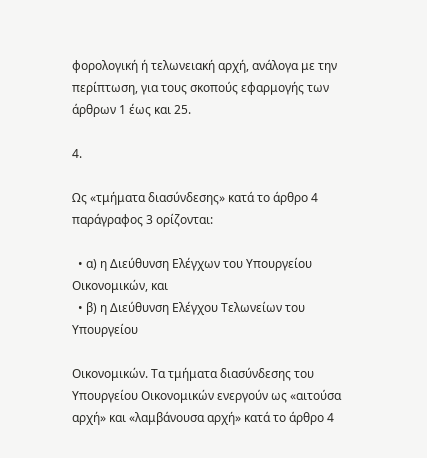φορολογική ή τελωνειακή αρχή, ανάλογα με την περίπτωση, για τους σκοπούς εφαρμογής των άρθρων 1 έως και 25.

4.

Ως «τμήματα διασύνδεσης» κατά το άρθρο 4 παράγραφος 3 ορίζονται:

  • α) η Διεύθυνση Ελέγχων του Υπουργείου Οικονομικών, και
  • β) η Διεύθυνση Ελέγχου Τελωνείων του Υπουργείου

Οικονομικών. Τα τμήματα διασύνδεσης του Υπουργείου Οικονομικών ενεργούν ως «αιτούσα αρχή» και «λαμβάνουσα αρχή» κατά το άρθρο 4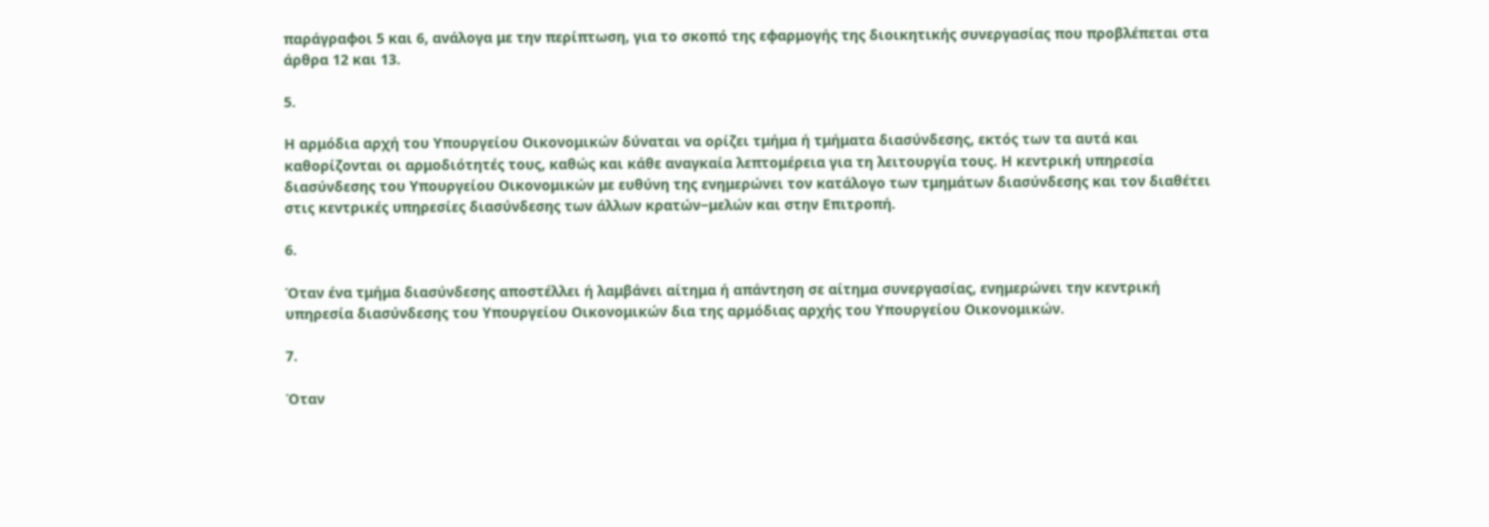παράγραφοι 5 και 6, ανάλογα με την περίπτωση, για το σκοπό της εφαρμογής της διοικητικής συνεργασίας που προβλέπεται στα άρθρα 12 και 13.

5.

Η αρμόδια αρχή του Υπουργείου Οικονομικών δύναται να ορίζει τμήμα ή τμήματα διασύνδεσης, εκτός των τα αυτά και καθορίζονται οι αρμοδιότητές τους, καθώς και κάθε αναγκαία λεπτομέρεια για τη λειτουργία τους. Η κεντρική υπηρεσία διασύνδεσης του Υπουργείου Οικονομικών με ευθύνη της ενημερώνει τον κατάλογο των τμημάτων διασύνδεσης και τον διαθέτει στις κεντρικές υπηρεσίες διασύνδεσης των άλλων κρατών−μελών και στην Επιτροπή.

6.

Όταν ένα τμήμα διασύνδεσης αποστέλλει ή λαμβάνει αίτημα ή απάντηση σε αίτημα συνεργασίας, ενημερώνει την κεντρική υπηρεσία διασύνδεσης του Υπουργείου Οικονομικών δια της αρμόδιας αρχής του Υπουργείου Οικονομικών.

7.

Όταν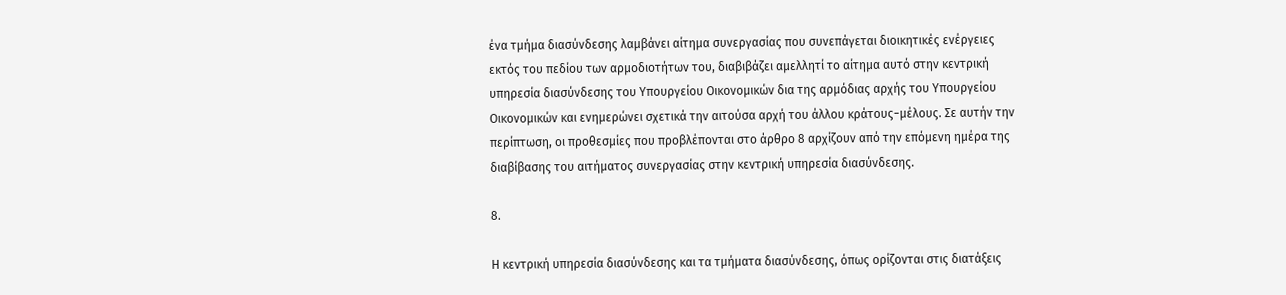ένα τμήμα διασύνδεσης λαμβάνει αίτημα συνεργασίας που συνεπάγεται διοικητικές ενέργειες εκτός του πεδίου των αρμοδιοτήτων του, διαβιβάζει αμελλητί το αίτημα αυτό στην κεντρική υπηρεσία διασύνδεσης του Υπουργείου Οικονομικών δια της αρμόδιας αρχής του Υπουργείου Οικονομικών και ενημερώνει σχετικά την αιτούσα αρχή του άλλου κράτους−μέλους. Σε αυτήν την περίπτωση, οι προθεσμίες που προβλέπονται στο άρθρο 8 αρχίζουν από την επόμενη ημέρα της διαβίβασης του αιτήματος συνεργασίας στην κεντρική υπηρεσία διασύνδεσης.

8.

Η κεντρική υπηρεσία διασύνδεσης και τα τμήματα διασύνδεσης, όπως ορίζονται στις διατάξεις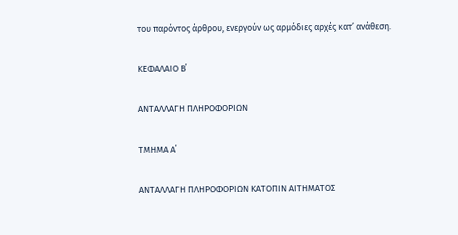του παρόντος άρθρου, ενεργούν ως αρμόδιες αρχές κατ’ ανάθεση.

ΚΕΦΑΛΑΙΟ Β΄

ΑΝΤΑΛΛΑΓΗ ΠΛΗΡΟΦΟΡΙΩΝ

ΤΜΗΜΑ Α΄

ΑΝΤΑΛΛΑΓΗ ΠΛΗΡΟΦΟΡΙΩΝ ΚΑΤΟΠΙΝ ΑΙΤΗΜΑΤΟΣ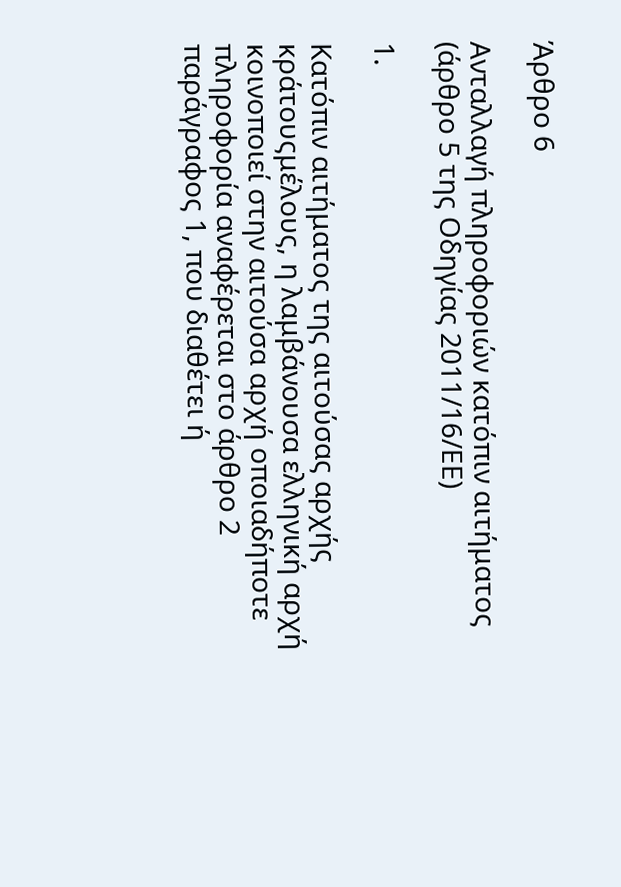Άρθρο 6

Ανταλλαγή πληροφοριών κατόπιν αιτήματος (άρθρο 5 της Οδηγίας 2011/16/ΕΕ)

1.

Κατόπιν αιτήματος της αιτούσας αρχής κράτουςμέλους, η λαμβάνουσα ελληνική αρχή κοινοποιεί στην αιτούσα αρχή οποιαδήποτε πληροφορία αναφέρεται στο άρθρο 2 παράγραφος 1, που διαθέτει ή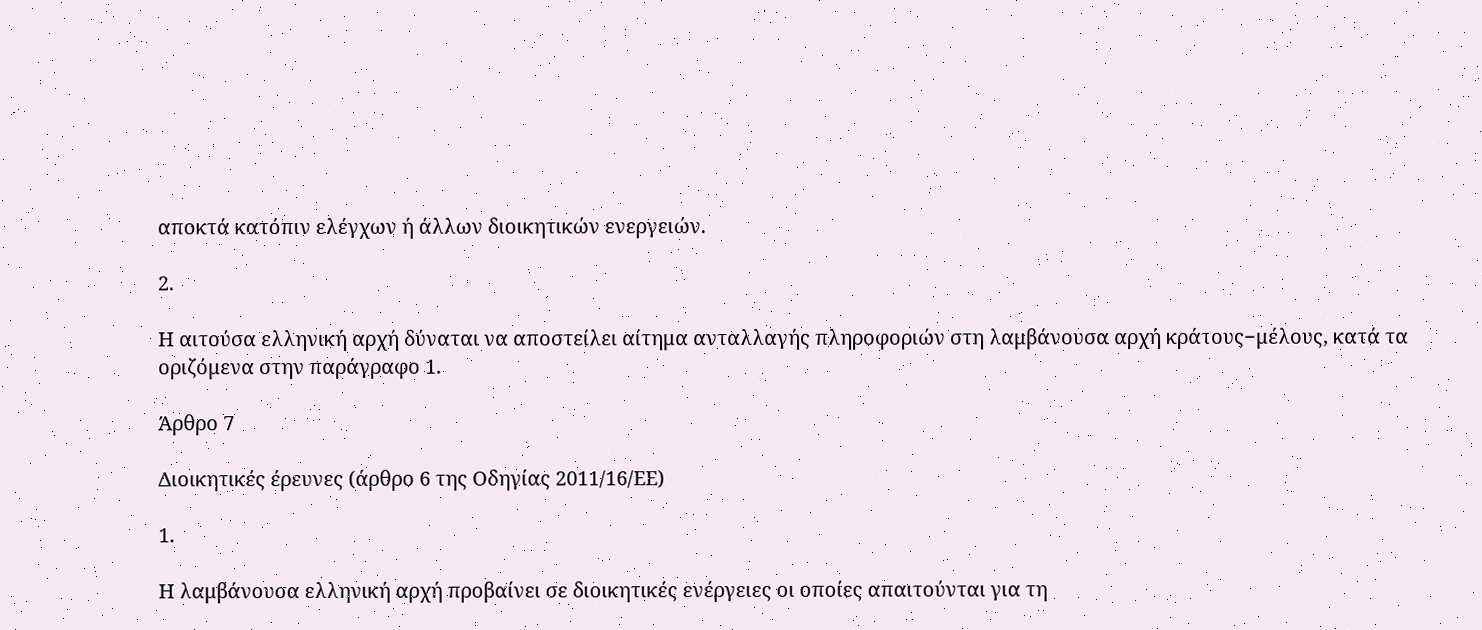αποκτά κατόπιν ελέγχων ή άλλων διοικητικών ενεργειών.

2.

Η αιτούσα ελληνική αρχή δύναται να αποστείλει αίτημα ανταλλαγής πληροφοριών στη λαμβάνουσα αρχή κράτους−μέλους, κατά τα οριζόμενα στην παράγραφο 1.

Άρθρο 7

Διοικητικές έρευνες (άρθρο 6 της Οδηγίας 2011/16/ΕΕ)

1.

Η λαμβάνουσα ελληνική αρχή προβαίνει σε διοικητικές ενέργειες οι οποίες απαιτούνται για τη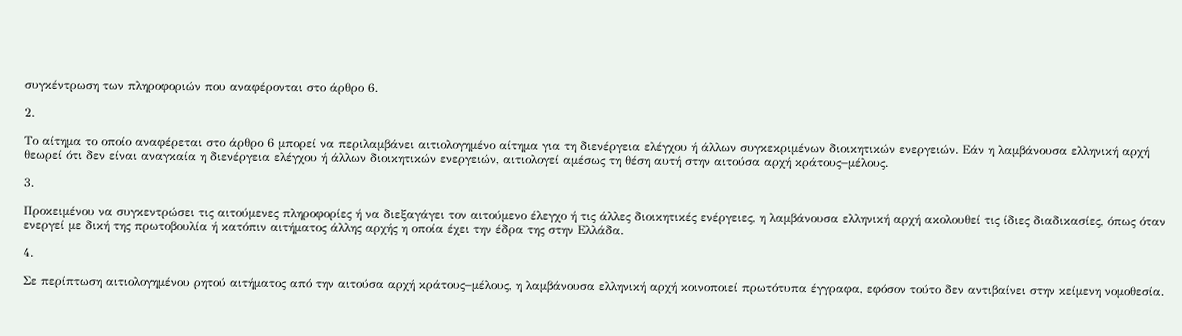συγκέντρωση των πληροφοριών που αναφέρονται στο άρθρο 6.

2.

Το αίτημα το οποίο αναφέρεται στο άρθρο 6 μπορεί να περιλαμβάνει αιτιολογημένο αίτημα για τη διενέργεια ελέγχου ή άλλων συγκεκριμένων διοικητικών ενεργειών. Εάν η λαμβάνουσα ελληνική αρχή θεωρεί ότι δεν είναι αναγκαία η διενέργεια ελέγχου ή άλλων διοικητικών ενεργειών, αιτιολογεί αμέσως τη θέση αυτή στην αιτούσα αρχή κράτους−μέλους.

3.

Προκειμένου να συγκεντρώσει τις αιτούμενες πληροφορίες ή να διεξαγάγει τον αιτούμενο έλεγχο ή τις άλλες διοικητικές ενέργειες, η λαμβάνουσα ελληνική αρχή ακολουθεί τις ίδιες διαδικασίες, όπως όταν ενεργεί με δική της πρωτοβουλία ή κατόπιν αιτήματος άλλης αρχής η οποία έχει την έδρα της στην Ελλάδα.

4.

Σε περίπτωση αιτιολογημένου ρητού αιτήματος από την αιτούσα αρχή κράτους−μέλους, η λαμβάνουσα ελληνική αρχή κοινοποιεί πρωτότυπα έγγραφα, εφόσον τούτο δεν αντιβαίνει στην κείμενη νομοθεσία.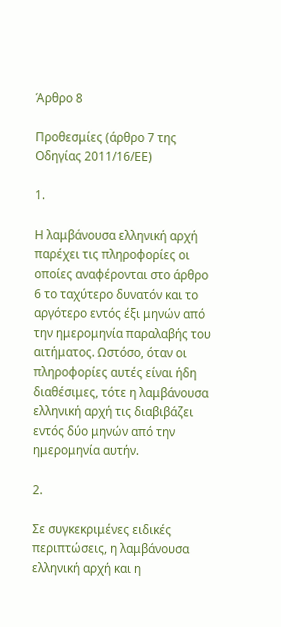Άρθρο 8

Προθεσμίες (άρθρο 7 της Οδηγίας 2011/16/ΕΕ)

1.

Η λαμβάνουσα ελληνική αρχή παρέχει τις πληροφορίες οι οποίες αναφέρονται στο άρθρο 6 το ταχύτερο δυνατόν και το αργότερο εντός έξι μηνών από την ημερομηνία παραλαβής του αιτήματος. Ωστόσο, όταν οι πληροφορίες αυτές είναι ήδη διαθέσιμες, τότε η λαμβάνουσα ελληνική αρχή τις διαβιβάζει εντός δύο μηνών από την ημερομηνία αυτήν.

2.

Σε συγκεκριμένες ειδικές περιπτώσεις, η λαμβάνουσα ελληνική αρχή και η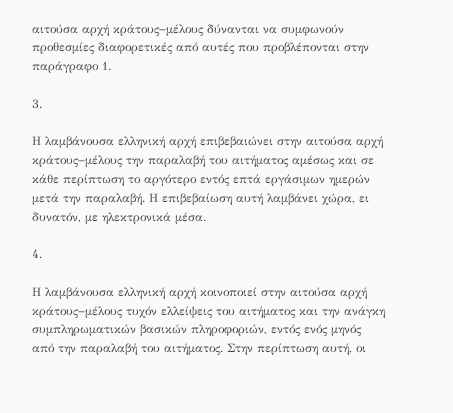αιτούσα αρχή κράτους−μέλους δύνανται να συμφωνούν προθεσμίες διαφορετικές από αυτές που προβλέπονται στην παράγραφο 1.

3.

Η λαμβάνουσα ελληνική αρχή επιβεβαιώνει στην αιτούσα αρχή κράτους−μέλους την παραλαβή του αιτήματος αμέσως και σε κάθε περίπτωση το αργότερο εντός επτά εργάσιμων ημερών μετά την παραλαβή. Η επιβεβαίωση αυτή λαμβάνει χώρα, ει δυνατόν, με ηλεκτρονικά μέσα.

4.

Η λαμβάνουσα ελληνική αρχή κοινοποιεί στην αιτούσα αρχή κράτους−μέλους τυχόν ελλείψεις του αιτήματος και την ανάγκη συμπληρωματικών βασικών πληροφοριών, εντός ενός μηνός από την παραλαβή του αιτήματος. Στην περίπτωση αυτή, οι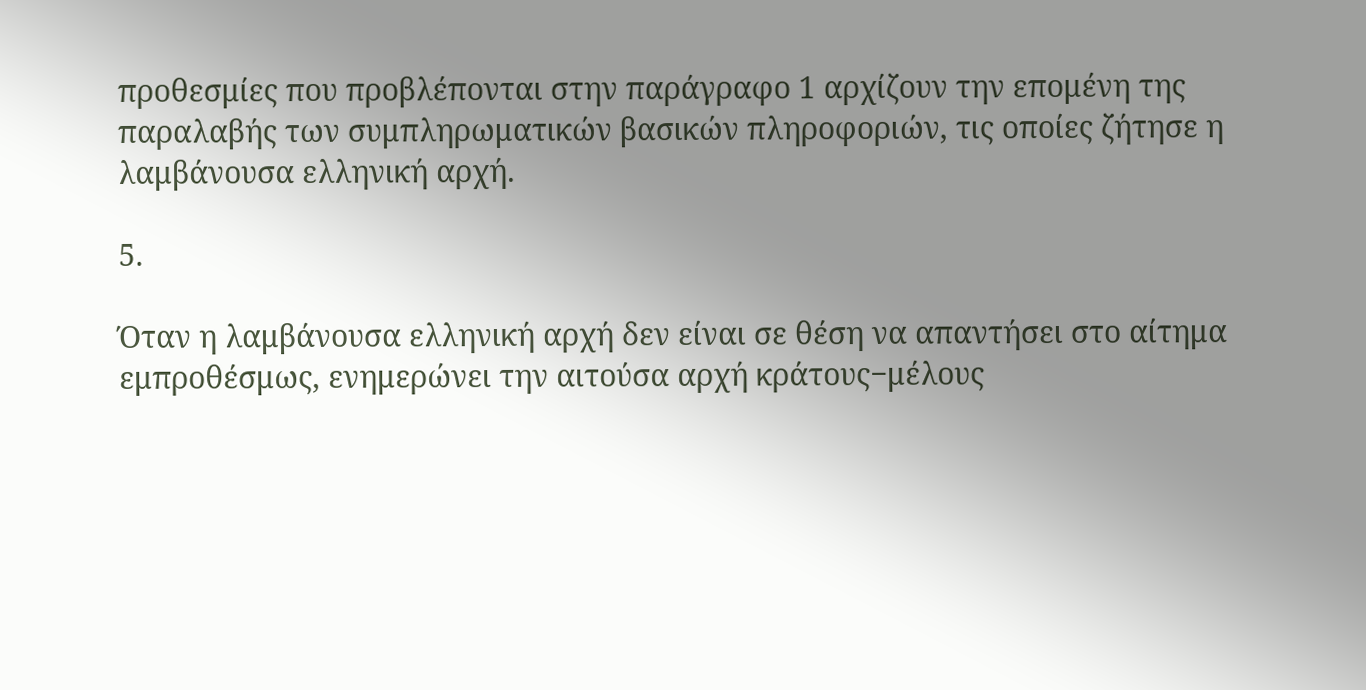προθεσμίες που προβλέπονται στην παράγραφο 1 αρχίζουν την επομένη της παραλαβής των συμπληρωματικών βασικών πληροφοριών, τις οποίες ζήτησε η λαμβάνουσα ελληνική αρχή.

5.

Όταν η λαμβάνουσα ελληνική αρχή δεν είναι σε θέση να απαντήσει στο αίτημα εμπροθέσμως, ενημερώνει την αιτούσα αρχή κράτους−μέλους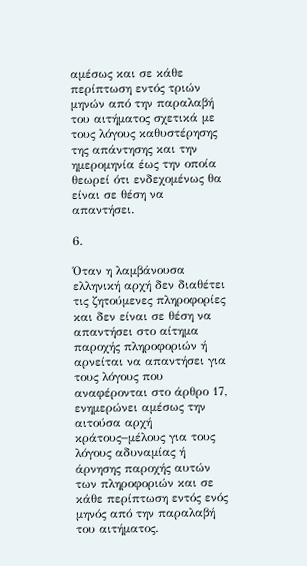αμέσως και σε κάθε περίπτωση εντός τριών μηνών από την παραλαβή του αιτήματος σχετικά με τους λόγους καθυστέρησης της απάντησης και την ημερομηνία έως την οποία θεωρεί ότι ενδεχομένως θα είναι σε θέση να απαντήσει.

6.

Όταν η λαμβάνουσα ελληνική αρχή δεν διαθέτει τις ζητούμενες πληροφορίες και δεν είναι σε θέση να απαντήσει στο αίτημα παροχής πληροφοριών ή αρνείται να απαντήσει για τους λόγους που αναφέρονται στο άρθρο 17, ενημερώνει αμέσως την αιτούσα αρχή κράτους−μέλους για τους λόγους αδυναμίας ή άρνησης παροχής αυτών των πληροφοριών και σε κάθε περίπτωση εντός ενός μηνός από την παραλαβή του αιτήματος.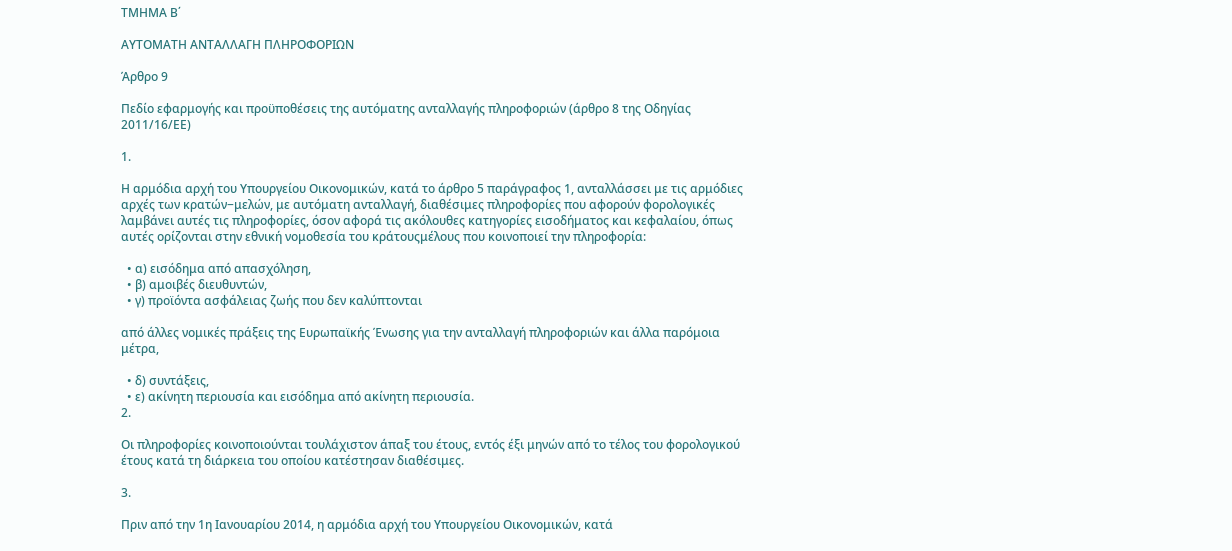ΤΜΗΜΑ Β΄

ΑΥΤΟΜΑΤΗ ΑΝΤΑΛΛΑΓΗ ΠΛΗΡΟΦΟΡΙΩΝ

Άρθρο 9

Πεδίο εφαρμογής και προϋποθέσεις της αυτόματης ανταλλαγής πληροφοριών (άρθρο 8 της Οδηγίας 2011/16/ΕΕ)

1.

Η αρμόδια αρχή του Υπουργείου Οικονομικών, κατά το άρθρο 5 παράγραφος 1, ανταλλάσσει με τις αρμόδιες αρχές των κρατών−μελών, με αυτόματη ανταλλαγή, διαθέσιμες πληροφορίες που αφορούν φορολογικές λαμβάνει αυτές τις πληροφορίες, όσον αφορά τις ακόλουθες κατηγορίες εισοδήματος και κεφαλαίου, όπως αυτές ορίζονται στην εθνική νομοθεσία του κράτουςμέλους που κοινοποιεί την πληροφορία:

  • α) εισόδημα από απασχόληση,
  • β) αμοιβές διευθυντών,
  • γ) προϊόντα ασφάλειας ζωής που δεν καλύπτονται

από άλλες νομικές πράξεις της Ευρωπαϊκής Ένωσης για την ανταλλαγή πληροφοριών και άλλα παρόμοια μέτρα,

  • δ) συντάξεις,
  • ε) ακίνητη περιουσία και εισόδημα από ακίνητη περιουσία.
2.

Οι πληροφορίες κοινοποιούνται τουλάχιστον άπαξ του έτους, εντός έξι μηνών από το τέλος του φορολογικού έτους κατά τη διάρκεια του οποίου κατέστησαν διαθέσιμες.

3.

Πριν από την 1η Ιανουαρίου 2014, η αρμόδια αρχή του Υπουργείου Οικονομικών, κατά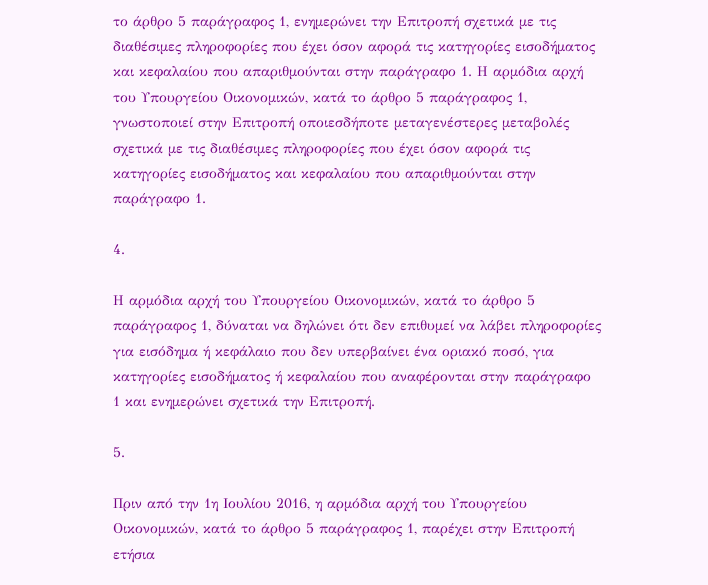το άρθρο 5 παράγραφος 1, ενημερώνει την Επιτροπή σχετικά με τις διαθέσιμες πληροφορίες που έχει όσον αφορά τις κατηγορίες εισοδήματος και κεφαλαίου που απαριθμούνται στην παράγραφο 1. Η αρμόδια αρχή του Υπουργείου Οικονομικών, κατά το άρθρο 5 παράγραφος 1, γνωστοποιεί στην Επιτροπή οποιεσδήποτε μεταγενέστερες μεταβολές σχετικά με τις διαθέσιμες πληροφορίες που έχει όσον αφορά τις κατηγορίες εισοδήματος και κεφαλαίου που απαριθμούνται στην παράγραφο 1.

4.

Η αρμόδια αρχή του Υπουργείου Οικονομικών, κατά το άρθρο 5 παράγραφος 1, δύναται να δηλώνει ότι δεν επιθυμεί να λάβει πληροφορίες για εισόδημα ή κεφάλαιο που δεν υπερβαίνει ένα οριακό ποσό, για κατηγορίες εισοδήματος ή κεφαλαίου που αναφέρονται στην παράγραφο 1 και ενημερώνει σχετικά την Επιτροπή.

5.

Πριν από την 1η Ιουλίου 2016, η αρμόδια αρχή του Υπουργείου Οικονομικών, κατά το άρθρο 5 παράγραφος 1, παρέχει στην Επιτροπή ετήσια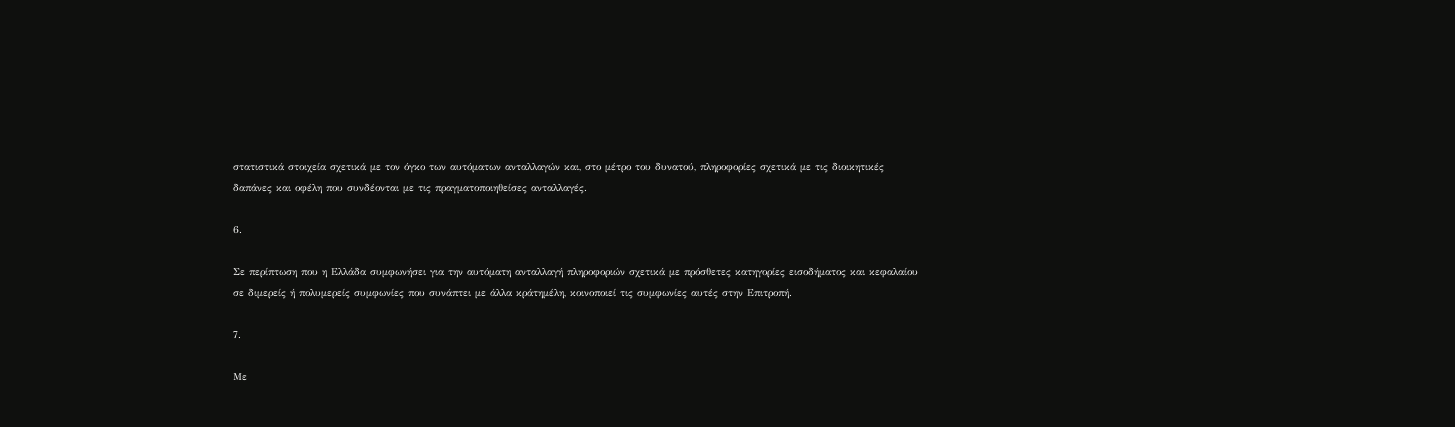στατιστικά στοιχεία σχετικά με τον όγκο των αυτόματων ανταλλαγών και, στο μέτρο του δυνατού, πληροφορίες σχετικά με τις διοικητικές δαπάνες και οφέλη που συνδέονται με τις πραγματοποιηθείσες ανταλλαγές.

6.

Σε περίπτωση που η Ελλάδα συμφωνήσει για την αυτόματη ανταλλαγή πληροφοριών σχετικά με πρόσθετες κατηγορίες εισοδήματος και κεφαλαίου σε διμερείς ή πολυμερείς συμφωνίες που συνάπτει με άλλα κράτημέλη, κοινοποιεί τις συμφωνίες αυτές στην Επιτροπή.

7.

Με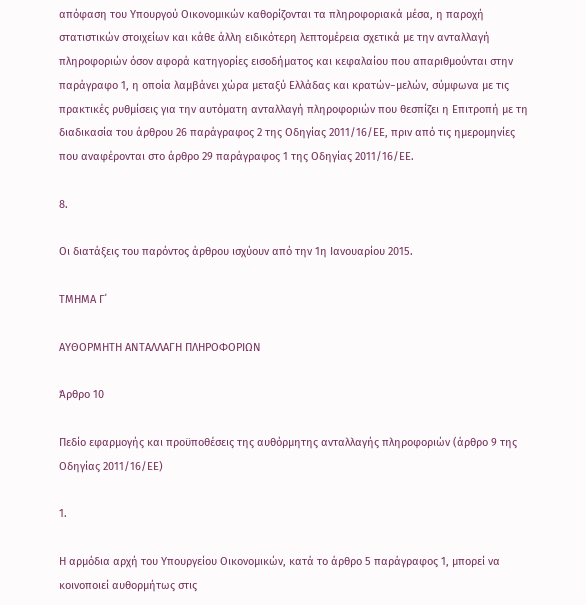απόφαση του Υπουργού Οικονομικών καθορίζονται τα πληροφοριακά μέσα, η παροχή στατιστικών στοιχείων και κάθε άλλη ειδικότερη λεπτομέρεια σχετικά με την ανταλλαγή πληροφοριών όσον αφορά κατηγορίες εισοδήματος και κεφαλαίου που απαριθμούνται στην παράγραφο 1, η οποία λαμβάνει χώρα μεταξύ Ελλάδας και κρατών−μελών, σύμφωνα με τις πρακτικές ρυθμίσεις για την αυτόματη ανταλλαγή πληροφοριών που θεσπίζει η Επιτροπή με τη διαδικασία του άρθρου 26 παράγραφος 2 της Οδηγίας 2011/16/ΕΕ, πριν από τις ημερομηνίες που αναφέρονται στο άρθρο 29 παράγραφος 1 της Οδηγίας 2011/16/ΕΕ.

8.

Οι διατάξεις του παρόντος άρθρου ισχύουν από την 1η Ιανουαρίου 2015.

ΤΜΗΜΑ Γ΄

ΑΥΘΟΡΜΗΤΗ ΑΝΤΑΛΛΑΓΗ ΠΛΗΡΟΦΟΡΙΩΝ

Άρθρο 10

Πεδίο εφαρμογής και προϋποθέσεις της αυθόρμητης ανταλλαγής πληροφοριών (άρθρο 9 της Οδηγίας 2011/16/ΕΕ)

1.

Η αρμόδια αρχή του Υπουργείου Οικονομικών, κατά το άρθρο 5 παράγραφος 1, μπορεί να κοινοποιεί αυθορμήτως στις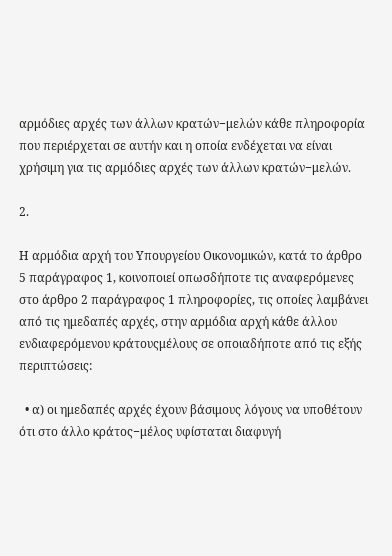αρμόδιες αρχές των άλλων κρατών−μελών κάθε πληροφορία που περιέρχεται σε αυτήν και η οποία ενδέχεται να είναι χρήσιμη για τις αρμόδιες αρχές των άλλων κρατών−μελών.

2.

Η αρμόδια αρχή του Υπουργείου Οικονομικών, κατά το άρθρο 5 παράγραφος 1, κοινοποιεί οπωσδήποτε τις αναφερόμενες στο άρθρο 2 παράγραφος 1 πληροφορίες, τις οποίες λαμβάνει από τις ημεδαπές αρχές, στην αρμόδια αρχή κάθε άλλου ενδιαφερόμενου κράτουςμέλους σε οποιαδήποτε από τις εξής περιπτώσεις:

  • α) οι ημεδαπές αρχές έχουν βάσιμους λόγους να υποθέτουν ότι στο άλλο κράτος−μέλος υφίσταται διαφυγή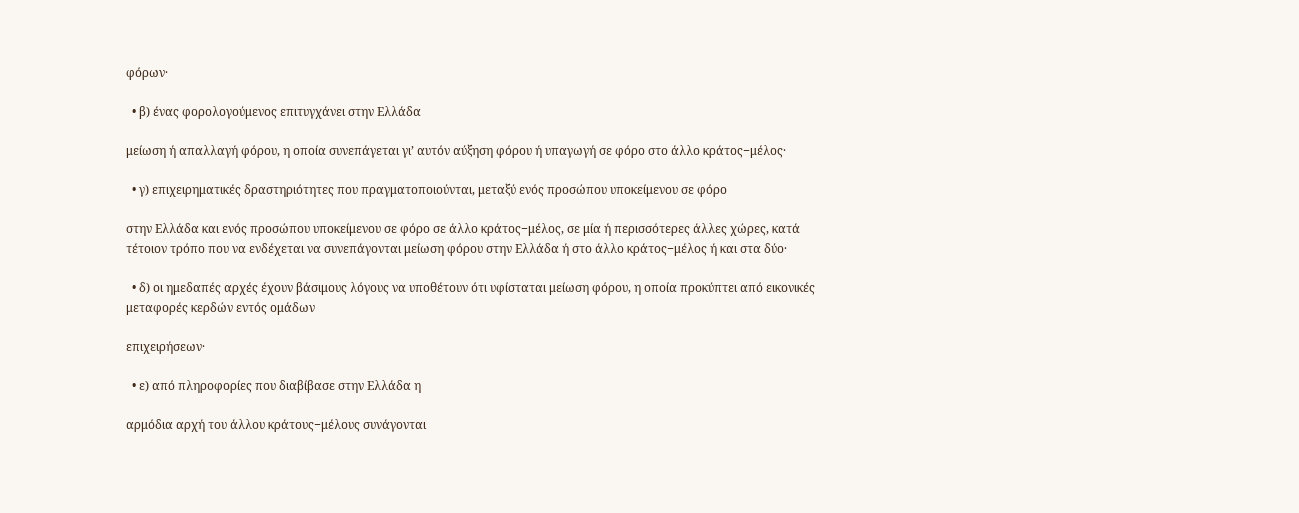φόρων·

  • β) ένας φορολογούμενος επιτυγχάνει στην Ελλάδα

μείωση ή απαλλαγή φόρου, η οποία συνεπάγεται γι’ αυτόν αύξηση φόρου ή υπαγωγή σε φόρο στο άλλο κράτος−μέλος·

  • γ) επιχειρηματικές δραστηριότητες που πραγματοποιούνται, μεταξύ ενός προσώπου υποκείμενου σε φόρο

στην Ελλάδα και ενός προσώπου υποκείμενου σε φόρο σε άλλο κράτος−μέλος, σε μία ή περισσότερες άλλες χώρες, κατά τέτοιον τρόπο που να ενδέχεται να συνεπάγονται μείωση φόρου στην Ελλάδα ή στο άλλο κράτος−μέλος ή και στα δύο·

  • δ) οι ημεδαπές αρχές έχουν βάσιμους λόγους να υποθέτουν ότι υφίσταται μείωση φόρου, η οποία προκύπτει από εικονικές μεταφορές κερδών εντός ομάδων

επιχειρήσεων·

  • ε) από πληροφορίες που διαβίβασε στην Ελλάδα η

αρμόδια αρχή του άλλου κράτους−μέλους συνάγονται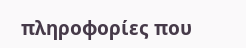πληροφορίες που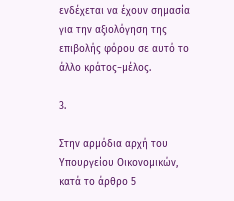ενδέχεται να έχουν σημασία για την αξιολόγηση της επιβολής φόρου σε αυτό το άλλο κράτος−μέλος.

3.

Στην αρμόδια αρχή του Υπουργείου Οικονομικών, κατά το άρθρο 5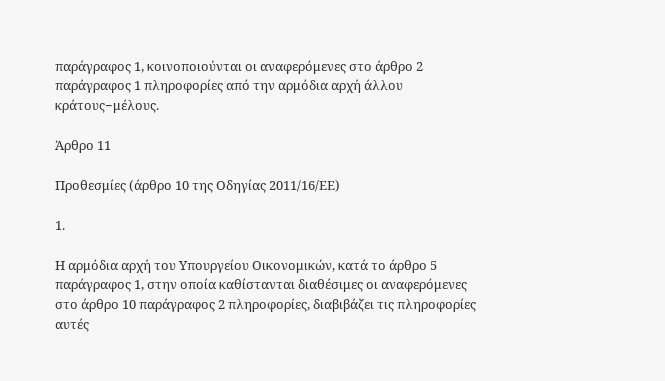παράγραφος 1, κοινοποιούνται οι αναφερόμενες στο άρθρο 2 παράγραφος 1 πληροφορίες από την αρμόδια αρχή άλλου κράτους−μέλους.

Άρθρο 11

Προθεσμίες (άρθρο 10 της Οδηγίας 2011/16/ΕΕ)

1.

Η αρμόδια αρχή του Υπουργείου Οικονομικών, κατά το άρθρο 5 παράγραφος 1, στην οποία καθίστανται διαθέσιμες οι αναφερόμενες στο άρθρο 10 παράγραφος 2 πληροφορίες, διαβιβάζει τις πληροφορίες αυτές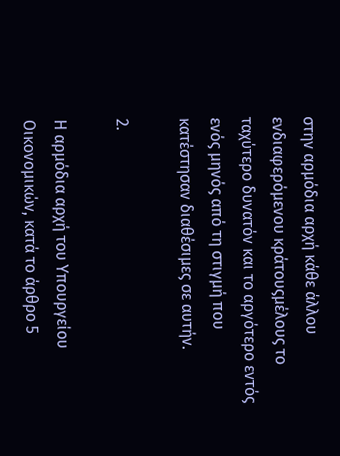στην αρμόδια αρχή κάθε άλλου ενδιαφερόμενου κράτουςμέλους το ταχύτερο δυνατόν και το αργότερο εντός ενός μηνός από τη στιγμή που κατέστησαν διαθέσιμες σε αυτήν.

2.

Η αρμόδια αρχή του Υπουργείου Οικονομικών, κατά το άρθρο 5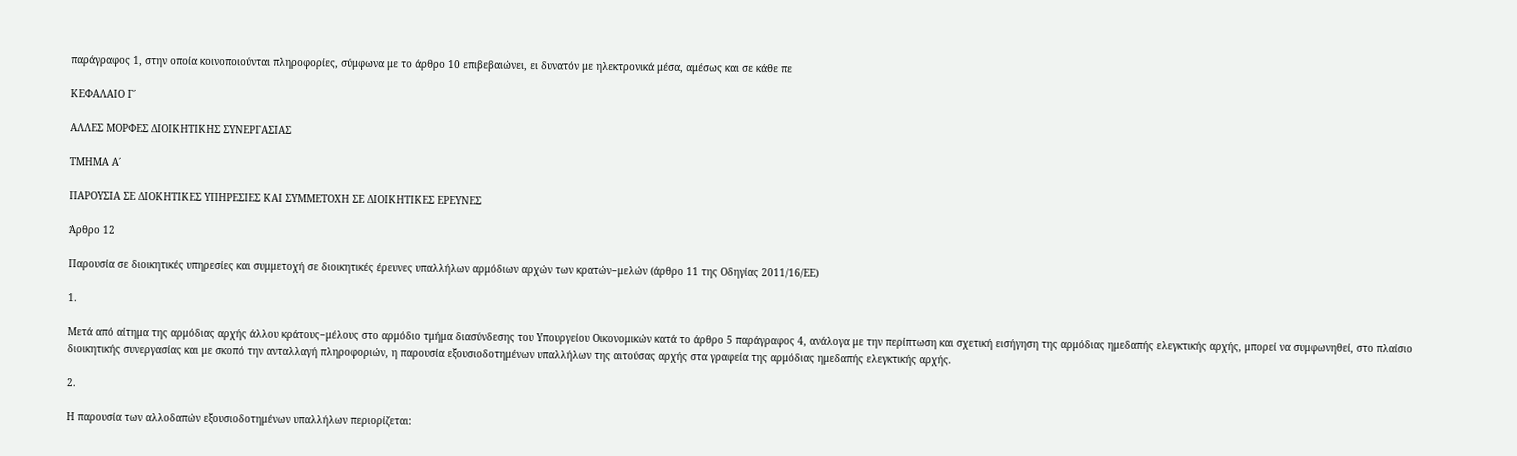παράγραφος 1, στην οποία κοινοποιούνται πληροφορίες, σύμφωνα με το άρθρο 10 επιβεβαιώνει, ει δυνατόν με ηλεκτρονικά μέσα, αμέσως και σε κάθε πε

ΚΕΦΑΛΑΙΟ Γ΄

ΑΛΛΕΣ ΜΟΡΦΕΣ ΔΙΟΙΚΗΤΙΚΗΣ ΣΥΝΕΡΓΑΣΙΑΣ

ΤΜΗΜΑ Α΄

ΠΑΡΟΥΣΙΑ ΣΕ ΔΙΟΚΗΤΙΚΕΣ ΥΠΗΡΕΣΙΕΣ ΚΑΙ ΣΥΜΜΕΤΟΧΗ ΣΕ ΔΙΟΙΚΗΤΙΚΕΣ ΕΡΕΥΝΕΣ

Άρθρο 12

Παρουσία σε διοικητικές υπηρεσίες και συμμετοχή σε διοικητικές έρευνες υπαλλήλων αρμόδιων αρχών των κρατών−μελών (άρθρο 11 της Οδηγίας 2011/16/ΕΕ)

1.

Μετά από αίτημα της αρμόδιας αρχής άλλου κράτους−μέλους στο αρμόδιο τμήμα διασύνδεσης του Υπουργείου Οικονομικών κατά το άρθρο 5 παράγραφος 4, ανάλογα με την περίπτωση και σχετική εισήγηση της αρμόδιας ημεδαπής ελεγκτικής αρχής, μπορεί να συμφωνηθεί, στο πλαίσιο διοικητικής συνεργασίας και με σκοπό την ανταλλαγή πληροφοριών, η παρουσία εξουσιοδοτημένων υπαλλήλων της αιτούσας αρχής στα γραφεία της αρμόδιας ημεδαπής ελεγκτικής αρχής.

2.

Η παρουσία των αλλοδαπών εξουσιοδοτημένων υπαλλήλων περιορίζεται: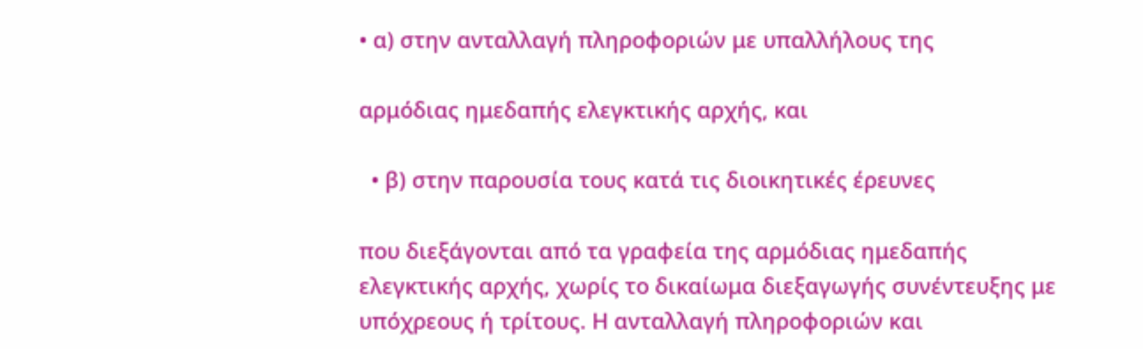• α) στην ανταλλαγή πληροφοριών με υπαλλήλους της

αρμόδιας ημεδαπής ελεγκτικής αρχής, και

  • β) στην παρουσία τους κατά τις διοικητικές έρευνες

που διεξάγονται από τα γραφεία της αρμόδιας ημεδαπής ελεγκτικής αρχής, χωρίς το δικαίωμα διεξαγωγής συνέντευξης με υπόχρεους ή τρίτους. Η ανταλλαγή πληροφοριών και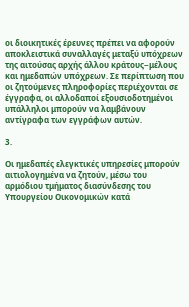οι διοικητικές έρευνες πρέπει να αφορούν αποκλειστικά συναλλαγές μεταξύ υπόχρεων της αιτούσας αρχής άλλου κράτους−μέλους και ημεδαπών υπόχρεων. Σε περίπτωση που οι ζητούμενες πληροφορίες περιέχονται σε έγγραφα, οι αλλοδαποί εξουσιοδοτημένοι υπάλληλοι μπορούν να λαμβάνουν αντίγραφα των εγγράφων αυτών.

3.

Οι ημεδαπές ελεγκτικές υπηρεσίες μπορούν αιτιολογημένα να ζητούν, μέσω του αρμόδιου τμήματος διασύνδεσης του Υπουργείου Οικονομικών κατά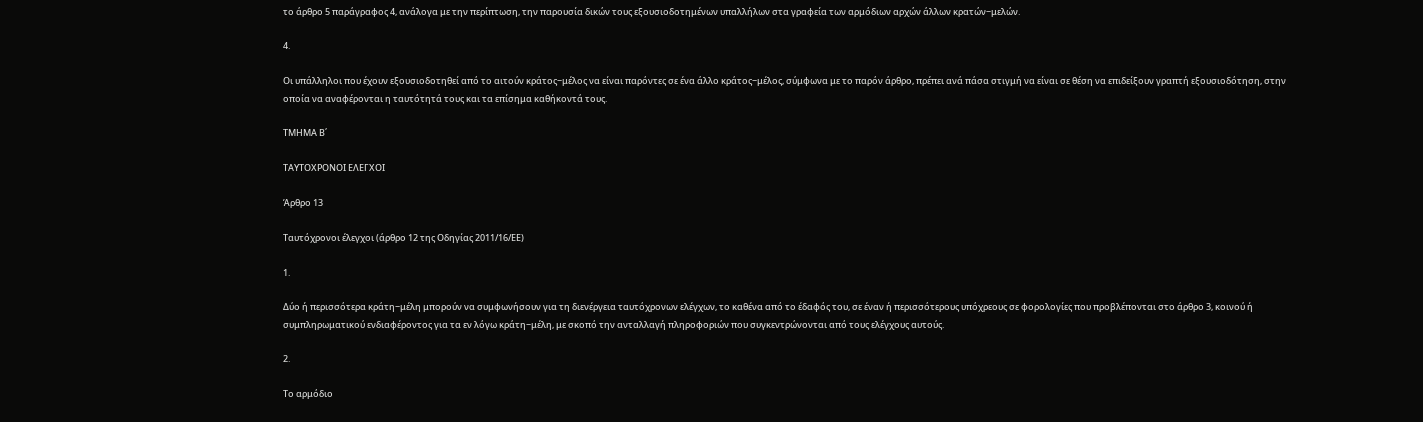το άρθρο 5 παράγραφος 4, ανάλογα με την περίπτωση, την παρουσία δικών τους εξουσιοδοτημένων υπαλλήλων στα γραφεία των αρμόδιων αρχών άλλων κρατών−μελών.

4.

Οι υπάλληλοι που έχουν εξουσιοδοτηθεί από το αιτούν κράτος−μέλος να είναι παρόντες σε ένα άλλο κράτος−μέλος, σύμφωνα με το παρόν άρθρο, πρέπει ανά πάσα στιγμή να είναι σε θέση να επιδείξουν γραπτή εξουσιοδότηση, στην οποία να αναφέρονται η ταυτότητά τους και τα επίσημα καθήκοντά τους.

ΤΜΗΜΑ Β΄

ΤΑΥΤΟΧΡΟΝΟΙ ΕΛΕΓΧΟΙ

Άρθρο 13

Ταυτόχρονοι έλεγχοι (άρθρο 12 της Οδηγίας 2011/16/ΕΕ)

1.

Δύο ή περισσότερα κράτη−μέλη μπορούν να συμφωνήσουν για τη διενέργεια ταυτόχρονων ελέγχων, το καθένα από το έδαφός του, σε έναν ή περισσότερους υπόχρεους σε φορολογίες που προβλέπονται στο άρθρο 3, κοινού ή συμπληρωματικού ενδιαφέροντος για τα εν λόγω κράτη−μέλη, με σκοπό την ανταλλαγή πληροφοριών που συγκεντρώνονται από τους ελέγχους αυτούς.

2.

Το αρμόδιο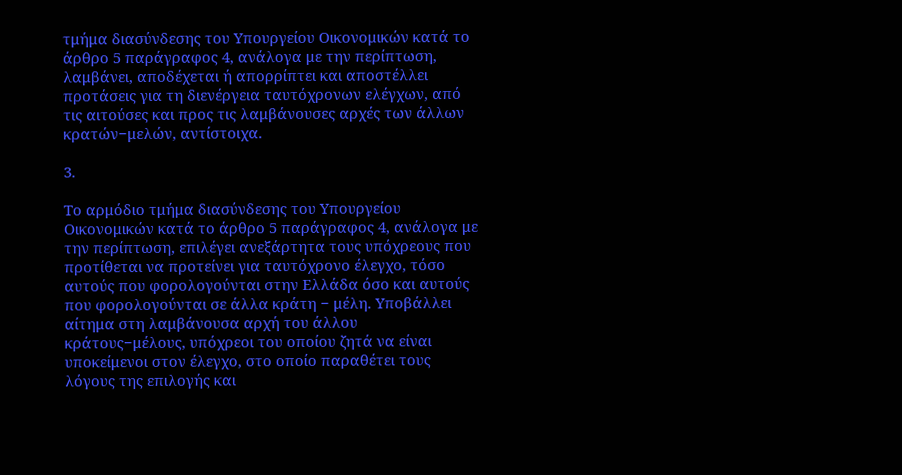τμήμα διασύνδεσης του Υπουργείου Οικονομικών κατά το άρθρο 5 παράγραφος 4, ανάλογα με την περίπτωση, λαμβάνει, αποδέχεται ή απορρίπτει και αποστέλλει προτάσεις για τη διενέργεια ταυτόχρονων ελέγχων, από τις αιτούσες και προς τις λαμβάνουσες αρχές των άλλων κρατών−μελών, αντίστοιχα.

3.

Το αρμόδιο τμήμα διασύνδεσης του Υπουργείου Οικονομικών κατά το άρθρο 5 παράγραφος 4, ανάλογα με την περίπτωση, επιλέγει ανεξάρτητα τους υπόχρεους που προτίθεται να προτείνει για ταυτόχρονο έλεγχο, τόσο αυτούς που φορολογούνται στην Ελλάδα όσο και αυτούς που φορολογούνται σε άλλα κράτη − μέλη. Υποβάλλει αίτημα στη λαμβάνουσα αρχή του άλλου κράτους−μέλους, υπόχρεοι του οποίου ζητά να είναι υποκείμενοι στον έλεγχο, στο οποίο παραθέτει τους λόγους της επιλογής και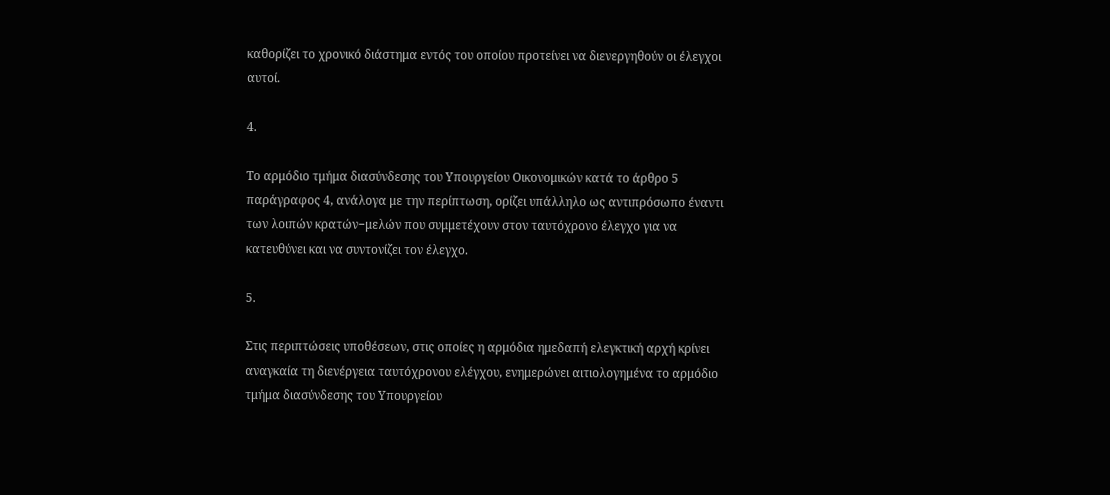καθορίζει το χρονικό διάστημα εντός του οποίου προτείνει να διενεργηθούν οι έλεγχοι αυτοί.

4.

Το αρμόδιο τμήμα διασύνδεσης του Υπουργείου Οικονομικών κατά το άρθρο 5 παράγραφος 4, ανάλογα με την περίπτωση, ορίζει υπάλληλο ως αντιπρόσωπο έναντι των λοιπών κρατών−μελών που συμμετέχουν στον ταυτόχρονο έλεγχο για να κατευθύνει και να συντονίζει τον έλεγχο.

5.

Στις περιπτώσεις υποθέσεων, στις οποίες η αρμόδια ημεδαπή ελεγκτική αρχή κρίνει αναγκαία τη διενέργεια ταυτόχρονου ελέγχου, ενημερώνει αιτιολογημένα το αρμόδιο τμήμα διασύνδεσης του Υπουργείου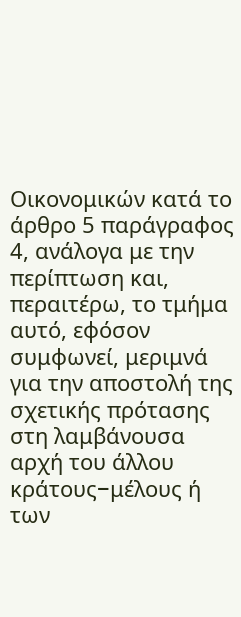Οικονομικών κατά το άρθρο 5 παράγραφος 4, ανάλογα με την περίπτωση και, περαιτέρω, το τμήμα αυτό, εφόσον συμφωνεί, μεριμνά για την αποστολή της σχετικής πρότασης στη λαμβάνουσα αρχή του άλλου κράτους−μέλους ή των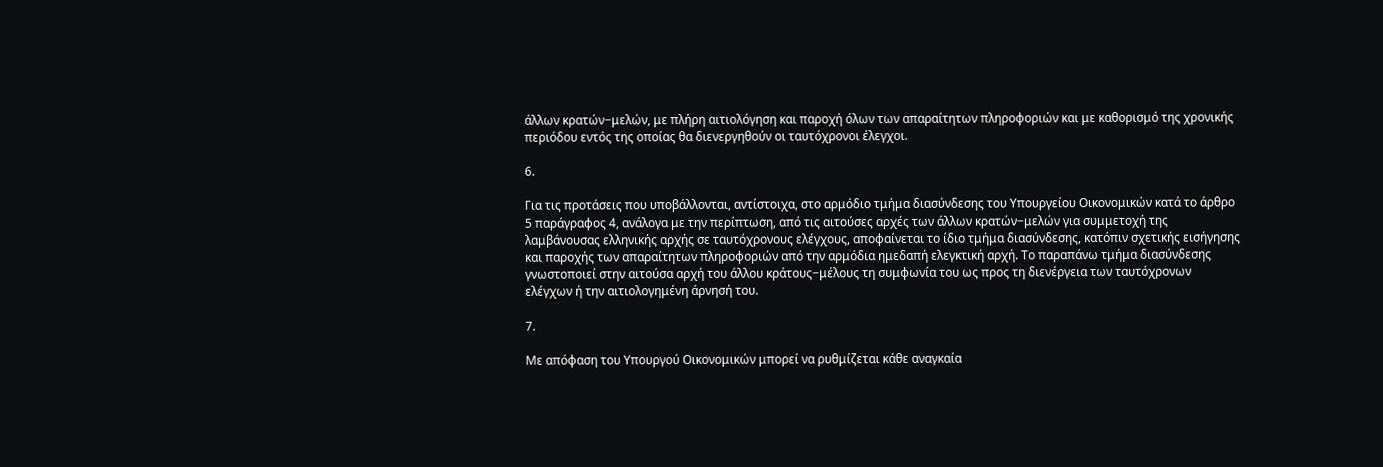άλλων κρατών−μελών, με πλήρη αιτιολόγηση και παροχή όλων των απαραίτητων πληροφοριών και με καθορισμό της χρονικής περιόδου εντός της οποίας θα διενεργηθούν οι ταυτόχρονοι έλεγχοι.

6.

Για τις προτάσεις που υποβάλλονται, αντίστοιχα, στο αρμόδιο τμήμα διασύνδεσης του Υπουργείου Οικονομικών κατά το άρθρο 5 παράγραφος 4, ανάλογα με την περίπτωση, από τις αιτούσες αρχές των άλλων κρατών−μελών για συμμετοχή της λαμβάνουσας ελληνικής αρχής σε ταυτόχρονους ελέγχους, αποφαίνεται το ίδιο τμήμα διασύνδεσης, κατόπιν σχετικής εισήγησης και παροχής των απαραίτητων πληροφοριών από την αρμόδια ημεδαπή ελεγκτική αρχή. Το παραπάνω τμήμα διασύνδεσης γνωστοποιεί στην αιτούσα αρχή του άλλου κράτους−μέλους τη συμφωνία του ως προς τη διενέργεια των ταυτόχρονων ελέγχων ή την αιτιολογημένη άρνησή του.

7.

Με απόφαση του Υπουργού Οικονομικών μπορεί να ρυθμίζεται κάθε αναγκαία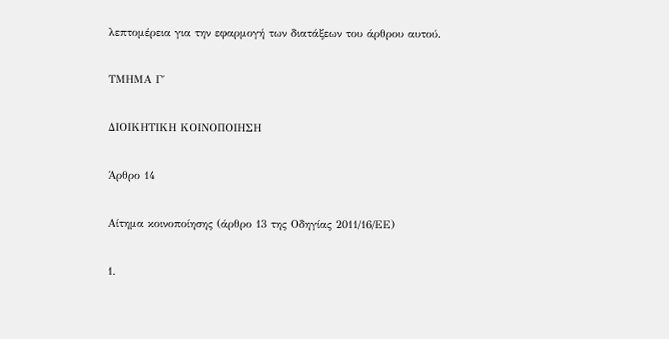λεπτομέρεια για την εφαρμογή των διατάξεων του άρθρου αυτού.

ΤΜΗΜΑ Γ΄

ΔΙΟΙΚΗΤΙΚΗ ΚΟΙΝΟΠΟΙΗΣΗ

Άρθρο 14

Αίτημα κοινοποίησης (άρθρο 13 της Οδηγίας 2011/16/ΕΕ)

1.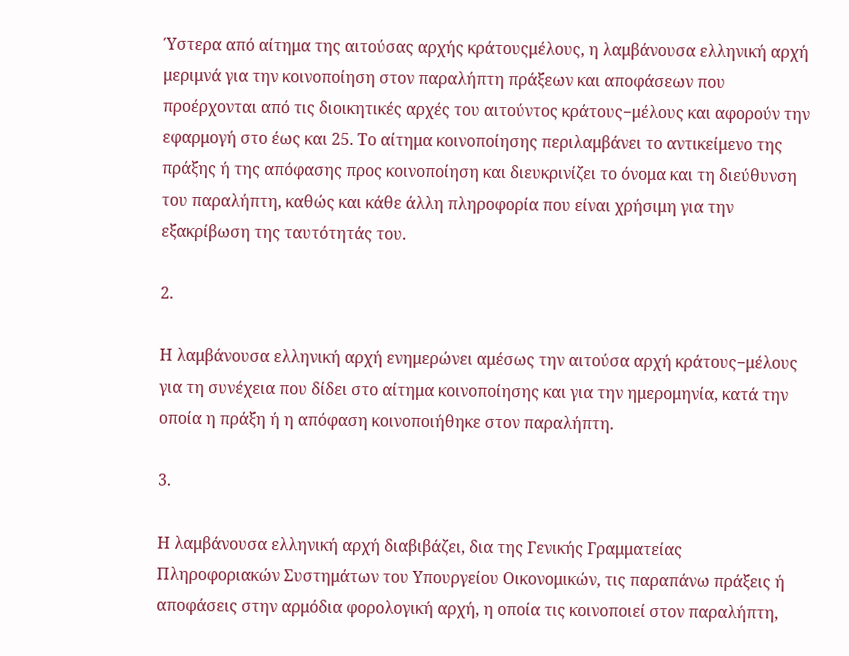Ύστερα από αίτημα της αιτούσας αρχής κράτουςμέλους, η λαμβάνουσα ελληνική αρχή μεριμνά για την κοινοποίηση στον παραλήπτη πράξεων και αποφάσεων που προέρχονται από τις διοικητικές αρχές του αιτούντος κράτους−μέλους και αφορούν την εφαρμογή στο έως και 25. Το αίτημα κοινοποίησης περιλαμβάνει το αντικείμενο της πράξης ή της απόφασης προς κοινοποίηση και διευκρινίζει το όνομα και τη διεύθυνση του παραλήπτη, καθώς και κάθε άλλη πληροφορία που είναι χρήσιμη για την εξακρίβωση της ταυτότητάς του.

2.

Η λαμβάνουσα ελληνική αρχή ενημερώνει αμέσως την αιτούσα αρχή κράτους−μέλους για τη συνέχεια που δίδει στο αίτημα κοινοποίησης και για την ημερομηνία, κατά την οποία η πράξη ή η απόφαση κοινοποιήθηκε στον παραλήπτη.

3.

Η λαμβάνουσα ελληνική αρχή διαβιβάζει, δια της Γενικής Γραμματείας Πληροφοριακών Συστημάτων του Υπουργείου Οικονομικών, τις παραπάνω πράξεις ή αποφάσεις στην αρμόδια φορολογική αρχή, η οποία τις κοινοποιεί στον παραλήπτη,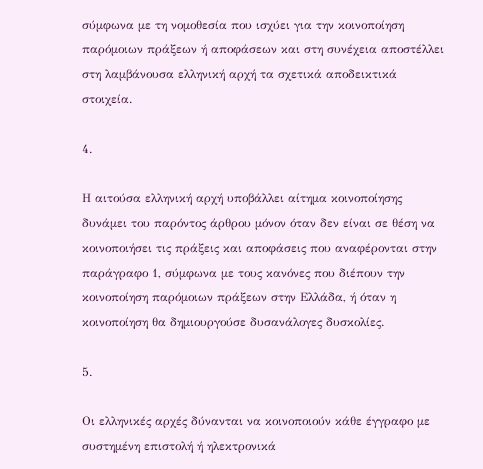σύμφωνα με τη νομοθεσία που ισχύει για την κοινοποίηση παρόμοιων πράξεων ή αποφάσεων και στη συνέχεια αποστέλλει στη λαμβάνουσα ελληνική αρχή τα σχετικά αποδεικτικά στοιχεία.

4.

Η αιτούσα ελληνική αρχή υποβάλλει αίτημα κοινοποίησης δυνάμει του παρόντος άρθρου μόνον όταν δεν είναι σε θέση να κοινοποιήσει τις πράξεις και αποφάσεις που αναφέρονται στην παράγραφο 1, σύμφωνα με τους κανόνες που διέπουν την κοινοποίηση παρόμοιων πράξεων στην Ελλάδα, ή όταν η κοινοποίηση θα δημιουργούσε δυσανάλογες δυσκολίες.

5.

Οι ελληνικές αρχές δύνανται να κοινοποιούν κάθε έγγραφο με συστημένη επιστολή ή ηλεκτρονικά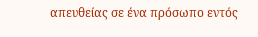απευθείας σε ένα πρόσωπο εντός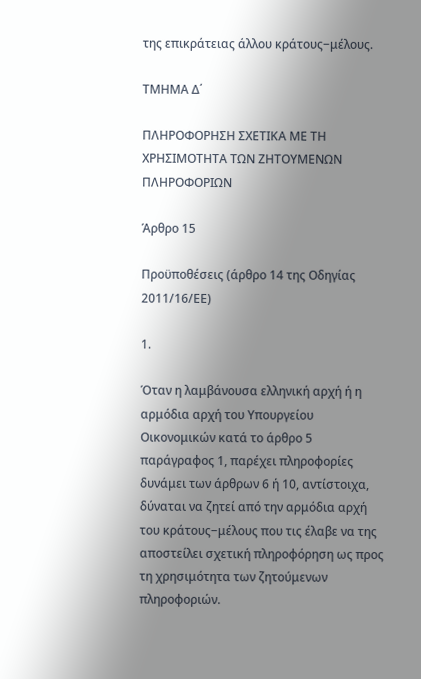της επικράτειας άλλου κράτους−μέλους.

ΤΜΗΜΑ Δ΄

ΠΛΗΡΟΦΟΡΗΣΗ ΣΧΕΤΙΚΑ ΜΕ ΤΗ ΧΡΗΣΙΜΟΤΗΤΑ ΤΩΝ ΖΗΤΟΥΜΕΝΩΝ ΠΛΗΡΟΦΟΡΙΩΝ

Άρθρο 15

Προϋποθέσεις (άρθρο 14 της Οδηγίας 2011/16/ΕΕ)

1.

Όταν η λαμβάνουσα ελληνική αρχή ή η αρμόδια αρχή του Υπουργείου Οικονομικών κατά το άρθρο 5 παράγραφος 1, παρέχει πληροφορίες δυνάμει των άρθρων 6 ή 10, αντίστοιχα, δύναται να ζητεί από την αρμόδια αρχή του κράτους−μέλους που τις έλαβε να της αποστείλει σχετική πληροφόρηση ως προς τη χρησιμότητα των ζητούμενων πληροφοριών.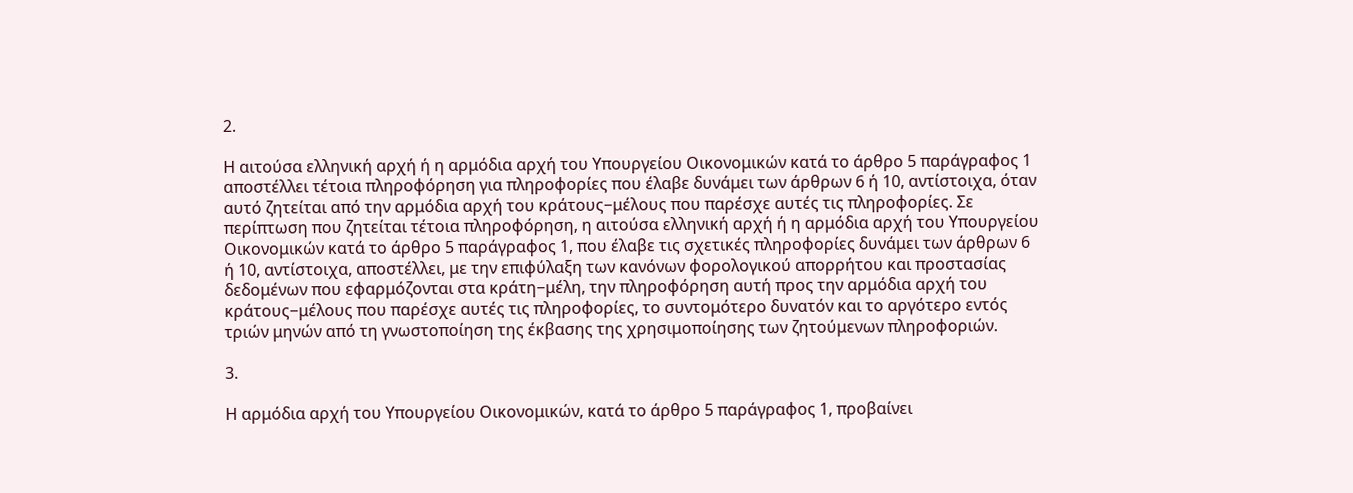2.

Η αιτούσα ελληνική αρχή ή η αρμόδια αρχή του Υπουργείου Οικονομικών κατά το άρθρο 5 παράγραφος 1 αποστέλλει τέτοια πληροφόρηση για πληροφορίες που έλαβε δυνάμει των άρθρων 6 ή 10, αντίστοιχα, όταν αυτό ζητείται από την αρμόδια αρχή του κράτους−μέλους που παρέσχε αυτές τις πληροφορίες. Σε περίπτωση που ζητείται τέτοια πληροφόρηση, η αιτούσα ελληνική αρχή ή η αρμόδια αρχή του Υπουργείου Οικονομικών κατά το άρθρο 5 παράγραφος 1, που έλαβε τις σχετικές πληροφορίες δυνάμει των άρθρων 6 ή 10, αντίστοιχα, αποστέλλει, με την επιφύλαξη των κανόνων φορολογικού απορρήτου και προστασίας δεδομένων που εφαρμόζονται στα κράτη−μέλη, την πληροφόρηση αυτή προς την αρμόδια αρχή του κράτους−μέλους που παρέσχε αυτές τις πληροφορίες, το συντομότερο δυνατόν και το αργότερο εντός τριών μηνών από τη γνωστοποίηση της έκβασης της χρησιμοποίησης των ζητούμενων πληροφοριών.

3.

Η αρμόδια αρχή του Υπουργείου Οικονομικών, κατά το άρθρο 5 παράγραφος 1, προβαίνει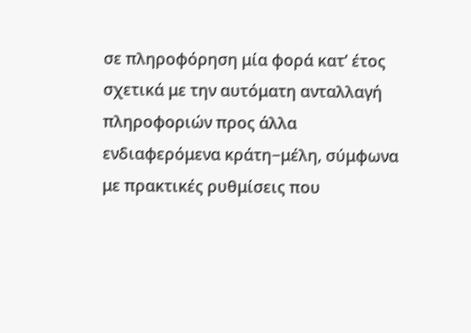σε πληροφόρηση μία φορά κατ’ έτος σχετικά με την αυτόματη ανταλλαγή πληροφοριών προς άλλα ενδιαφερόμενα κράτη−μέλη, σύμφωνα με πρακτικές ρυθμίσεις που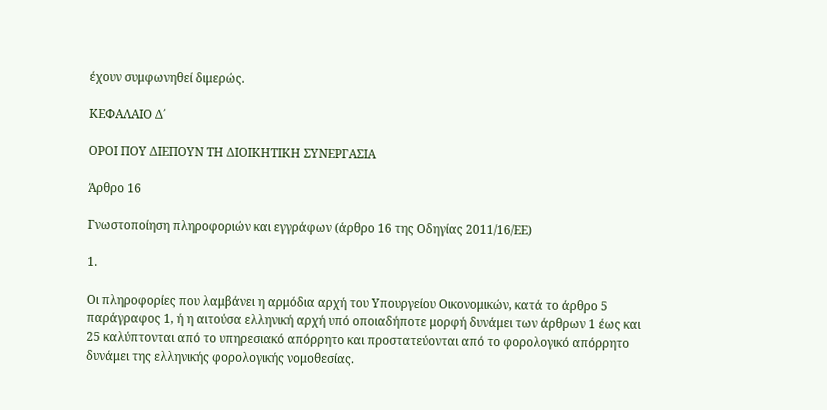έχουν συμφωνηθεί διμερώς.

ΚΕΦΑΛΑΙΟ Δ΄

ΟΡΟΙ ΠΟΥ ΔΙΕΠΟΥΝ ΤΗ ΔΙΟΙΚΗΤΙΚΗ ΣΥΝΕΡΓΑΣΙΑ

Άρθρο 16

Γνωστοποίηση πληροφοριών και εγγράφων (άρθρο 16 της Οδηγίας 2011/16/ΕΕ)

1.

Οι πληροφορίες που λαμβάνει η αρμόδια αρχή του Υπουργείου Οικονομικών, κατά το άρθρο 5 παράγραφος 1, ή η αιτούσα ελληνική αρχή υπό οποιαδήποτε μορφή δυνάμει των άρθρων 1 έως και 25 καλύπτονται από το υπηρεσιακό απόρρητο και προστατεύονται από το φορολογικό απόρρητο δυνάμει της ελληνικής φορολογικής νομοθεσίας.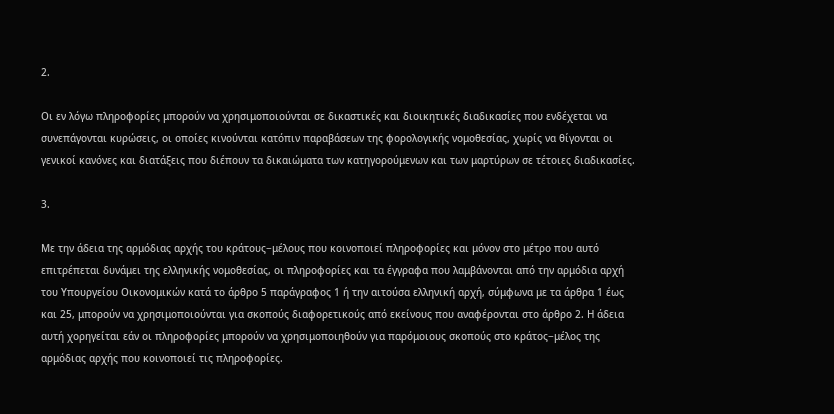2.

Οι εν λόγω πληροφορίες μπορούν να χρησιμοποιούνται σε δικαστικές και διοικητικές διαδικασίες που ενδέχεται να συνεπάγονται κυρώσεις, οι οποίες κινούνται κατόπιν παραβάσεων της φορολογικής νομοθεσίας, χωρίς να θίγονται οι γενικοί κανόνες και διατάξεις που διέπουν τα δικαιώματα των κατηγορούμενων και των μαρτύρων σε τέτοιες διαδικασίες.

3.

Με την άδεια της αρμόδιας αρχής του κράτους−μέλους που κοινοποιεί πληροφορίες και μόνον στο μέτρο που αυτό επιτρέπεται δυνάμει της ελληνικής νομοθεσίας, οι πληροφορίες και τα έγγραφα που λαμβάνονται από την αρμόδια αρχή του Υπουργείου Οικονομικών κατά το άρθρο 5 παράγραφος 1 ή την αιτούσα ελληνική αρχή, σύμφωνα με τα άρθρα 1 έως και 25, μπορούν να χρησιμοποιούνται για σκοπούς διαφορετικούς από εκείνους που αναφέρονται στο άρθρο 2. Η άδεια αυτή χορηγείται εάν οι πληροφορίες μπορούν να χρησιμοποιηθούν για παρόμοιους σκοπούς στο κράτος−μέλος της αρμόδιας αρχής που κοινοποιεί τις πληροφορίες.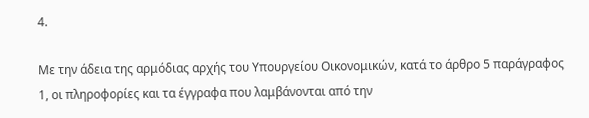4.

Με την άδεια της αρμόδιας αρχής του Υπουργείου Οικονομικών, κατά το άρθρο 5 παράγραφος 1, οι πληροφορίες και τα έγγραφα που λαμβάνονται από την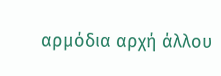αρμόδια αρχή άλλου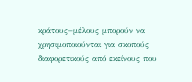κράτους−μέλους μπορούν να χρησιμοποιούνται για σκοπούς διαφορετικούς από εκείνους που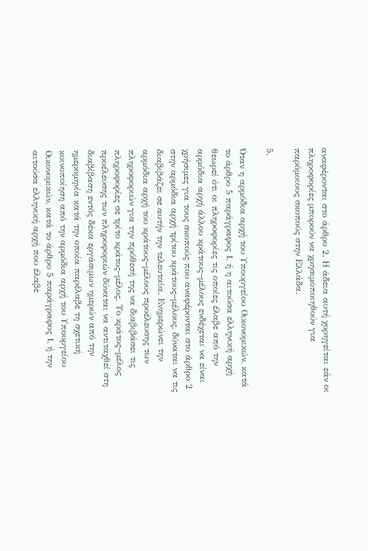αναφέρονται στο άρθρο 2. Η άδεια αυτή χορηγείται εάν οι πληροφορίες μπορούν να χρησιμοποιηθούν για παρόμοιους σκοπούς στην Ελλάδα.

5.

Όταν η αρμόδια αρχή του Υπουργείου Οικονομικών, κατά το άρθρο 5 παράγραφος 1, ή η αιτούσα ελληνική αρχή θεωρεί ότι οι πληροφορίες τις οποίες έλαβε από την αρμόδια αρχή άλλου κράτους−μέλους ενδέχεται να είναι χρήσιμες για τους σκοπούς που αναφέρονται στο άρθρο 2 στην αρμόδια αρχή τρίτου κράτους−μέλους, δύναται να τις διαβιβάζει σε αυτήν την τελευταία. Ενημερώνει την αρμόδια αρχή του κράτους−μέλους προέλευσης των πληροφοριών για την πρόθεσή της να διαβιβάσει τις πληροφορίες σε τρίτο κράτος−μέλος. Το κράτος−μέλος προέλευσης των πληροφοριών δύναται να αντιταχθεί στη διαβίβαση εντός δέκα εργάσιμων ημερών από την ημερομηνία κατά την οποία παρέλαβε τη σχετική κοινοποίηση από την αρμόδια αρχή του Υπουργείου Οικονομικών, κατά το άρθρο 5 παράγραφος 1, ή την αιτούσα ελληνική αρχή που έλαβε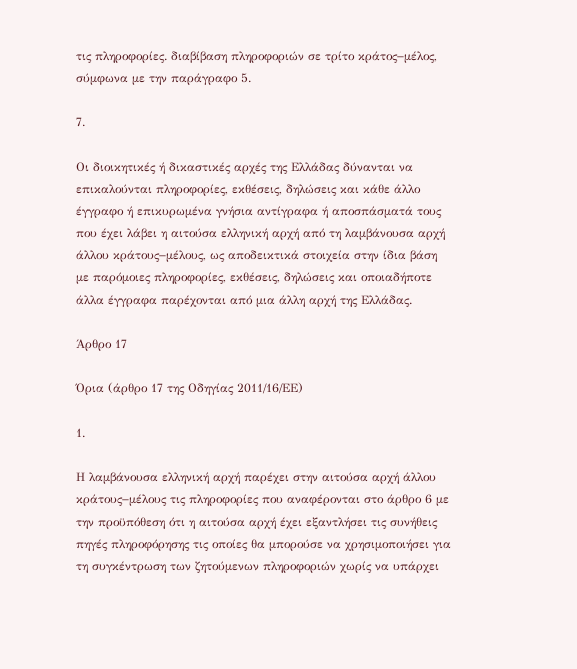τις πληροφορίες. διαβίβαση πληροφοριών σε τρίτο κράτος−μέλος, σύμφωνα με την παράγραφο 5.

7.

Οι διοικητικές ή δικαστικές αρχές της Ελλάδας δύνανται να επικαλούνται πληροφορίες, εκθέσεις, δηλώσεις και κάθε άλλο έγγραφο ή επικυρωμένα γνήσια αντίγραφα ή αποσπάσματά τους που έχει λάβει η αιτούσα ελληνική αρχή από τη λαμβάνουσα αρχή άλλου κράτους−μέλους, ως αποδεικτικά στοιχεία στην ίδια βάση με παρόμοιες πληροφορίες, εκθέσεις, δηλώσεις και οποιαδήποτε άλλα έγγραφα παρέχονται από μια άλλη αρχή της Ελλάδας.

Άρθρο 17

Όρια (άρθρο 17 της Οδηγίας 2011/16/ΕΕ)

1.

Η λαμβάνουσα ελληνική αρχή παρέχει στην αιτούσα αρχή άλλου κράτους−μέλους τις πληροφορίες που αναφέρονται στο άρθρο 6 με την προϋπόθεση ότι η αιτούσα αρχή έχει εξαντλήσει τις συνήθεις πηγές πληροφόρησης τις οποίες θα μπορούσε να χρησιμοποιήσει για τη συγκέντρωση των ζητούμενων πληροφοριών χωρίς να υπάρχει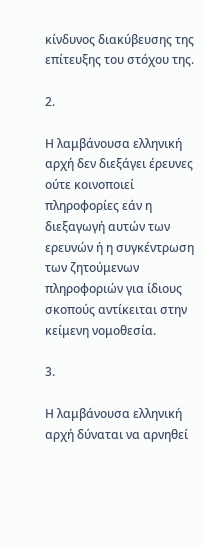κίνδυνος διακύβευσης της επίτευξης του στόχου της.

2.

Η λαμβάνουσα ελληνική αρχή δεν διεξάγει έρευνες ούτε κοινοποιεί πληροφορίες εάν η διεξαγωγή αυτών των ερευνών ή η συγκέντρωση των ζητούμενων πληροφοριών για ίδιους σκοπούς αντίκειται στην κείμενη νομοθεσία.

3.

Η λαμβάνουσα ελληνική αρχή δύναται να αρνηθεί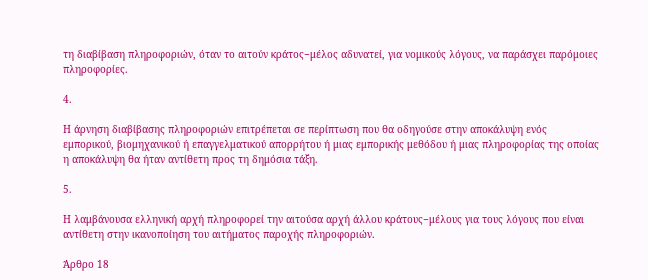τη διαβίβαση πληροφοριών, όταν το αιτούν κράτος−μέλος αδυνατεί, για νομικούς λόγους, να παράσχει παρόμοιες πληροφορίες.

4.

Η άρνηση διαβίβασης πληροφοριών επιτρέπεται σε περίπτωση που θα οδηγούσε στην αποκάλυψη ενός εμπορικού, βιομηχανικού ή επαγγελματικού απορρήτου ή μιας εμπορικής μεθόδου ή μιας πληροφορίας της οποίας η αποκάλυψη θα ήταν αντίθετη προς τη δημόσια τάξη.

5.

Η λαμβάνουσα ελληνική αρχή πληροφορεί την αιτούσα αρχή άλλου κράτους−μέλους για τους λόγους που είναι αντίθετη στην ικανοποίηση του αιτήματος παροχής πληροφοριών.

Άρθρο 18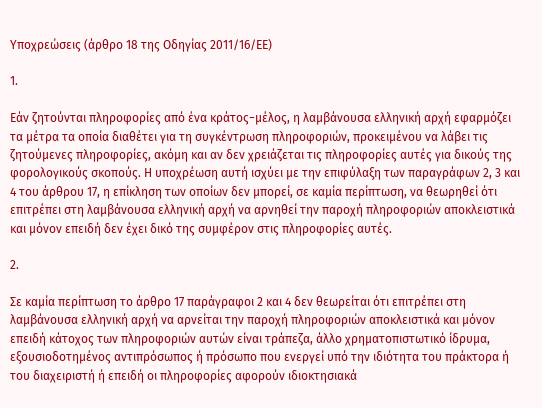Υποχρεώσεις (άρθρο 18 της Οδηγίας 2011/16/ΕΕ)

1.

Εάν ζητούνται πληροφορίες από ένα κράτος−μέλος, η λαμβάνουσα ελληνική αρχή εφαρμόζει τα μέτρα τα οποία διαθέτει για τη συγκέντρωση πληροφοριών, προκειμένου να λάβει τις ζητούμενες πληροφορίες, ακόμη και αν δεν χρειάζεται τις πληροφορίες αυτές για δικούς της φορολογικούς σκοπούς. Η υποχρέωση αυτή ισχύει με την επιφύλαξη των παραγράφων 2, 3 και 4 του άρθρου 17, η επίκληση των οποίων δεν μπορεί, σε καμία περίπτωση, να θεωρηθεί ότι επιτρέπει στη λαμβάνουσα ελληνική αρχή να αρνηθεί την παροχή πληροφοριών αποκλειστικά και μόνον επειδή δεν έχει δικό της συμφέρον στις πληροφορίες αυτές.

2.

Σε καμία περίπτωση το άρθρο 17 παράγραφοι 2 και 4 δεν θεωρείται ότι επιτρέπει στη λαμβάνουσα ελληνική αρχή να αρνείται την παροχή πληροφοριών αποκλειστικά και μόνον επειδή κάτοχος των πληροφοριών αυτών είναι τράπεζα, άλλο χρηματοπιστωτικό ίδρυμα, εξουσιοδοτημένος αντιπρόσωπος ή πρόσωπο που ενεργεί υπό την ιδιότητα του πράκτορα ή του διαχειριστή ή επειδή οι πληροφορίες αφορούν ιδιοκτησιακά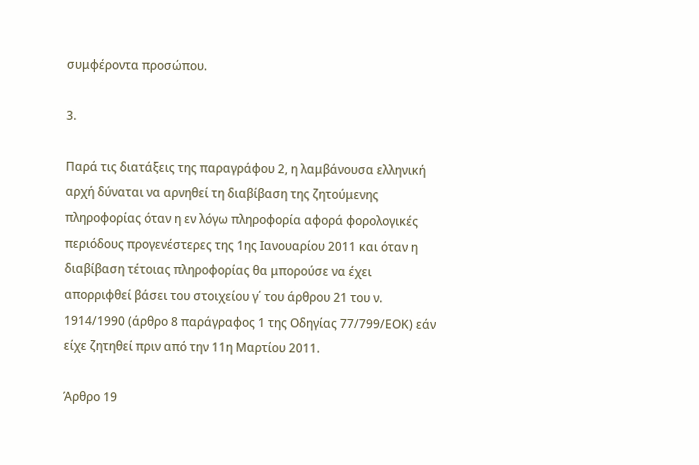συμφέροντα προσώπου.

3.

Παρά τις διατάξεις της παραγράφου 2, η λαμβάνουσα ελληνική αρχή δύναται να αρνηθεί τη διαβίβαση της ζητούμενης πληροφορίας όταν η εν λόγω πληροφορία αφορά φορολογικές περιόδους προγενέστερες της 1ης Ιανουαρίου 2011 και όταν η διαβίβαση τέτοιας πληροφορίας θα μπορούσε να έχει απορριφθεί βάσει του στοιχείου γ΄ του άρθρου 21 του ν. 1914/1990 (άρθρο 8 παράγραφος 1 της Οδηγίας 77/799/ΕΟΚ) εάν είχε ζητηθεί πριν από την 11η Μαρτίου 2011.

Άρθρο 19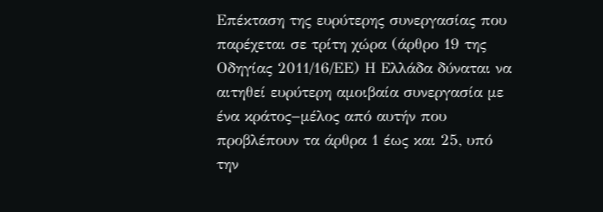Επέκταση της ευρύτερης συνεργασίας που παρέχεται σε τρίτη χώρα (άρθρο 19 της Οδηγίας 2011/16/ΕΕ) Η Ελλάδα δύναται να αιτηθεί ευρύτερη αμοιβαία συνεργασία με ένα κράτος−μέλος από αυτήν που προβλέπουν τα άρθρα 1 έως και 25, υπό την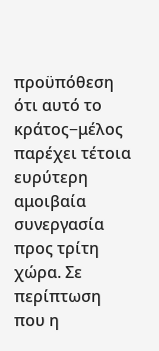προϋπόθεση ότι αυτό το κράτος−μέλος παρέχει τέτοια ευρύτερη αμοιβαία συνεργασία προς τρίτη χώρα. Σε περίπτωση που η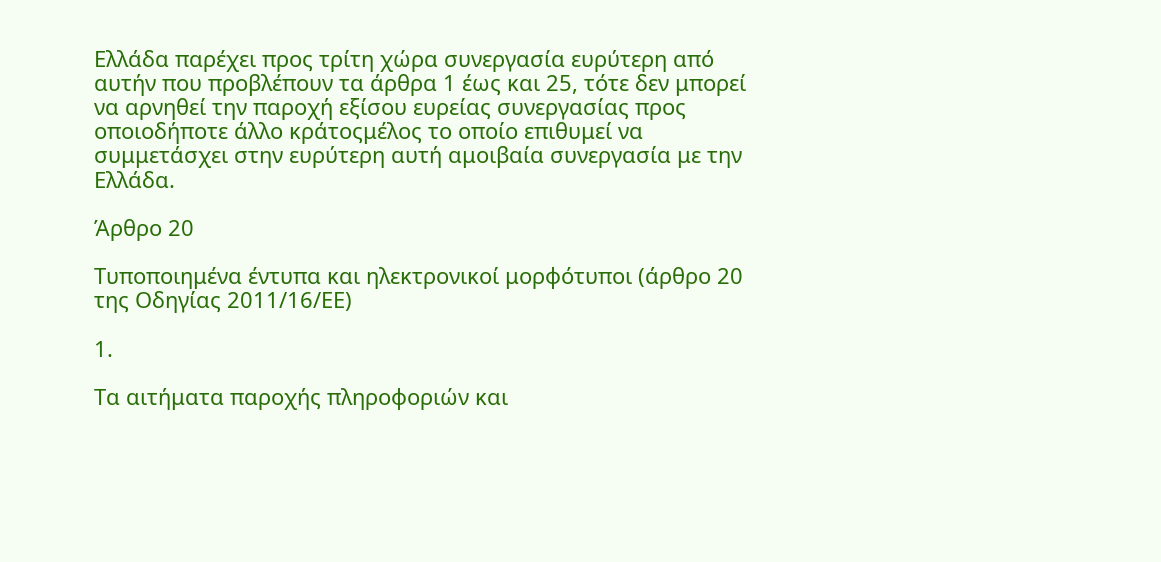Ελλάδα παρέχει προς τρίτη χώρα συνεργασία ευρύτερη από αυτήν που προβλέπουν τα άρθρα 1 έως και 25, τότε δεν μπορεί να αρνηθεί την παροχή εξίσου ευρείας συνεργασίας προς οποιοδήποτε άλλο κράτοςμέλος το οποίο επιθυμεί να συμμετάσχει στην ευρύτερη αυτή αμοιβαία συνεργασία με την Ελλάδα.

Άρθρο 20

Τυποποιημένα έντυπα και ηλεκτρονικοί μορφότυποι (άρθρο 20 της Οδηγίας 2011/16/ΕΕ)

1.

Τα αιτήματα παροχής πληροφοριών και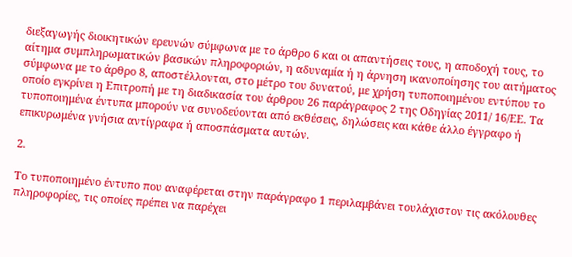διεξαγωγής διοικητικών ερευνών σύμφωνα με το άρθρο 6 και οι απαντήσεις τους, η αποδοχή τους, το αίτημα συμπληρωματικών βασικών πληροφοριών, η αδυναμία ή η άρνηση ικανοποίησης του αιτήματος σύμφωνα με το άρθρο 8, αποστέλλονται, στο μέτρο του δυνατού, με χρήση τυποποιημένου εντύπου το οποίο εγκρίνει η Επιτροπή με τη διαδικασία του άρθρου 26 παράγραφος 2 της Οδηγίας 2011/ 16/ΕΕ. Τα τυποποιημένα έντυπα μπορούν να συνοδεύονται από εκθέσεις, δηλώσεις και κάθε άλλο έγγραφο ή επικυρωμένα γνήσια αντίγραφα ή αποσπάσματα αυτών.

2.

Το τυποποιημένο έντυπο που αναφέρεται στην παράγραφο 1 περιλαμβάνει τουλάχιστον τις ακόλουθες πληροφορίες, τις οποίες πρέπει να παρέχει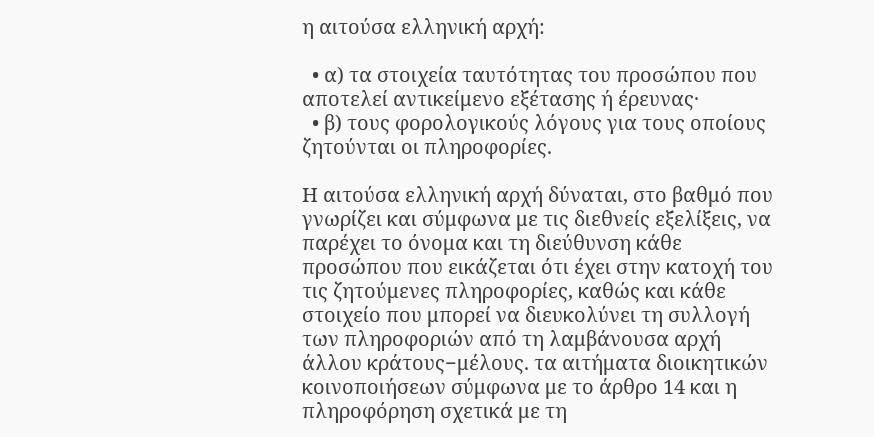η αιτούσα ελληνική αρχή:

  • α) τα στοιχεία ταυτότητας του προσώπου που αποτελεί αντικείμενο εξέτασης ή έρευνας·
  • β) τους φορολογικούς λόγους για τους οποίους ζητούνται οι πληροφορίες.

Η αιτούσα ελληνική αρχή δύναται, στο βαθμό που γνωρίζει και σύμφωνα με τις διεθνείς εξελίξεις, να παρέχει το όνομα και τη διεύθυνση κάθε προσώπου που εικάζεται ότι έχει στην κατοχή του τις ζητούμενες πληροφορίες, καθώς και κάθε στοιχείο που μπορεί να διευκολύνει τη συλλογή των πληροφοριών από τη λαμβάνουσα αρχή άλλου κράτους−μέλους. τα αιτήματα διοικητικών κοινοποιήσεων σύμφωνα με το άρθρο 14 και η πληροφόρηση σχετικά με τη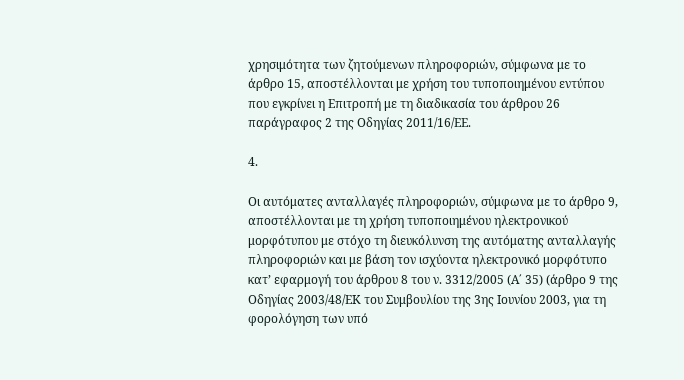χρησιμότητα των ζητούμενων πληροφοριών, σύμφωνα με το άρθρο 15, αποστέλλονται με χρήση του τυποποιημένου εντύπου που εγκρίνει η Επιτροπή με τη διαδικασία του άρθρου 26 παράγραφος 2 της Οδηγίας 2011/16/ΕΕ.

4.

Οι αυτόματες ανταλλαγές πληροφοριών, σύμφωνα με το άρθρο 9, αποστέλλονται με τη χρήση τυποποιημένου ηλεκτρονικού μορφότυπου με στόχο τη διευκόλυνση της αυτόματης ανταλλαγής πληροφοριών και με βάση τον ισχύοντα ηλεκτρονικό μορφότυπο κατ’ εφαρμογή του άρθρου 8 του ν. 3312/2005 (Α΄ 35) (άρθρο 9 της Οδηγίας 2003/48/ΕΚ του Συμβουλίου της 3ης Ιουνίου 2003, για τη φορολόγηση των υπό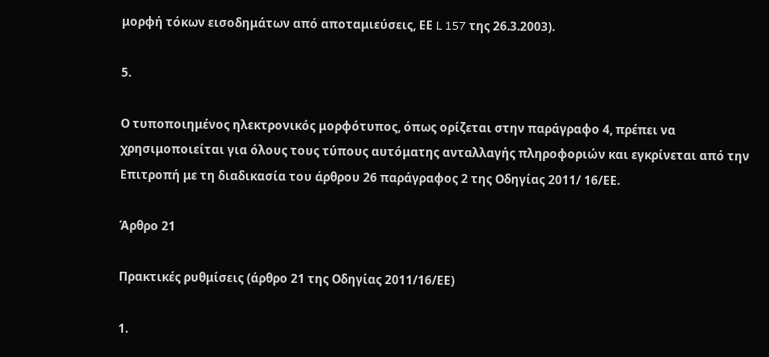μορφή τόκων εισοδημάτων από αποταμιεύσεις, ΕΕ L 157 της 26.3.2003).

5.

Ο τυποποιημένος ηλεκτρονικός μορφότυπος, όπως ορίζεται στην παράγραφο 4, πρέπει να χρησιμοποιείται για όλους τους τύπους αυτόματης ανταλλαγής πληροφοριών και εγκρίνεται από την Επιτροπή με τη διαδικασία του άρθρου 26 παράγραφος 2 της Οδηγίας 2011/ 16/ΕΕ.

Άρθρο 21

Πρακτικές ρυθμίσεις (άρθρο 21 της Οδηγίας 2011/16/ΕΕ)

1.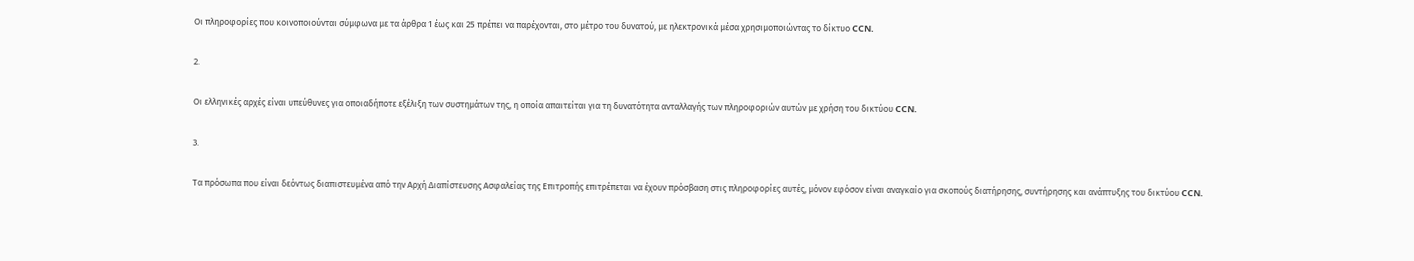Οι πληροφορίες που κοινοποιούνται σύμφωνα με τα άρθρα 1 έως και 25 πρέπει να παρέχονται, στο μέτρο του δυνατού, με ηλεκτρονικά μέσα χρησιμοποιώντας το δίκτυο CCN.

2.

Οι ελληνικές αρχές είναι υπεύθυνες για οποιαδήποτε εξέλιξη των συστημάτων της, η οποία απαιτείται για τη δυνατότητα ανταλλαγής των πληροφοριών αυτών με χρήση του δικτύου CCN.

3.

Τα πρόσωπα που είναι δεόντως διαπιστευμένα από την Αρχή Διαπίστευσης Ασφαλείας της Επιτροπής επιτρέπεται να έχουν πρόσβαση στις πληροφορίες αυτές, μόνον εφόσον είναι αναγκαίο για σκοπούς διατήρησης, συντήρησης και ανάπτυξης του δικτύου CCN.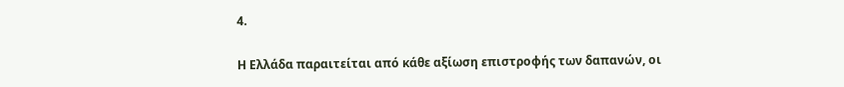4.

Η Ελλάδα παραιτείται από κάθε αξίωση επιστροφής των δαπανών, οι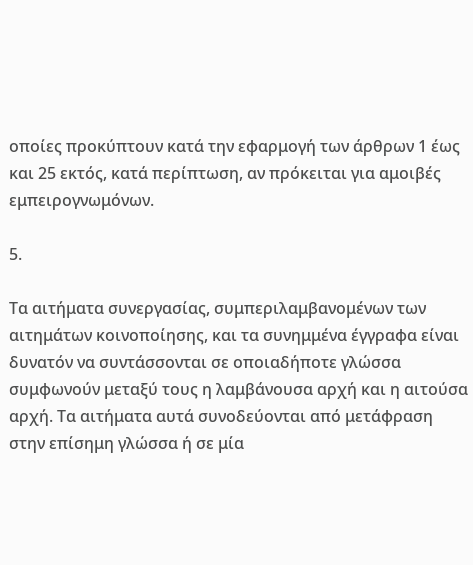οποίες προκύπτουν κατά την εφαρμογή των άρθρων 1 έως και 25 εκτός, κατά περίπτωση, αν πρόκειται για αμοιβές εμπειρογνωμόνων.

5.

Τα αιτήματα συνεργασίας, συμπεριλαμβανομένων των αιτημάτων κοινοποίησης, και τα συνημμένα έγγραφα είναι δυνατόν να συντάσσονται σε οποιαδήποτε γλώσσα συμφωνούν μεταξύ τους η λαμβάνουσα αρχή και η αιτούσα αρχή. Τα αιτήματα αυτά συνοδεύονται από μετάφραση στην επίσημη γλώσσα ή σε μία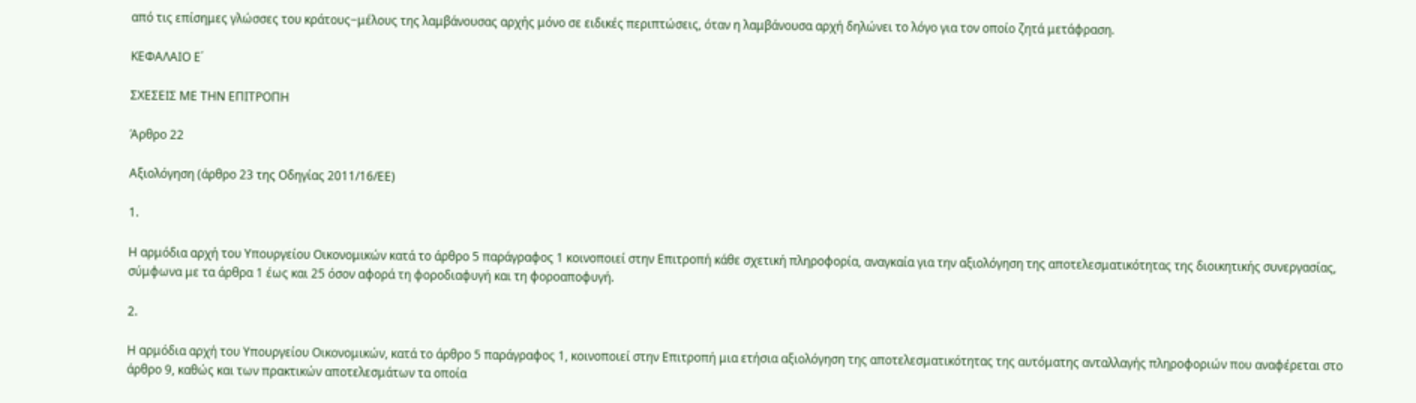από τις επίσημες γλώσσες του κράτους−μέλους της λαμβάνουσας αρχής μόνο σε ειδικές περιπτώσεις, όταν η λαμβάνουσα αρχή δηλώνει το λόγο για τον οποίο ζητά μετάφραση.

ΚΕΦΑΛΑΙΟ Ε΄

ΣΧΕΣΕΙΣ ΜΕ ΤΗΝ ΕΠΙΤΡΟΠΗ

Άρθρο 22

Αξιολόγηση (άρθρο 23 της Οδηγίας 2011/16/ΕΕ)

1.

Η αρμόδια αρχή του Υπουργείου Οικονομικών κατά το άρθρο 5 παράγραφος 1 κοινοποιεί στην Επιτροπή κάθε σχετική πληροφορία, αναγκαία για την αξιολόγηση της αποτελεσματικότητας της διοικητικής συνεργασίας, σύμφωνα με τα άρθρα 1 έως και 25 όσον αφορά τη φοροδιαφυγή και τη φοροαποφυγή.

2.

Η αρμόδια αρχή του Υπουργείου Οικονομικών, κατά το άρθρο 5 παράγραφος 1, κοινοποιεί στην Επιτροπή μια ετήσια αξιολόγηση της αποτελεσματικότητας της αυτόματης ανταλλαγής πληροφοριών που αναφέρεται στο άρθρο 9, καθώς και των πρακτικών αποτελεσμάτων τα οποία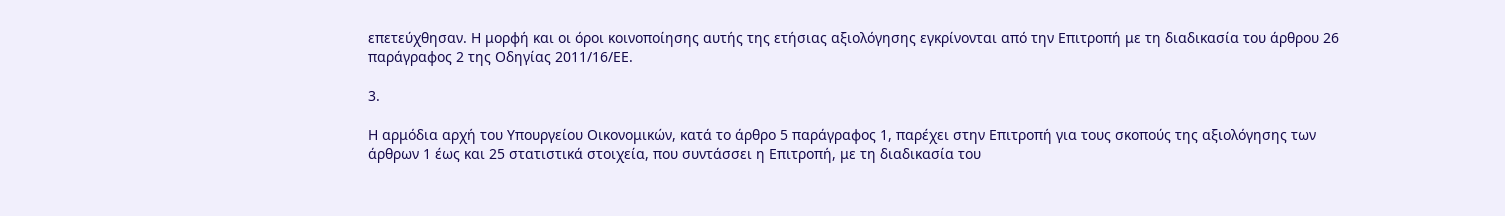επετεύχθησαν. Η μορφή και οι όροι κοινοποίησης αυτής της ετήσιας αξιολόγησης εγκρίνονται από την Επιτροπή με τη διαδικασία του άρθρου 26 παράγραφος 2 της Οδηγίας 2011/16/ΕΕ.

3.

Η αρμόδια αρχή του Υπουργείου Οικονομικών, κατά το άρθρο 5 παράγραφος 1, παρέχει στην Επιτροπή για τους σκοπούς της αξιολόγησης των άρθρων 1 έως και 25 στατιστικά στοιχεία, που συντάσσει η Επιτροπή, με τη διαδικασία του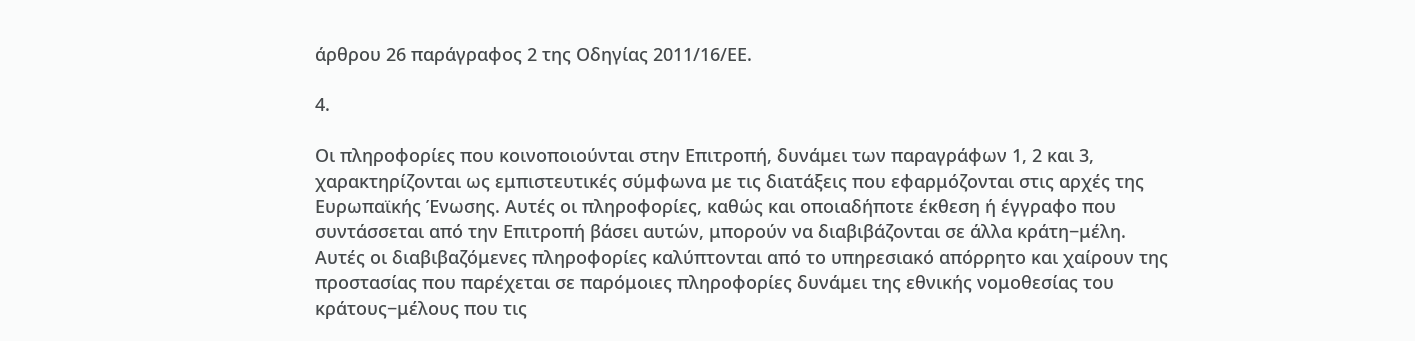άρθρου 26 παράγραφος 2 της Οδηγίας 2011/16/ΕΕ.

4.

Οι πληροφορίες που κοινοποιούνται στην Επιτροπή, δυνάμει των παραγράφων 1, 2 και 3, χαρακτηρίζονται ως εμπιστευτικές σύμφωνα με τις διατάξεις που εφαρμόζονται στις αρχές της Ευρωπαϊκής Ένωσης. Αυτές οι πληροφορίες, καθώς και οποιαδήποτε έκθεση ή έγγραφο που συντάσσεται από την Επιτροπή βάσει αυτών, μπορούν να διαβιβάζονται σε άλλα κράτη−μέλη. Αυτές οι διαβιβαζόμενες πληροφορίες καλύπτονται από το υπηρεσιακό απόρρητο και χαίρουν της προστασίας που παρέχεται σε παρόμοιες πληροφορίες δυνάμει της εθνικής νομοθεσίας του κράτους−μέλους που τις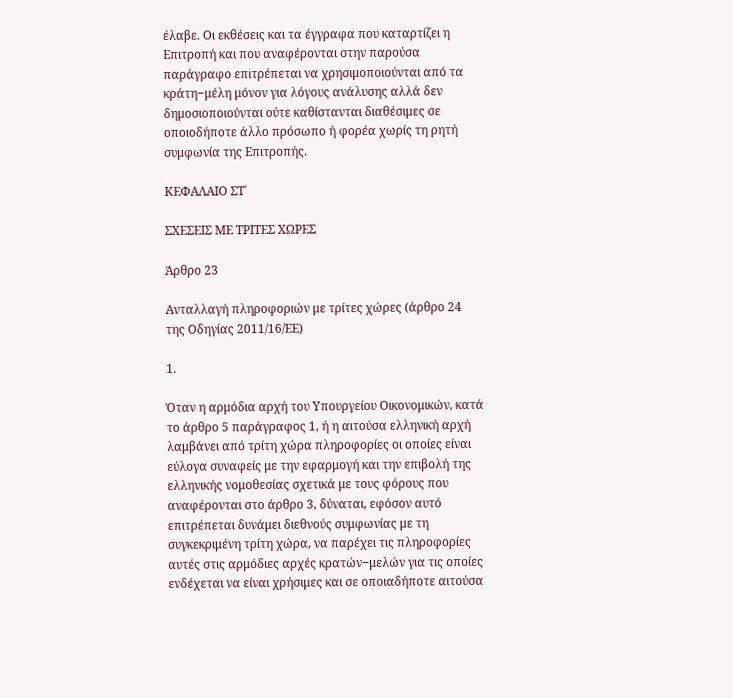έλαβε. Οι εκθέσεις και τα έγγραφα που καταρτίζει η Επιτροπή και που αναφέρονται στην παρούσα παράγραφο επιτρέπεται να χρησιμοποιούνται από τα κράτη−μέλη μόνον για λόγους ανάλυσης αλλά δεν δημοσιοποιούνται ούτε καθίστανται διαθέσιμες σε οποιοδήποτε άλλο πρόσωπο ή φορέα χωρίς τη ρητή συμφωνία της Επιτροπής.

ΚΕΦΑΛΑΙΟ ΣΤ΄

ΣΧΕΣΕΙΣ ΜΕ ΤΡΙΤΕΣ ΧΩΡΕΣ

Άρθρο 23

Ανταλλαγή πληροφοριών με τρίτες χώρες (άρθρο 24 της Οδηγίας 2011/16/ΕΕ)

1.

Όταν η αρμόδια αρχή του Υπουργείου Οικονομικών, κατά το άρθρο 5 παράγραφος 1, ή η αιτούσα ελληνική αρχή λαμβάνει από τρίτη χώρα πληροφορίες οι οποίες είναι εύλογα συναφείς με την εφαρμογή και την επιβολή της ελληνικής νομοθεσίας σχετικά με τους φόρους που αναφέρονται στο άρθρο 3, δύναται, εφόσον αυτό επιτρέπεται δυνάμει διεθνούς συμφωνίας με τη συγκεκριμένη τρίτη χώρα, να παρέχει τις πληροφορίες αυτές στις αρμόδιες αρχές κρατών−μελών για τις οποίες ενδέχεται να είναι χρήσιμες και σε οποιαδήποτε αιτούσα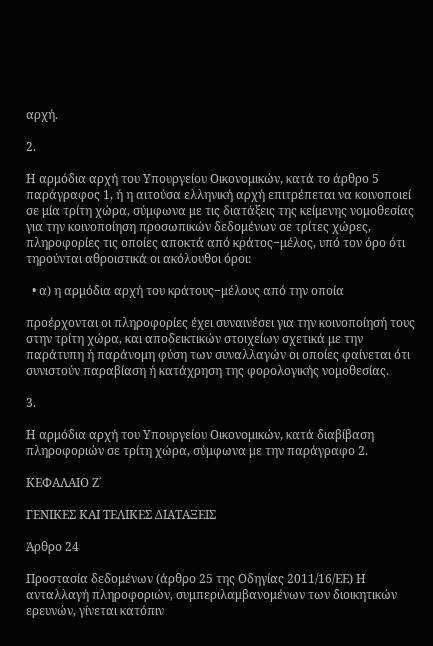αρχή.

2.

Η αρμόδια αρχή του Υπουργείου Οικονομικών, κατά το άρθρο 5 παράγραφος 1, ή η αιτούσα ελληνική αρχή επιτρέπεται να κοινοποιεί σε μία τρίτη χώρα, σύμφωνα με τις διατάξεις της κείμενης νομοθεσίας για την κοινοποίηση προσωπικών δεδομένων σε τρίτες χώρες, πληροφορίες τις οποίες αποκτά από κράτος−μέλος, υπό τον όρο ότι τηρούνται αθροιστικά οι ακόλουθοι όροι:

  • α) η αρμόδια αρχή του κράτους−μέλους από την οποία

προέρχονται οι πληροφορίες έχει συναινέσει για την κοινοποίησή τους στην τρίτη χώρα, και αποδεικτικών στοιχείων σχετικά με την παράτυπη ή παράνομη φύση των συναλλαγών οι οποίες φαίνεται ότι συνιστούν παραβίαση ή κατάχρηση της φορολογικής νομοθεσίας.

3.

Η αρμόδια αρχή του Υπουργείου Οικονομικών, κατά διαβίβαση πληροφοριών σε τρίτη χώρα, σύμφωνα με την παράγραφο 2.

ΚΕΦΑΛΑΙΟ Ζ΄

ΓΕΝΙΚΕΣ ΚΑΙ ΤΕΛΙΚΕΣ ΔΙΑΤΑΞΕΙΣ

Άρθρο 24

Προστασία δεδομένων (άρθρο 25 της Οδηγίας 2011/16/ΕΕ) Η ανταλλαγή πληροφοριών, συμπεριλαμβανομένων των διοικητικών ερευνών, γίνεται κατόπιν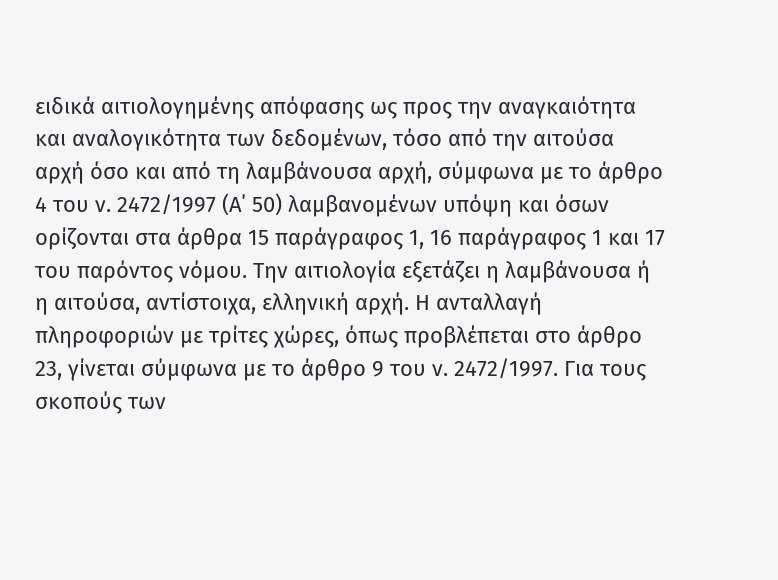ειδικά αιτιολογημένης απόφασης ως προς την αναγκαιότητα και αναλογικότητα των δεδομένων, τόσο από την αιτούσα αρχή όσο και από τη λαμβάνουσα αρχή, σύμφωνα με το άρθρο 4 του ν. 2472/1997 (Α΄ 50) λαμβανομένων υπόψη και όσων ορίζονται στα άρθρα 15 παράγραφος 1, 16 παράγραφος 1 και 17 του παρόντος νόμου. Την αιτιολογία εξετάζει η λαμβάνουσα ή η αιτούσα, αντίστοιχα, ελληνική αρχή. Η ανταλλαγή πληροφοριών με τρίτες χώρες, όπως προβλέπεται στο άρθρο 23, γίνεται σύμφωνα με το άρθρο 9 του ν. 2472/1997. Για τους σκοπούς των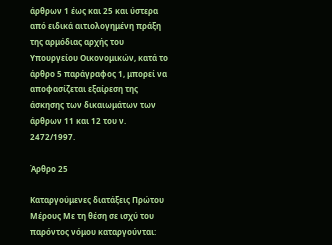άρθρων 1 έως και 25 και ύστερα από ειδικά αιτιολογημένη πράξη της αρμόδιας αρχής του Υπουργείου Οικονομικών, κατά το άρθρο 5 παράγραφος 1, μπορεί να αποφασίζεται εξαίρεση της άσκησης των δικαιωμάτων των άρθρων 11 και 12 του ν. 2472/1997.

Άρθρο 25

Καταργούμενες διατάξεις Πρώτου Μέρους Με τη θέση σε ισχύ του παρόντος νόμου καταργούνται: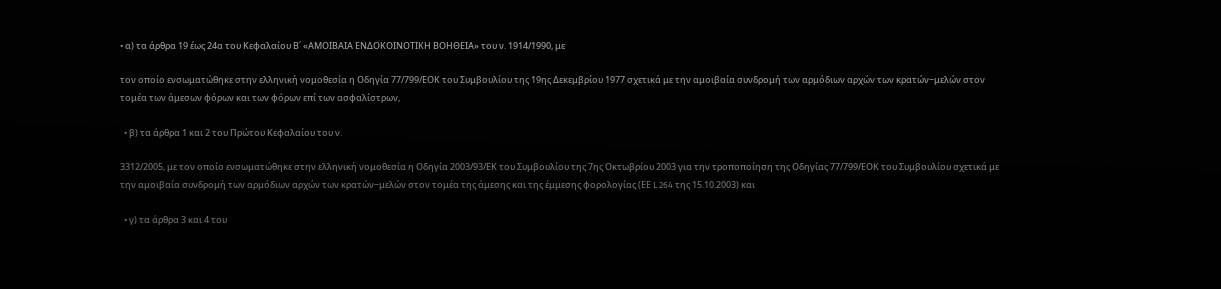• α) τα άρθρα 19 έως 24α του Κεφαλαίου Β΄ «ΑΜΟΙΒΑΙΑ ΕΝΔΟΚΟΙΝΟΤΙΚΗ ΒΟΗΘΕΙΑ» του ν. 1914/1990, με

τον οποίο ενσωματώθηκε στην ελληνική νομοθεσία η Οδηγία 77/799/ΕΟΚ του Συμβουλίου της 19ης Δεκεμβρίου 1977 σχετικά με την αμοιβαία συνδρομή των αρμόδιων αρχών των κρατών−μελών στον τομέα των άμεσων φόρων και των φόρων επί των ασφαλίστρων,

  • β) τα άρθρα 1 και 2 του Πρώτου Κεφαλαίου του ν.

3312/2005, με τον οποίο ενσωματώθηκε στην ελληνική νομοθεσία η Οδηγία 2003/93/ΕΚ του Συμβουλίου της 7ης Οκτωβρίου 2003 για την τροποποίηση της Οδηγίας 77/799/ΕΟΚ του Συμβουλίου σχετικά με την αμοιβαία συνδρομή των αρμόδιων αρχών των κρατών−μελών στον τομέα της άμεσης και της έμμεσης φορολογίας (ΕΕ L 264 της 15.10.2003) και

  • γ) τα άρθρα 3 και 4 του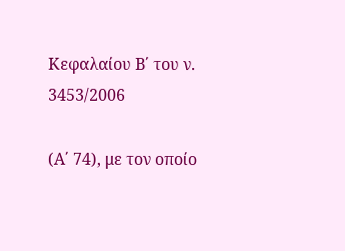Κεφαλαίου Β΄ του ν. 3453/2006

(Α΄ 74), με τον οποίο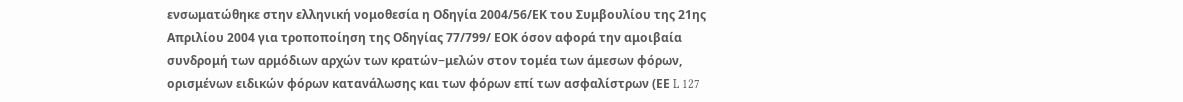ενσωματώθηκε στην ελληνική νομοθεσία η Οδηγία 2004/56/ΕΚ του Συμβουλίου της 21ης Απριλίου 2004 για τροποποίηση της Οδηγίας 77/799/ ΕΟΚ όσον αφορά την αμοιβαία συνδρομή των αρμόδιων αρχών των κρατών−μελών στον τομέα των άμεσων φόρων, ορισμένων ειδικών φόρων κατανάλωσης και των φόρων επί των ασφαλίστρων (ΕΕ L 127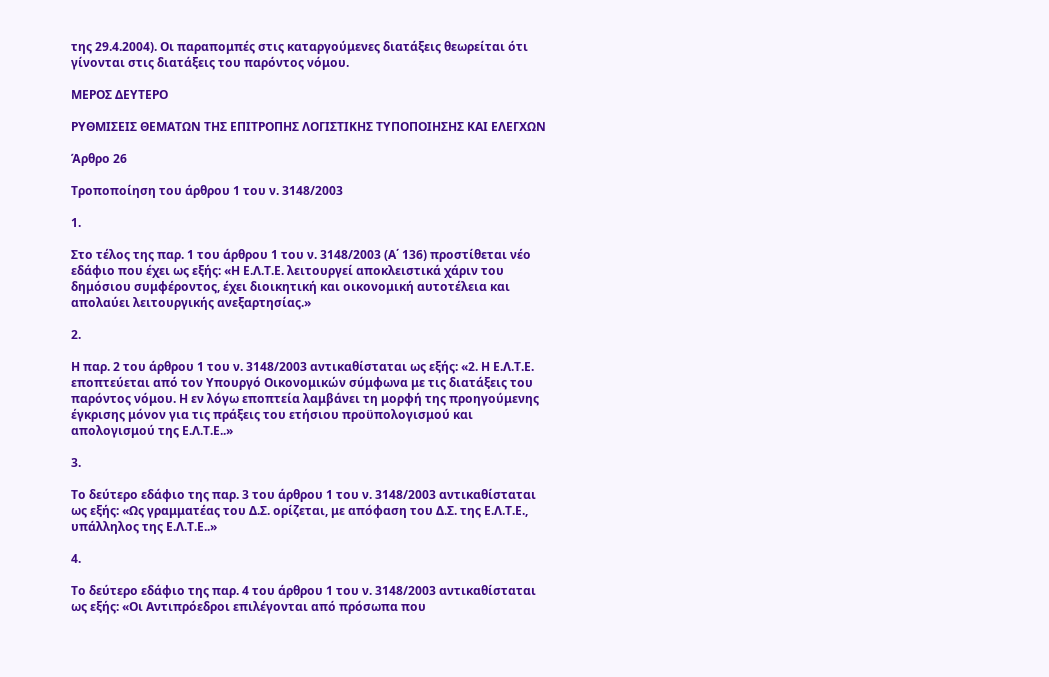της 29.4.2004). Οι παραπομπές στις καταργούμενες διατάξεις θεωρείται ότι γίνονται στις διατάξεις του παρόντος νόμου.

ΜΕΡΟΣ ΔΕΥΤΕΡΟ

ΡΥΘΜΙΣΕΙΣ ΘΕΜΑΤΩΝ ΤΗΣ ΕΠΙΤΡΟΠΗΣ ΛΟΓΙΣΤΙΚΗΣ ΤΥΠΟΠΟΙΗΣΗΣ ΚΑΙ ΕΛΕΓΧΩΝ

Άρθρο 26

Τροποποίηση του άρθρου 1 του ν. 3148/2003

1.

Στο τέλος της παρ. 1 του άρθρου 1 του ν. 3148/2003 (Α΄ 136) προστίθεται νέο εδάφιο που έχει ως εξής: «Η Ε.Λ.Τ.Ε. λειτουργεί αποκλειστικά χάριν του δημόσιου συμφέροντος, έχει διοικητική και οικονομική αυτοτέλεια και απολαύει λειτουργικής ανεξαρτησίας.»

2.

Η παρ. 2 του άρθρου 1 του ν. 3148/2003 αντικαθίσταται ως εξής: «2. Η Ε.Λ.Τ.Ε. εποπτεύεται από τον Υπουργό Οικονομικών σύμφωνα με τις διατάξεις του παρόντος νόμου. Η εν λόγω εποπτεία λαμβάνει τη μορφή της προηγούμενης έγκρισης μόνον για τις πράξεις του ετήσιου προϋπολογισμού και απολογισμού της Ε.Λ.Τ.Ε..»

3.

Το δεύτερο εδάφιο της παρ. 3 του άρθρου 1 του ν. 3148/2003 αντικαθίσταται ως εξής: «Ως γραμματέας του Δ.Σ. ορίζεται, με απόφαση του Δ.Σ. της Ε.Λ.Τ.Ε., υπάλληλος της Ε.Λ.Τ.Ε..»

4.

Το δεύτερο εδάφιο της παρ. 4 του άρθρου 1 του ν. 3148/2003 αντικαθίσταται ως εξής: «Οι Αντιπρόεδροι επιλέγονται από πρόσωπα που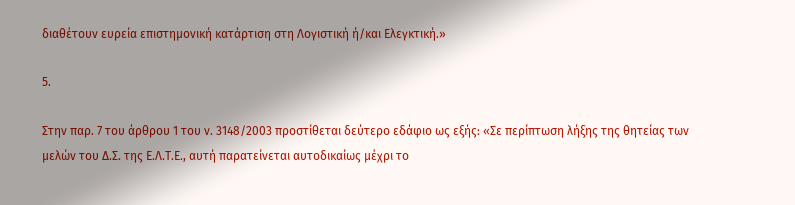διαθέτουν ευρεία επιστημονική κατάρτιση στη Λογιστική ή/και Ελεγκτική.»

5.

Στην παρ. 7 του άρθρου 1 του ν. 3148/2003 προστίθεται δεύτερο εδάφιο ως εξής: «Σε περίπτωση λήξης της θητείας των μελών του Δ.Σ. της Ε.Λ.Τ.Ε., αυτή παρατείνεται αυτοδικαίως μέχρι το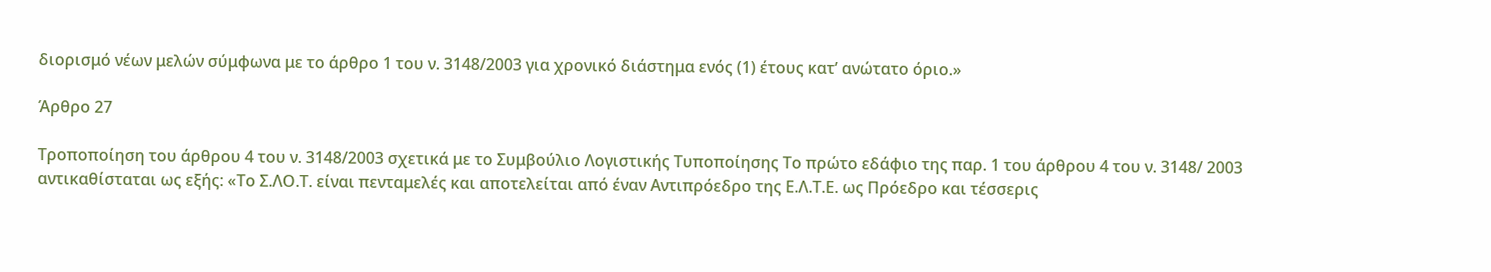διορισμό νέων μελών σύμφωνα με το άρθρο 1 του ν. 3148/2003 για χρονικό διάστημα ενός (1) έτους κατ’ ανώτατο όριο.»

Άρθρο 27

Τροποποίηση του άρθρου 4 του ν. 3148/2003 σχετικά με το Συμβούλιο Λογιστικής Τυποποίησης Το πρώτο εδάφιο της παρ. 1 του άρθρου 4 του ν. 3148/ 2003 αντικαθίσταται ως εξής: «Το Σ.ΛΟ.Τ. είναι πενταμελές και αποτελείται από έναν Αντιπρόεδρο της Ε.Λ.Τ.Ε. ως Πρόεδρο και τέσσερις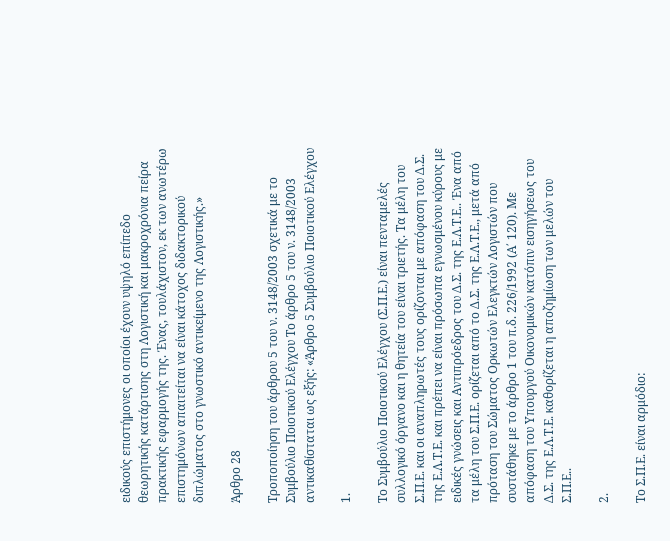ειδικούς επιστήμονες οι οποίοι έχουν υψηλό επίπεδο θεωρητικής κατάρτισης στη Λογιστική και μακροχρόνια πείρα πρακτικής εφαρμογής της. Ένας, τουλάχιστον, εκ των ανωτέρω επιστημόνων απαιτείται να είναι κάτοχος διδακτορικού διπλώματος στο γνωστικό αντικείμενο της Λογιστικής.»

Άρθρο 28

Τροποποίηση του άρθρου 5 του ν. 3148/2003 σχετικά με το Συμβούλιο Ποιοτικού Ελέγχου Το άρθρο 5 του ν. 3148/2003 αντικαθίσταται ως εξής: «Άρθρο 5 Συμβούλιο Ποιοτικού Ελέγχου

1.

Το Συμβούλιο Ποιοτικού Ελέγχου (Σ.Π.Ε.) είναι πενταμελές συλλογικό όργανο και η θητεία του είναι τριετής. Τα μέλη του Σ.Π.Ε. και οι αναπληρωτές τους ορίζονται με απόφαση του Δ.Σ. της Ε.Λ.Τ.Ε. και πρέπει να είναι πρόσωπα εγνωσμένου κύρους με ειδικές γνώσεις και Αντιπρόεδρος του Δ.Σ. της Ε.Λ.Τ.Ε.. Ένα από τα μέλη του Σ.Π.Ε. ορίζεται από το Δ.Σ. της Ε.Λ.Τ.Ε., μετά από πρόταση του Σώματος Ορκωτών Ελεγκτών Λογιστών που συστάθηκε με το άρθρο 1 του π.δ. 226/1992 (Α΄ 120). Με απόφαση του Υπουργού Οικονομικών κατόπιν εισηγήσεως του Δ.Σ. της Ε.Λ.Τ.Ε. καθορίζεται η αποζημίωση των μελών του Σ.Π.Ε..

2.

Το Σ.Π.Ε. είναι αρμόδιο: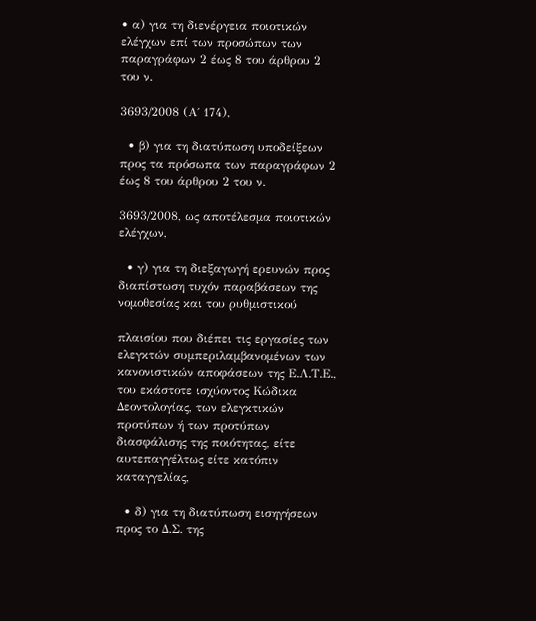• α) για τη διενέργεια ποιοτικών ελέγχων επί των προσώπων των παραγράφων 2 έως 8 του άρθρου 2 του ν.

3693/2008 (Α΄ 174),

  • β) για τη διατύπωση υποδείξεων προς τα πρόσωπα των παραγράφων 2 έως 8 του άρθρου 2 του ν.

3693/2008, ως αποτέλεσμα ποιοτικών ελέγχων,

  • γ) για τη διεξαγωγή ερευνών προς διαπίστωση τυχόν παραβάσεων της νομοθεσίας και του ρυθμιστικού

πλαισίου που διέπει τις εργασίες των ελεγκτών συμπεριλαμβανομένων των κανονιστικών αποφάσεων της Ε.Λ.Τ.Ε., του εκάστοτε ισχύοντος Κώδικα Δεοντολογίας, των ελεγκτικών προτύπων ή των προτύπων διασφάλισης της ποιότητας, είτε αυτεπαγγέλτως είτε κατόπιν καταγγελίας,

  • δ) για τη διατύπωση εισηγήσεων προς το Δ.Σ. της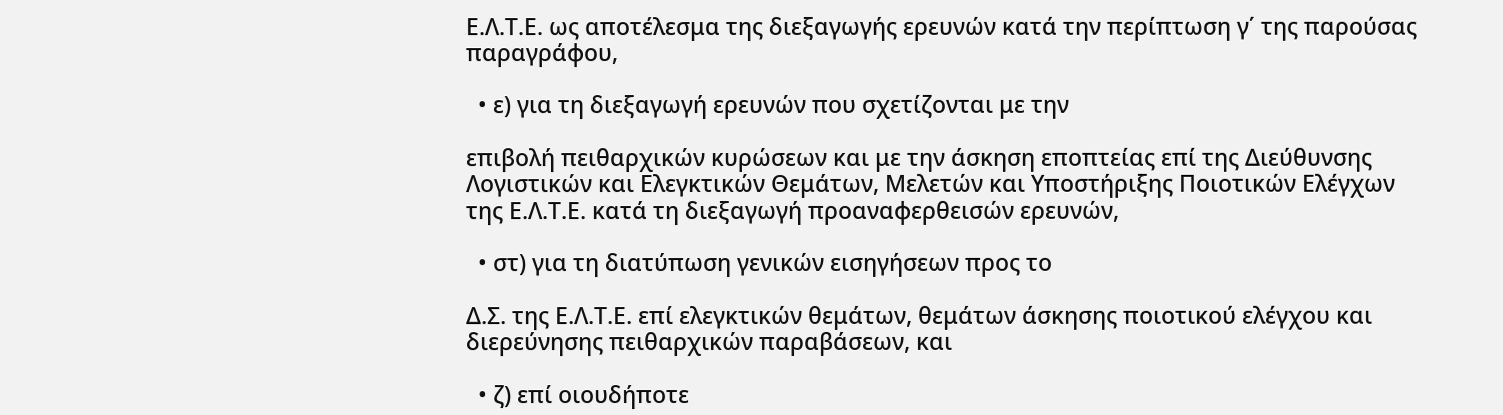Ε.Λ.Τ.Ε. ως αποτέλεσμα της διεξαγωγής ερευνών κατά την περίπτωση γ΄ της παρούσας παραγράφου,

  • ε) για τη διεξαγωγή ερευνών που σχετίζονται με την

επιβολή πειθαρχικών κυρώσεων και με την άσκηση εποπτείας επί της Διεύθυνσης Λογιστικών και Ελεγκτικών Θεμάτων, Μελετών και Υποστήριξης Ποιοτικών Ελέγχων της Ε.Λ.Τ.Ε. κατά τη διεξαγωγή προαναφερθεισών ερευνών,

  • στ) για τη διατύπωση γενικών εισηγήσεων προς το

Δ.Σ. της Ε.Λ.Τ.Ε. επί ελεγκτικών θεμάτων, θεμάτων άσκησης ποιοτικού ελέγχου και διερεύνησης πειθαρχικών παραβάσεων, και

  • ζ) επί οιουδήποτε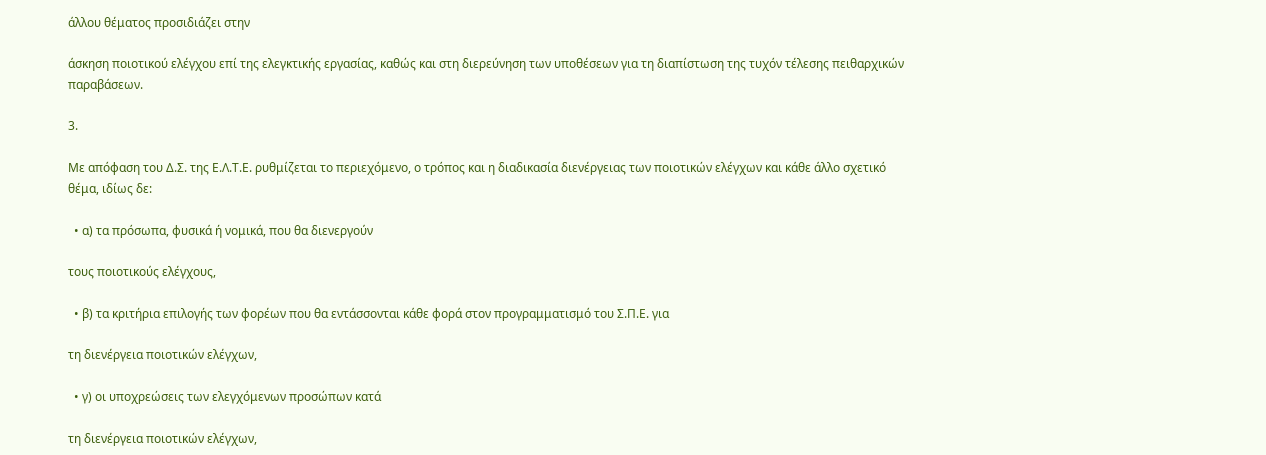άλλου θέματος προσιδιάζει στην

άσκηση ποιοτικού ελέγχου επί της ελεγκτικής εργασίας, καθώς και στη διερεύνηση των υποθέσεων για τη διαπίστωση της τυχόν τέλεσης πειθαρχικών παραβάσεων.

3.

Με απόφαση του Δ.Σ. της Ε.Λ.Τ.Ε. ρυθμίζεται το περιεχόμενο, ο τρόπος και η διαδικασία διενέργειας των ποιοτικών ελέγχων και κάθε άλλο σχετικό θέμα, ιδίως δε:

  • α) τα πρόσωπα, φυσικά ή νομικά, που θα διενεργούν

τους ποιοτικούς ελέγχους,

  • β) τα κριτήρια επιλογής των φορέων που θα εντάσσονται κάθε φορά στον προγραμματισμό του Σ.Π.Ε. για

τη διενέργεια ποιοτικών ελέγχων,

  • γ) οι υποχρεώσεις των ελεγχόμενων προσώπων κατά

τη διενέργεια ποιοτικών ελέγχων,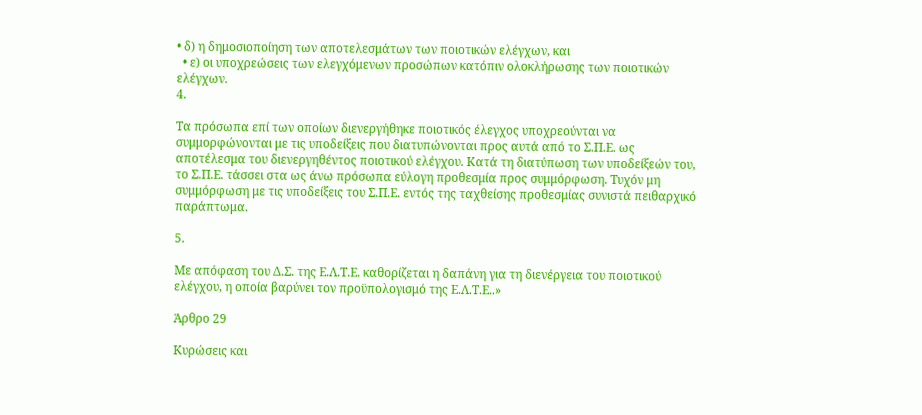• δ) η δημοσιοποίηση των αποτελεσμάτων των ποιοτικών ελέγχων, και
  • ε) οι υποχρεώσεις των ελεγχόμενων προσώπων κατόπιν ολοκλήρωσης των ποιοτικών ελέγχων.
4.

Τα πρόσωπα επί των οποίων διενεργήθηκε ποιοτικός έλεγχος υποχρεούνται να συμμορφώνονται με τις υποδείξεις που διατυπώνονται προς αυτά από το Σ.Π.Ε. ως αποτέλεσμα του διενεργηθέντος ποιοτικού ελέγχου. Κατά τη διατύπωση των υποδείξεών του, το Σ.Π.Ε. τάσσει στα ως άνω πρόσωπα εύλογη προθεσμία προς συμμόρφωση. Τυχόν μη συμμόρφωση με τις υποδείξεις του Σ.Π.Ε. εντός της ταχθείσης προθεσμίας συνιστά πειθαρχικό παράπτωμα.

5.

Με απόφαση του Δ.Σ. της Ε.Λ.Τ.Ε. καθορίζεται η δαπάνη για τη διενέργεια του ποιοτικού ελέγχου, η οποία βαρύνει τον προϋπολογισμό της Ε.Λ.Τ.Ε..»

Άρθρο 29

Κυρώσεις και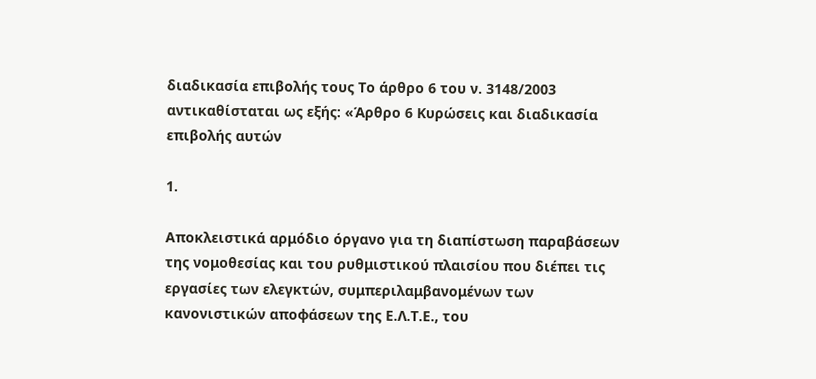διαδικασία επιβολής τους Το άρθρο 6 του ν. 3148/2003 αντικαθίσταται ως εξής: «Άρθρο 6 Κυρώσεις και διαδικασία επιβολής αυτών

1.

Αποκλειστικά αρμόδιο όργανο για τη διαπίστωση παραβάσεων της νομοθεσίας και του ρυθμιστικού πλαισίου που διέπει τις εργασίες των ελεγκτών, συμπεριλαμβανομένων των κανονιστικών αποφάσεων της Ε.Λ.Τ.Ε., του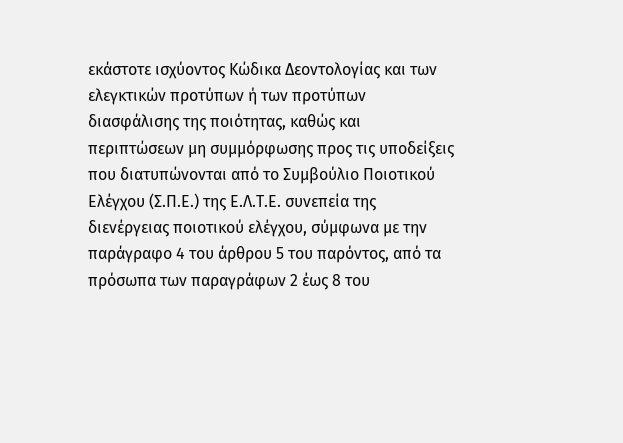εκάστοτε ισχύοντος Κώδικα Δεοντολογίας και των ελεγκτικών προτύπων ή των προτύπων διασφάλισης της ποιότητας, καθώς και περιπτώσεων μη συμμόρφωσης προς τις υποδείξεις που διατυπώνονται από το Συμβούλιο Ποιοτικού Ελέγχου (Σ.Π.Ε.) της Ε.Λ.Τ.Ε. συνεπεία της διενέργειας ποιοτικού ελέγχου, σύμφωνα με την παράγραφο 4 του άρθρου 5 του παρόντος, από τα πρόσωπα των παραγράφων 2 έως 8 του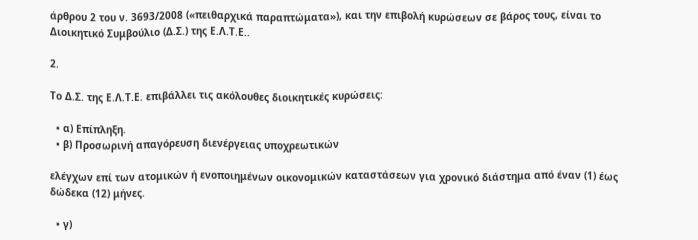άρθρου 2 του ν. 3693/2008 («πειθαρχικά παραπτώματα»), και την επιβολή κυρώσεων σε βάρος τους, είναι το Διοικητικό Συμβούλιο (Δ.Σ.) της Ε.Λ.Τ.Ε..

2.

Το Δ.Σ. της Ε.Λ.Τ.Ε. επιβάλλει τις ακόλουθες διοικητικές κυρώσεις:

  • α) Επίπληξη.
  • β) Προσωρινή απαγόρευση διενέργειας υποχρεωτικών

ελέγχων επί των ατομικών ή ενοποιημένων οικονομικών καταστάσεων για χρονικό διάστημα από έναν (1) έως δώδεκα (12) μήνες.

  • γ)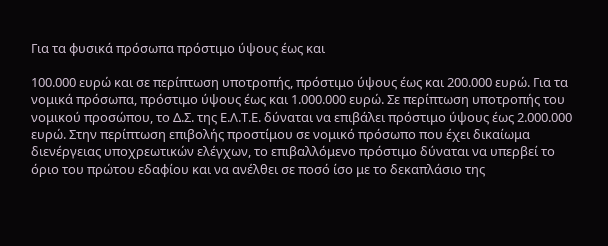Για τα φυσικά πρόσωπα πρόστιμο ύψους έως και

100.000 ευρώ και σε περίπτωση υποτροπής, πρόστιμο ύψους έως και 200.000 ευρώ. Για τα νομικά πρόσωπα, πρόστιμο ύψους έως και 1.000.000 ευρώ. Σε περίπτωση υποτροπής του νομικού προσώπου, το Δ.Σ. της Ε.Λ.Τ.Ε. δύναται να επιβάλει πρόστιμο ύψους έως 2.000.000 ευρώ. Στην περίπτωση επιβολής προστίμου σε νομικό πρόσωπο που έχει δικαίωμα διενέργειας υποχρεωτικών ελέγχων, το επιβαλλόμενο πρόστιμο δύναται να υπερβεί το όριο του πρώτου εδαφίου και να ανέλθει σε ποσό ίσο με το δεκαπλάσιο της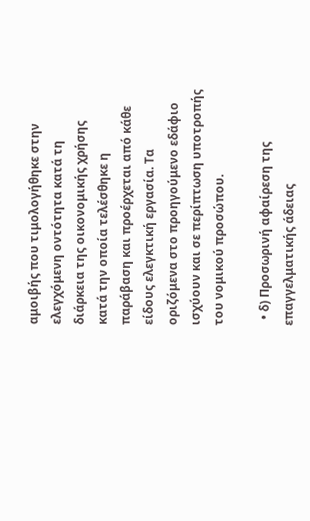αμοιβής που τιμολογήθηκε στην ελεγχόμενη οντότητα κατά τη διάρκεια της οικονομικής χρήσης κατά την οποία τελέσθηκε η παράβαση και προέρχεται από κάθε είδους ελεγκτική εργασία. Τα οριζόμενα στο προηγούμενο εδάφιο ισχύουν και σε περίπτωση υποτροπής του νομικού προσώπου.

  • δ) Προσωρινή αφαίρεση της επαγγελματικής άδειας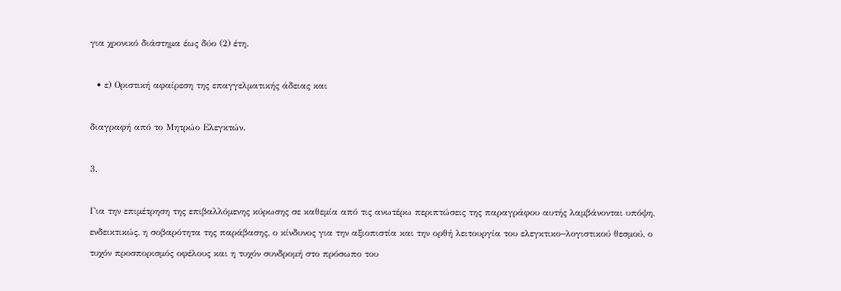για χρονικό διάστημα έως δύο (2) έτη.

  • ε) Οριστική αφαίρεση της επαγγελματικής άδειας και

διαγραφή από το Μητρώο Ελεγκτών.

3.

Για την επιμέτρηση της επιβαλλόμενης κύρωσης σε καθεμία από τις ανωτέρω περιπτώσεις της παραγράφου αυτής λαμβάνονται υπόψη, ενδεικτικώς, η σοβαρότητα της παράβασης, ο κίνδυνος για την αξιοπιστία και την ορθή λειτουργία του ελεγκτικο−λογιστικού θεσμού, ο τυχόν προσπορισμός οφέλους και η τυχόν συνδρομή στο πρόσωπο του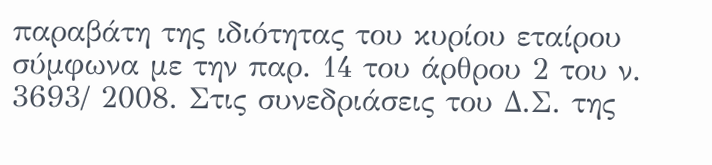παραβάτη της ιδιότητας του κυρίου εταίρου σύμφωνα με την παρ. 14 του άρθρου 2 του ν. 3693/ 2008. Στις συνεδριάσεις του Δ.Σ. της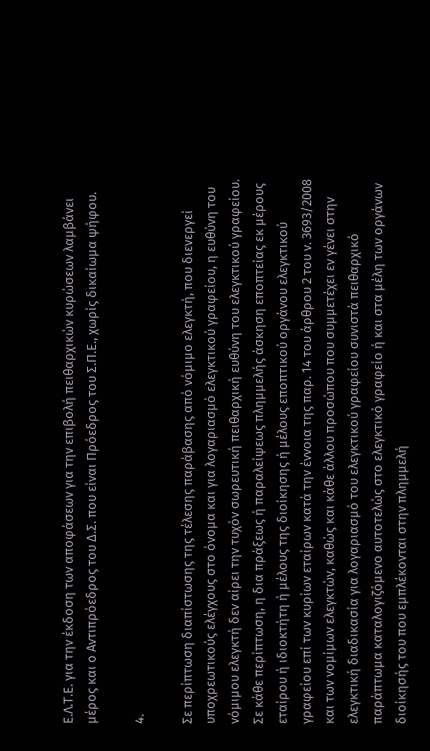Ε.Λ.Τ.Ε. για την έκδοση των αποφάσεων για την επιβολή πειθαρχικών κυρώσεων λαμβάνει μέρος και ο Αντιπρόεδρος του Δ.Σ. που είναι Πρόεδρος του Σ.Π.Ε., χωρίς δικαίωμα ψήφου.

4.

Σε περίπτωση διαπίστωσης της τέλεσης παράβασης από νόμιμο ελεγκτή, που διενεργεί υποχρεωτικούς ελέγχους στο όνομα και για λογαριασμό ελεγκτικού γραφείου, η ευθύνη του νόμιμου ελεγκτή δεν αίρει την τυχόν σωρευτική πειθαρχική ευθύνη του ελεγκτικού γραφείου. Σε κάθε περίπτωση, η δια πράξεως ή παραλείψεως πλημμελής άσκηση εποπτείας εκ μέρους εταίρου ή ιδιοκτήτη ή μέλους της διοίκησης ή μέλους εποπτικού οργάνου ελεγκτικού γραφείου επί των κυρίων εταίρων κατά την έννοια της παρ. 14 του άρθρου 2 του ν. 3693/2008 και των νομίμων ελεγκτών, καθώς και κάθε άλλου προσώπου που συμμετέχει εν γένει στην ελεγκτική διαδικασία για λογαριασμό του ελεγκτικού γραφείου συνιστά πειθαρχικό παράπτωμα καταλογιζόμενο αυτοτελώς στο ελεγκτικό γραφείο ή και στα μέλη των οργάνων διοίκησής του που εμπλέκονται στην πλημμελή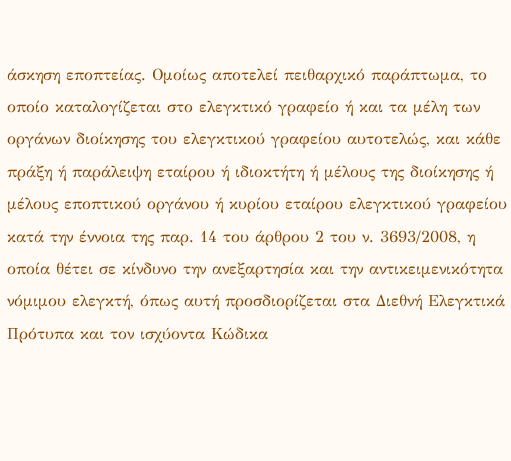άσκηση εποπτείας. Ομοίως αποτελεί πειθαρχικό παράπτωμα, το οποίο καταλογίζεται στο ελεγκτικό γραφείο ή και τα μέλη των οργάνων διοίκησης του ελεγκτικού γραφείου αυτοτελώς, και κάθε πράξη ή παράλειψη εταίρου ή ιδιοκτήτη ή μέλους της διοίκησης ή μέλους εποπτικού οργάνου ή κυρίου εταίρου ελεγκτικού γραφείου κατά την έννοια της παρ. 14 του άρθρου 2 του ν. 3693/2008, η οποία θέτει σε κίνδυνο την ανεξαρτησία και την αντικειμενικότητα νόμιμου ελεγκτή, όπως αυτή προσδιορίζεται στα Διεθνή Ελεγκτικά Πρότυπα και τον ισχύοντα Κώδικα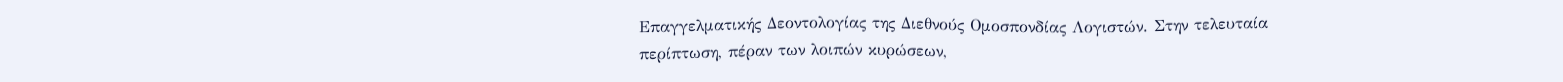Επαγγελματικής Δεοντολογίας της Διεθνούς Ομοσπονδίας Λογιστών. Στην τελευταία περίπτωση, πέραν των λοιπών κυρώσεων,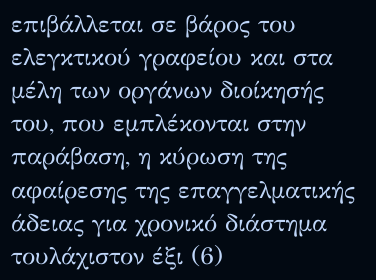επιβάλλεται σε βάρος του ελεγκτικού γραφείου και στα μέλη των οργάνων διοίκησής του, που εμπλέκονται στην παράβαση, η κύρωση της αφαίρεσης της επαγγελματικής άδειας για χρονικό διάστημα τουλάχιστον έξι (6)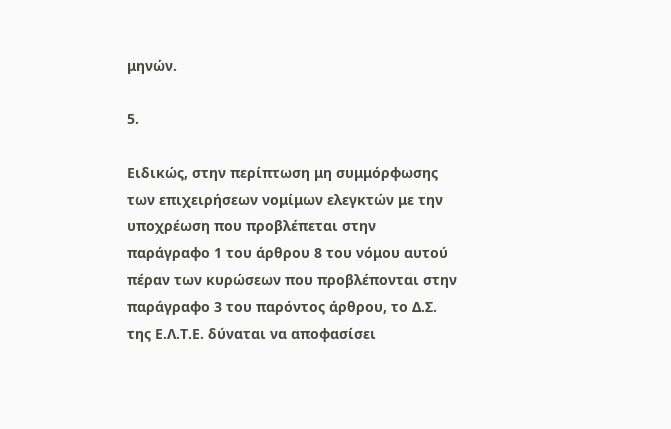μηνών.

5.

Ειδικώς, στην περίπτωση μη συμμόρφωσης των επιχειρήσεων νομίμων ελεγκτών με την υποχρέωση που προβλέπεται στην παράγραφο 1 του άρθρου 8 του νόμου αυτού πέραν των κυρώσεων που προβλέπονται στην παράγραφο 3 του παρόντος άρθρου, το Δ.Σ. της Ε.Λ.Τ.Ε. δύναται να αποφασίσει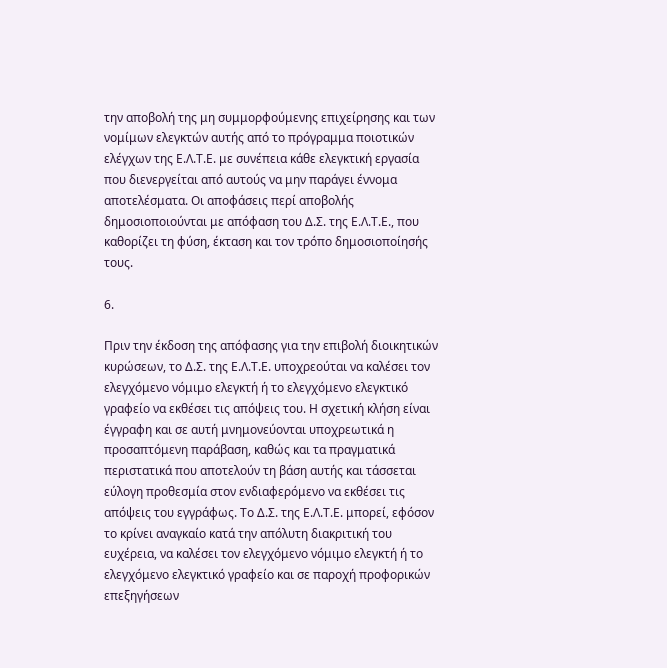την αποβολή της μη συμμορφούμενης επιχείρησης και των νομίμων ελεγκτών αυτής από το πρόγραμμα ποιοτικών ελέγχων της Ε.Λ.Τ.Ε. με συνέπεια κάθε ελεγκτική εργασία που διενεργείται από αυτούς να μην παράγει έννομα αποτελέσματα. Οι αποφάσεις περί αποβολής δημοσιοποιούνται με απόφαση του Δ.Σ. της Ε.Λ.Τ.Ε., που καθορίζει τη φύση, έκταση και τον τρόπο δημοσιοποίησής τους.

6.

Πριν την έκδοση της απόφασης για την επιβολή διοικητικών κυρώσεων, το Δ.Σ. της Ε.Λ.Τ.Ε. υποχρεούται να καλέσει τον ελεγχόμενο νόμιμο ελεγκτή ή το ελεγχόμενο ελεγκτικό γραφείο να εκθέσει τις απόψεις του. Η σχετική κλήση είναι έγγραφη και σε αυτή μνημονεύονται υποχρεωτικά η προσαπτόμενη παράβαση, καθώς και τα πραγματικά περιστατικά που αποτελούν τη βάση αυτής και τάσσεται εύλογη προθεσμία στον ενδιαφερόμενο να εκθέσει τις απόψεις του εγγράφως. Το Δ.Σ. της Ε.Λ.Τ.Ε. μπορεί, εφόσον το κρίνει αναγκαίο κατά την απόλυτη διακριτική του ευχέρεια, να καλέσει τον ελεγχόμενο νόμιμο ελεγκτή ή το ελεγχόμενο ελεγκτικό γραφείο και σε παροχή προφορικών επεξηγήσεων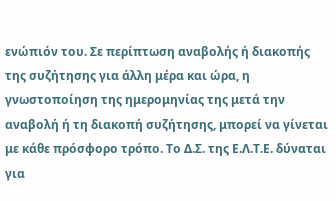ενώπιόν του. Σε περίπτωση αναβολής ή διακοπής της συζήτησης για άλλη μέρα και ώρα, η γνωστοποίηση της ημερομηνίας της μετά την αναβολή ή τη διακοπή συζήτησης, μπορεί να γίνεται με κάθε πρόσφορο τρόπο. Το Δ.Σ. της Ε.Λ.Τ.Ε. δύναται για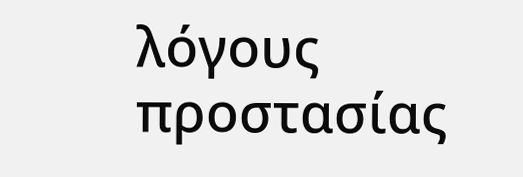λόγους προστασίας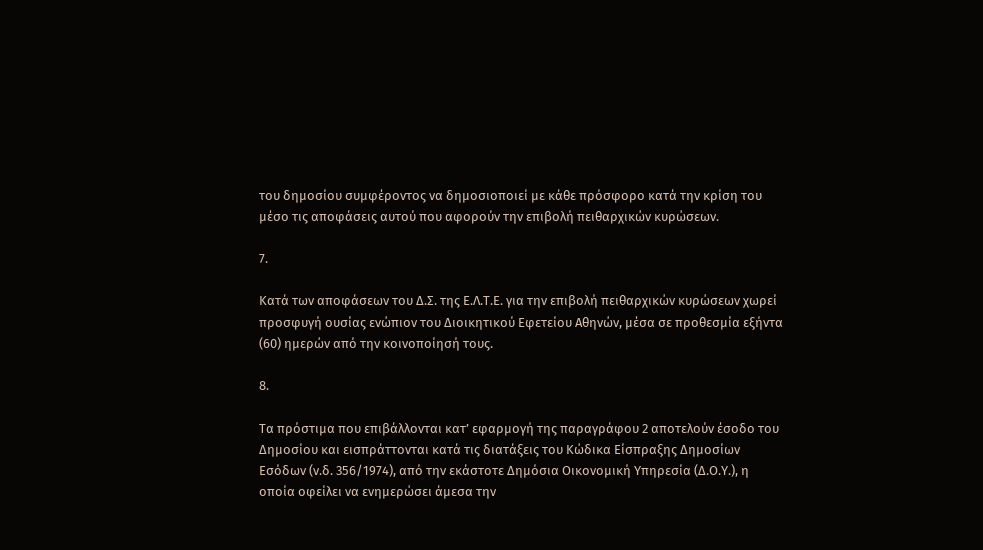του δημοσίου συμφέροντος να δημοσιοποιεί με κάθε πρόσφορο κατά την κρίση του μέσο τις αποφάσεις αυτού που αφορούν την επιβολή πειθαρχικών κυρώσεων.

7.

Κατά των αποφάσεων του Δ.Σ. της Ε.Λ.Τ.Ε. για την επιβολή πειθαρχικών κυρώσεων χωρεί προσφυγή ουσίας ενώπιον του Διοικητικού Εφετείου Αθηνών, μέσα σε προθεσμία εξήντα (60) ημερών από την κοινοποίησή τους.

8.

Τα πρόστιμα που επιβάλλονται κατ’ εφαρμογή της παραγράφου 2 αποτελούν έσοδο του Δημοσίου και εισπράττονται κατά τις διατάξεις του Κώδικα Είσπραξης Δημοσίων Εσόδων (ν.δ. 356/1974), από την εκάστοτε Δημόσια Οικονομική Υπηρεσία (Δ.Ο.Υ.), η οποία οφείλει να ενημερώσει άμεσα την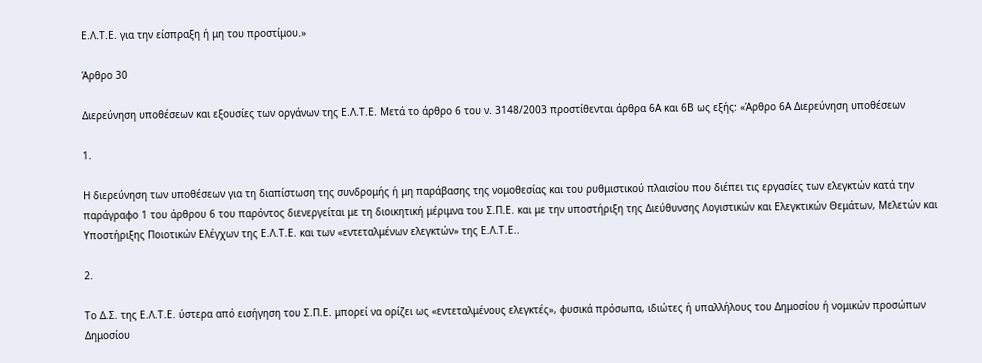Ε.Λ.Τ.Ε. για την είσπραξη ή μη του προστίμου.»

Άρθρο 30

Διερεύνηση υποθέσεων και εξουσίες των οργάνων της Ε.Λ.Τ.Ε. Μετά το άρθρο 6 του ν. 3148/2003 προστίθενται άρθρα 6Α και 6Β ως εξής: «Άρθρο 6Α Διερεύνηση υποθέσεων

1.

Η διερεύνηση των υποθέσεων για τη διαπίστωση της συνδρομής ή μη παράβασης της νομοθεσίας και του ρυθμιστικού πλαισίου που διέπει τις εργασίες των ελεγκτών κατά την παράγραφο 1 του άρθρου 6 του παρόντος διενεργείται με τη διοικητική μέριμνα του Σ.Π.Ε. και με την υποστήριξη της Διεύθυνσης Λογιστικών και Ελεγκτικών Θεμάτων, Μελετών και Υποστήριξης Ποιοτικών Ελέγχων της Ε.Λ.Τ.Ε. και των «εντεταλμένων ελεγκτών» της Ε.Λ.Τ.Ε..

2.

Το Δ.Σ. της Ε.Λ.Τ.Ε. ύστερα από εισήγηση του Σ.Π.Ε. μπορεί να ορίζει ως «εντεταλμένους ελεγκτές», φυσικά πρόσωπα, ιδιώτες ή υπαλλήλους του Δημοσίου ή νομικών προσώπων Δημοσίου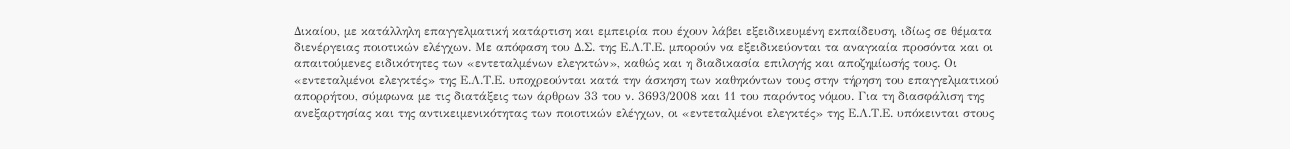Δικαίου, με κατάλληλη επαγγελματική κατάρτιση και εμπειρία που έχουν λάβει εξειδικευμένη εκπαίδευση, ιδίως σε θέματα διενέργειας ποιοτικών ελέγχων. Με απόφαση του Δ.Σ. της Ε.Λ.Τ.Ε. μπορούν να εξειδικεύονται τα αναγκαία προσόντα και οι απαιτούμενες ειδικότητες των «εντεταλμένων ελεγκτών», καθώς και η διαδικασία επιλογής και αποζημίωσής τους. Οι «εντεταλμένοι ελεγκτές» της Ε.Λ.Τ.Ε. υποχρεούνται κατά την άσκηση των καθηκόντων τους στην τήρηση του επαγγελματικού απορρήτου, σύμφωνα με τις διατάξεις των άρθρων 33 του ν. 3693/2008 και 11 του παρόντος νόμου. Για τη διασφάλιση της ανεξαρτησίας και της αντικειμενικότητας των ποιοτικών ελέγχων, οι «εντεταλμένοι ελεγκτές» της Ε.Λ.Τ.Ε. υπόκεινται στους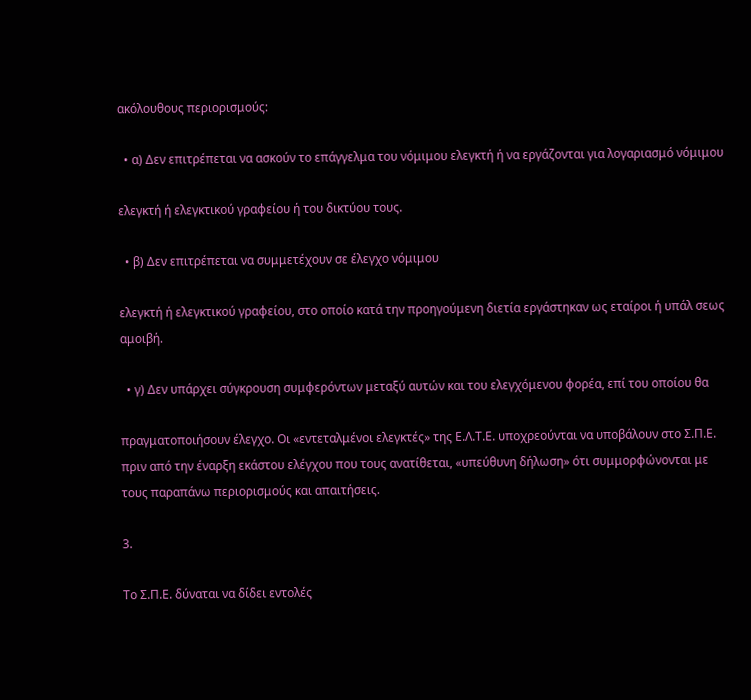ακόλουθους περιορισμούς:

  • α) Δεν επιτρέπεται να ασκούν το επάγγελμα του νόμιμου ελεγκτή ή να εργάζονται για λογαριασμό νόμιμου

ελεγκτή ή ελεγκτικού γραφείου ή του δικτύου τους.

  • β) Δεν επιτρέπεται να συμμετέχουν σε έλεγχο νόμιμου

ελεγκτή ή ελεγκτικού γραφείου, στο οποίο κατά την προηγούμενη διετία εργάστηκαν ως εταίροι ή υπάλ σεως αμοιβή.

  • γ) Δεν υπάρχει σύγκρουση συμφερόντων μεταξύ αυτών και του ελεγχόμενου φορέα, επί του οποίου θα

πραγματοποιήσουν έλεγχο. Οι «εντεταλμένοι ελεγκτές» της Ε.Λ.Τ.Ε. υποχρεούνται να υποβάλουν στο Σ.Π.Ε. πριν από την έναρξη εκάστου ελέγχου που τους ανατίθεται, «υπεύθυνη δήλωση» ότι συμμορφώνονται με τους παραπάνω περιορισμούς και απαιτήσεις.

3.

Το Σ.Π.Ε. δύναται να δίδει εντολές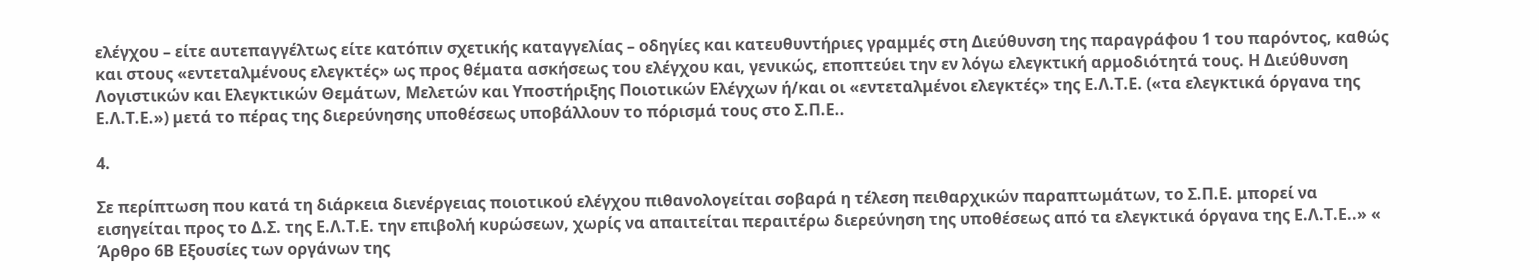ελέγχου – είτε αυτεπαγγέλτως είτε κατόπιν σχετικής καταγγελίας – οδηγίες και κατευθυντήριες γραμμές στη Διεύθυνση της παραγράφου 1 του παρόντος, καθώς και στους «εντεταλμένους ελεγκτές» ως προς θέματα ασκήσεως του ελέγχου και, γενικώς, εποπτεύει την εν λόγω ελεγκτική αρμοδιότητά τους. Η Διεύθυνση Λογιστικών και Ελεγκτικών Θεμάτων, Μελετών και Υποστήριξης Ποιοτικών Ελέγχων ή/και οι «εντεταλμένοι ελεγκτές» της Ε.Λ.Τ.Ε. («τα ελεγκτικά όργανα της Ε.Λ.Τ.Ε.») μετά το πέρας της διερεύνησης υποθέσεως υποβάλλουν το πόρισμά τους στο Σ.Π.Ε..

4.

Σε περίπτωση που κατά τη διάρκεια διενέργειας ποιοτικού ελέγχου πιθανολογείται σοβαρά η τέλεση πειθαρχικών παραπτωμάτων, το Σ.Π.Ε. μπορεί να εισηγείται προς το Δ.Σ. της Ε.Λ.Τ.Ε. την επιβολή κυρώσεων, χωρίς να απαιτείται περαιτέρω διερεύνηση της υποθέσεως από τα ελεγκτικά όργανα της Ε.Λ.Τ.Ε..» « Άρθρο 6Β Εξουσίες των οργάνων της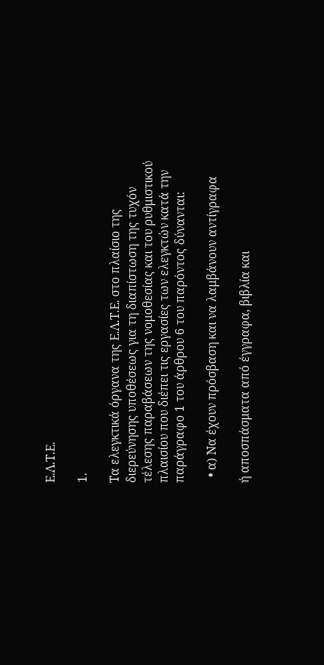Ε.Λ.Τ.Ε.

1.

Τα ελεγκτικά όργανα της Ε.Λ.Τ.Ε. στο πλαίσιο της διερεύνησης υποθέσεως για τη διαπίστωση της τυχόν τέλεσης παραβάσεων της νομοθεσίας και του ρυθμιστικού πλαισίου που διέπει τις εργασίες των ελεγκτών κατά την παράγραφο 1 του άρθρου 6 του παρόντος δύνανται:

  • α) Να έχουν πρόσβαση και να λαμβάνουν αντίγραφα

ή αποσπάσματα από έγγραφα, βιβλία και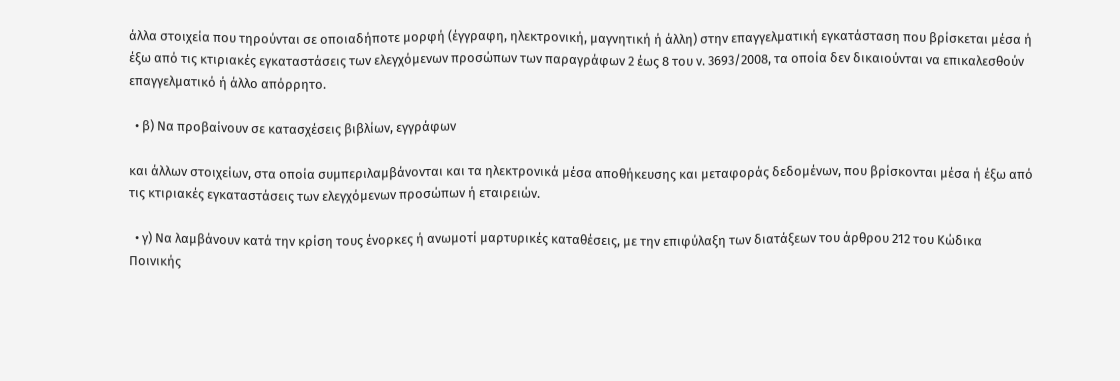άλλα στοιχεία που τηρούνται σε οποιαδήποτε μορφή (έγγραφη, ηλεκτρονική, μαγνητική ή άλλη) στην επαγγελματική εγκατάσταση που βρίσκεται μέσα ή έξω από τις κτιριακές εγκαταστάσεις των ελεγχόμενων προσώπων των παραγράφων 2 έως 8 του ν. 3693/2008, τα οποία δεν δικαιούνται να επικαλεσθούν επαγγελματικό ή άλλο απόρρητο.

  • β) Να προβαίνουν σε κατασχέσεις βιβλίων, εγγράφων

και άλλων στοιχείων, στα οποία συμπεριλαμβάνονται και τα ηλεκτρονικά μέσα αποθήκευσης και μεταφοράς δεδομένων, που βρίσκονται μέσα ή έξω από τις κτιριακές εγκαταστάσεις των ελεγχόμενων προσώπων ή εταιρειών.

  • γ) Να λαμβάνουν κατά την κρίση τους ένορκες ή ανωμοτί μαρτυρικές καταθέσεις, με την επιφύλαξη των διατάξεων του άρθρου 212 του Κώδικα Ποινικής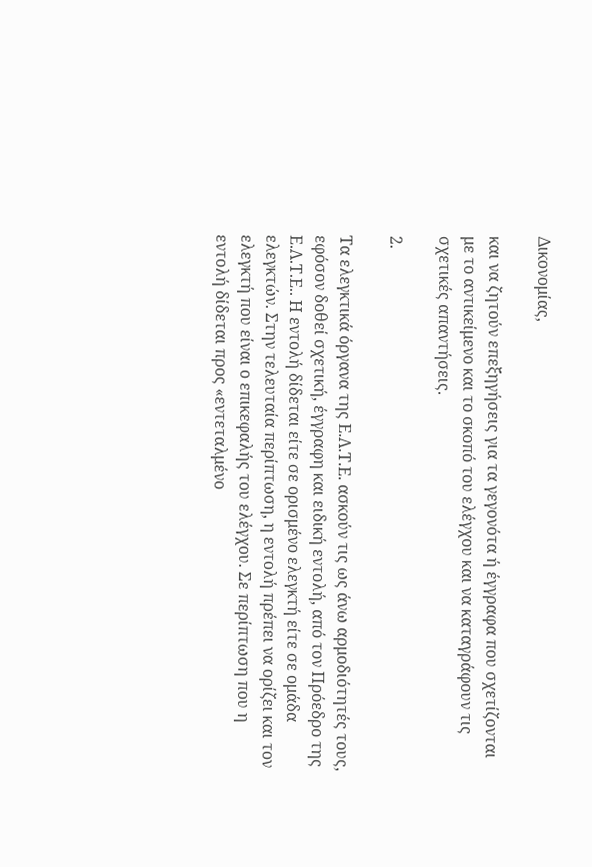Δικονομίας,

και να ζητούν επεξηγήσεις για τα γεγονότα ή έγγραφα που σχετίζονται με το αντικείμενο και το σκοπό του ελέγχου και να καταγράφουν τις σχετικές απαντήσεις.

2.

Τα ελεγκτικά όργανα της Ε.Λ.Τ.Ε. ασκούν τις ως άνω αρμοδιότητές τους, εφόσον δοθεί σχετική, έγγραφη και ειδική εντολή, από τον Πρόεδρο της Ε.Λ.Τ.Ε.. Η εντολή δίδεται είτε σε ορισμένο ελεγκτή είτε σε ομάδα ελεγκτών. Στην τελευταία περίπτωση, η εντολή πρέπει να ορίζει και τον ελεγκτή που είναι ο επικεφαλής του ελέγχου. Σε περίπτωση που η εντολή δίδεται προς «εντεταλμένο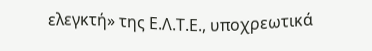ελεγκτή» της Ε.Λ.Τ.Ε., υποχρεωτικά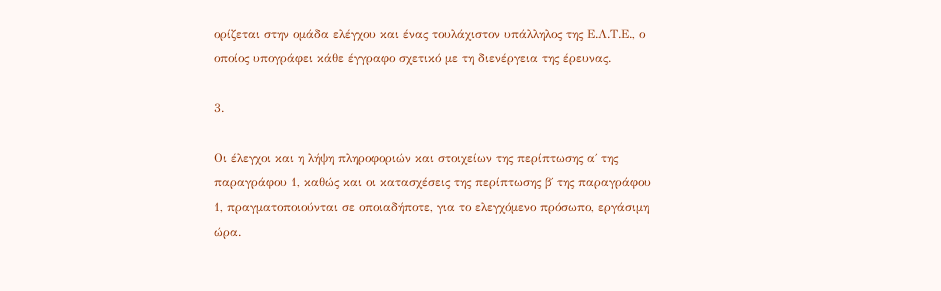ορίζεται στην ομάδα ελέγχου και ένας τουλάχιστον υπάλληλος της Ε.Λ.Τ.Ε., ο οποίος υπογράφει κάθε έγγραφο σχετικό με τη διενέργεια της έρευνας.

3.

Οι έλεγχοι και η λήψη πληροφοριών και στοιχείων της περίπτωσης α΄ της παραγράφου 1, καθώς και οι κατασχέσεις της περίπτωσης β΄ της παραγράφου 1, πραγματοποιούνται σε οποιαδήποτε, για το ελεγχόμενο πρόσωπο, εργάσιμη ώρα.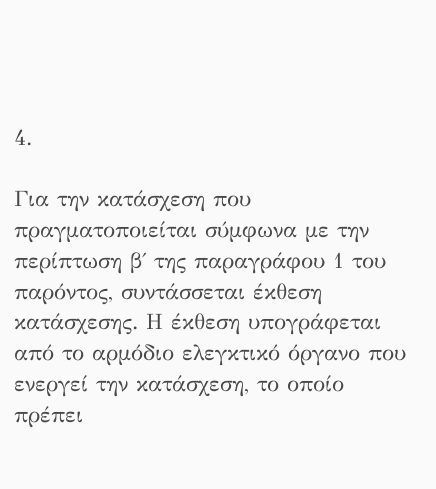4.

Για την κατάσχεση που πραγματοποιείται σύμφωνα με την περίπτωση β΄ της παραγράφου 1 του παρόντος, συντάσσεται έκθεση κατάσχεσης. Η έκθεση υπογράφεται από το αρμόδιο ελεγκτικό όργανο που ενεργεί την κατάσχεση, το οποίο πρέπει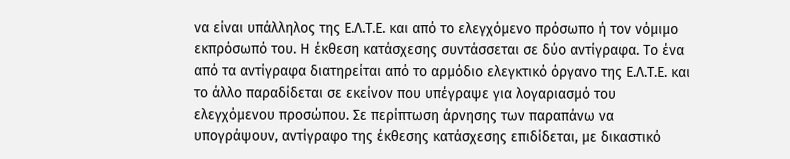να είναι υπάλληλος της Ε.Λ.Τ.Ε. και από το ελεγχόμενο πρόσωπο ή τον νόμιμο εκπρόσωπό του. Η έκθεση κατάσχεσης συντάσσεται σε δύο αντίγραφα. Το ένα από τα αντίγραφα διατηρείται από το αρμόδιο ελεγκτικό όργανο της Ε.Λ.Τ.Ε. και το άλλο παραδίδεται σε εκείνον που υπέγραψε για λογαριασμό του ελεγχόμενου προσώπου. Σε περίπτωση άρνησης των παραπάνω να υπογράψουν, αντίγραφο της έκθεσης κατάσχεσης επιδίδεται, με δικαστικό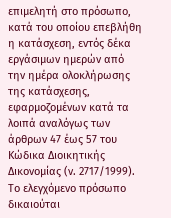επιμελητή στο πρόσωπο, κατά του οποίου επεβλήθη η κατάσχεση, εντός δέκα εργάσιμων ημερών από την ημέρα ολοκλήρωσης της κατάσχεσης, εφαρμοζομένων κατά τα λοιπά αναλόγως των άρθρων 47 έως 57 του Κώδικα Διοικητικής Δικονομίας (ν. 2717/1999). Το ελεγχόμενο πρόσωπο δικαιούται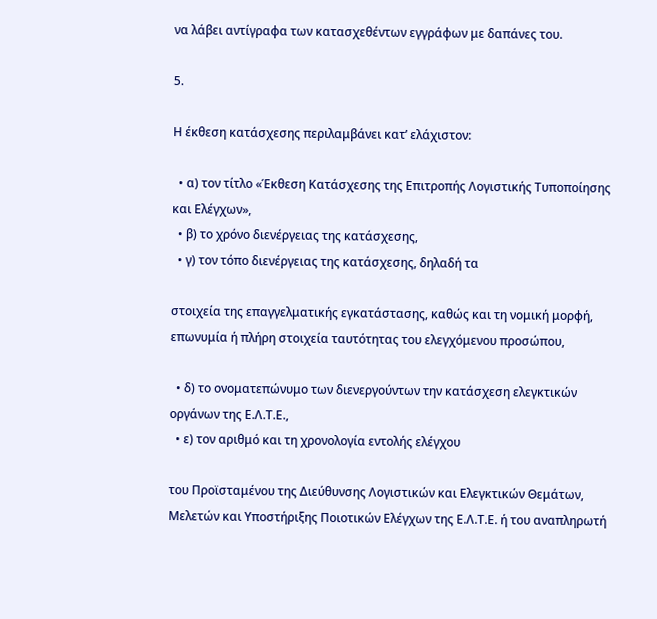να λάβει αντίγραφα των κατασχεθέντων εγγράφων με δαπάνες του.

5.

Η έκθεση κατάσχεσης περιλαμβάνει κατ’ ελάχιστον:

  • α) τον τίτλο «Έκθεση Κατάσχεσης της Επιτροπής Λογιστικής Τυποποίησης και Ελέγχων»,
  • β) το χρόνο διενέργειας της κατάσχεσης,
  • γ) τον τόπο διενέργειας της κατάσχεσης, δηλαδή τα

στοιχεία της επαγγελματικής εγκατάστασης, καθώς και τη νομική μορφή, επωνυμία ή πλήρη στοιχεία ταυτότητας του ελεγχόμενου προσώπου,

  • δ) το ονοματεπώνυμο των διενεργούντων την κατάσχεση ελεγκτικών οργάνων της Ε.Λ.Τ.Ε.,
  • ε) τον αριθμό και τη χρονολογία εντολής ελέγχου

του Προϊσταμένου της Διεύθυνσης Λογιστικών και Ελεγκτικών Θεμάτων, Μελετών και Υποστήριξης Ποιοτικών Ελέγχων της Ε.Λ.Τ.Ε. ή του αναπληρωτή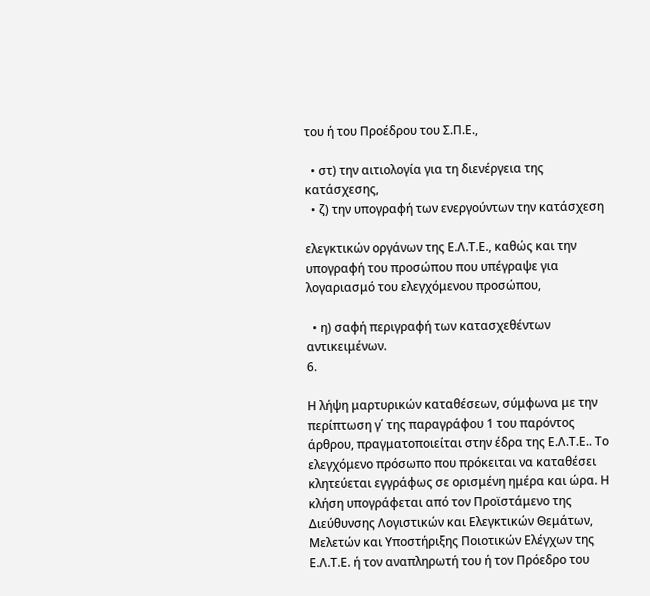του ή του Προέδρου του Σ.Π.Ε.,

  • στ) την αιτιολογία για τη διενέργεια της κατάσχεσης,
  • ζ) την υπογραφή των ενεργούντων την κατάσχεση

ελεγκτικών οργάνων της Ε.Λ.Τ.Ε., καθώς και την υπογραφή του προσώπου που υπέγραψε για λογαριασμό του ελεγχόμενου προσώπου,

  • η) σαφή περιγραφή των κατασχεθέντων αντικειμένων.
6.

Η λήψη μαρτυρικών καταθέσεων, σύμφωνα με την περίπτωση γ΄ της παραγράφου 1 του παρόντος άρθρου, πραγματοποιείται στην έδρα της Ε.Λ.Τ.Ε.. Το ελεγχόμενο πρόσωπο που πρόκειται να καταθέσει κλητεύεται εγγράφως σε ορισμένη ημέρα και ώρα. Η κλήση υπογράφεται από τον Προϊστάμενο της Διεύθυνσης Λογιστικών και Ελεγκτικών Θεμάτων, Μελετών και Υποστήριξης Ποιοτικών Ελέγχων της Ε.Λ.Τ.Ε. ή τον αναπληρωτή του ή τον Πρόεδρο του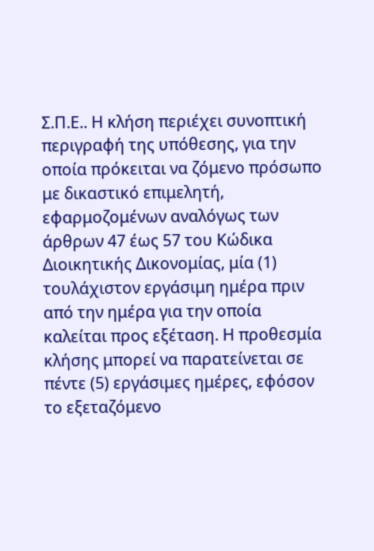Σ.Π.Ε.. Η κλήση περιέχει συνοπτική περιγραφή της υπόθεσης, για την οποία πρόκειται να ζόμενο πρόσωπο με δικαστικό επιμελητή, εφαρμοζομένων αναλόγως των άρθρων 47 έως 57 του Κώδικα Διοικητικής Δικονομίας, μία (1) τουλάχιστον εργάσιμη ημέρα πριν από την ημέρα για την οποία καλείται προς εξέταση. Η προθεσμία κλήσης μπορεί να παρατείνεται σε πέντε (5) εργάσιμες ημέρες, εφόσον το εξεταζόμενο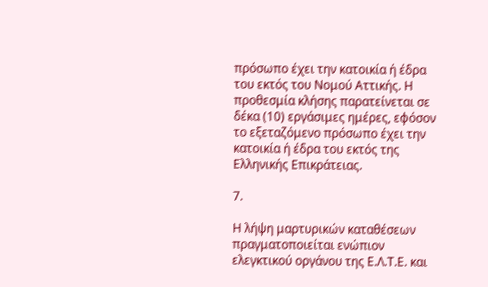πρόσωπο έχει την κατοικία ή έδρα του εκτός του Νομού Αττικής. Η προθεσμία κλήσης παρατείνεται σε δέκα (10) εργάσιμες ημέρες, εφόσον το εξεταζόμενο πρόσωπο έχει την κατοικία ή έδρα του εκτός της Ελληνικής Επικράτειας.

7.

Η λήψη μαρτυρικών καταθέσεων πραγματοποιείται ενώπιον ελεγκτικού οργάνου της Ε.Λ.Τ.Ε. και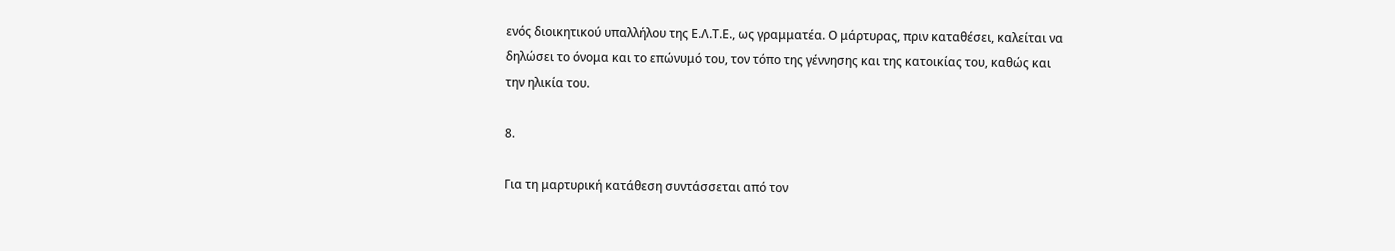ενός διοικητικού υπαλλήλου της Ε.Λ.Τ.Ε., ως γραμματέα. Ο μάρτυρας, πριν καταθέσει, καλείται να δηλώσει το όνομα και το επώνυμό του, τον τόπο της γέννησης και της κατοικίας του, καθώς και την ηλικία του.

8.

Για τη μαρτυρική κατάθεση συντάσσεται από τον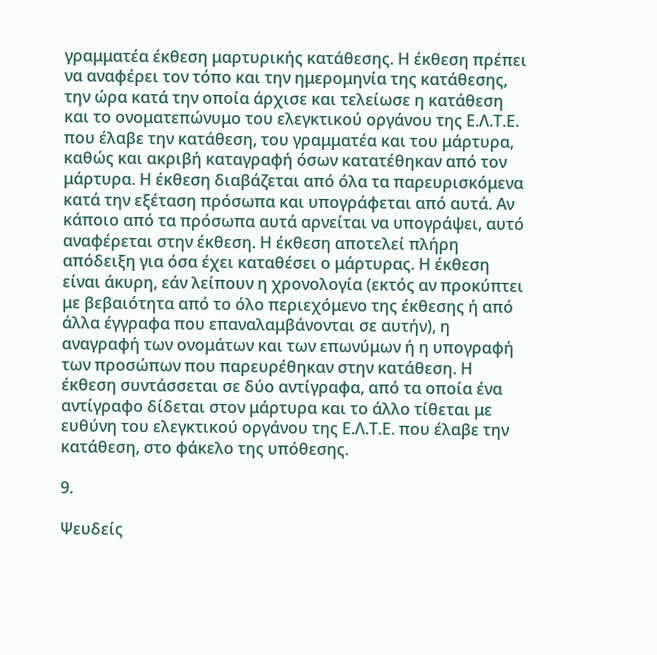γραμματέα έκθεση μαρτυρικής κατάθεσης. Η έκθεση πρέπει να αναφέρει τον τόπο και την ημερομηνία της κατάθεσης, την ώρα κατά την οποία άρχισε και τελείωσε η κατάθεση και το ονοματεπώνυμο του ελεγκτικού οργάνου της Ε.Λ.Τ.Ε. που έλαβε την κατάθεση, του γραμματέα και του μάρτυρα, καθώς και ακριβή καταγραφή όσων κατατέθηκαν από τον μάρτυρα. Η έκθεση διαβάζεται από όλα τα παρευρισκόμενα κατά την εξέταση πρόσωπα και υπογράφεται από αυτά. Αν κάποιο από τα πρόσωπα αυτά αρνείται να υπογράψει, αυτό αναφέρεται στην έκθεση. Η έκθεση αποτελεί πλήρη απόδειξη για όσα έχει καταθέσει ο μάρτυρας. Η έκθεση είναι άκυρη, εάν λείπουν η χρονολογία (εκτός αν προκύπτει με βεβαιότητα από το όλο περιεχόμενο της έκθεσης ή από άλλα έγγραφα που επαναλαμβάνονται σε αυτήν), η αναγραφή των ονομάτων και των επωνύμων ή η υπογραφή των προσώπων που παρευρέθηκαν στην κατάθεση. Η έκθεση συντάσσεται σε δύο αντίγραφα, από τα οποία ένα αντίγραφο δίδεται στον μάρτυρα και το άλλο τίθεται με ευθύνη του ελεγκτικού οργάνου της Ε.Λ.Τ.Ε. που έλαβε την κατάθεση, στο φάκελο της υπόθεσης.

9.

Ψευδείς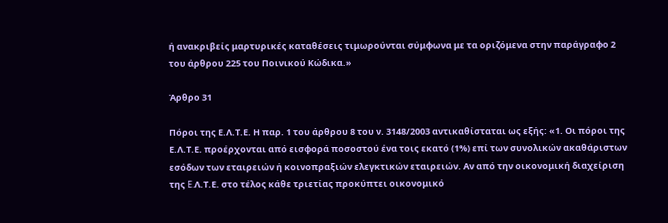ή ανακριβείς μαρτυρικές καταθέσεις τιμωρούνται σύμφωνα με τα οριζόμενα στην παράγραφο 2 του άρθρου 225 του Ποινικού Κώδικα.»

Άρθρο 31

Πόροι της Ε.Λ.Τ.Ε. Η παρ. 1 του άρθρου 8 του ν. 3148/2003 αντικαθίσταται ως εξής: «1. Οι πόροι της Ε.Λ.Τ.Ε. προέρχονται από εισφορά ποσοστού ένα τοις εκατό (1%) επί των συνολικών ακαθάριστων εσόδων των εταιρειών ή κοινοπραξιών ελεγκτικών εταιρειών. Αν από την οικονομική διαχείριση της E.Λ.Τ.Ε. στο τέλος κάθε τριετίας προκύπτει οικονομικό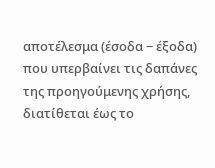αποτέλεσμα (έσοδα − έξοδα) που υπερβαίνει τις δαπάνες της προηγούμενης χρήσης, διατίθεται έως το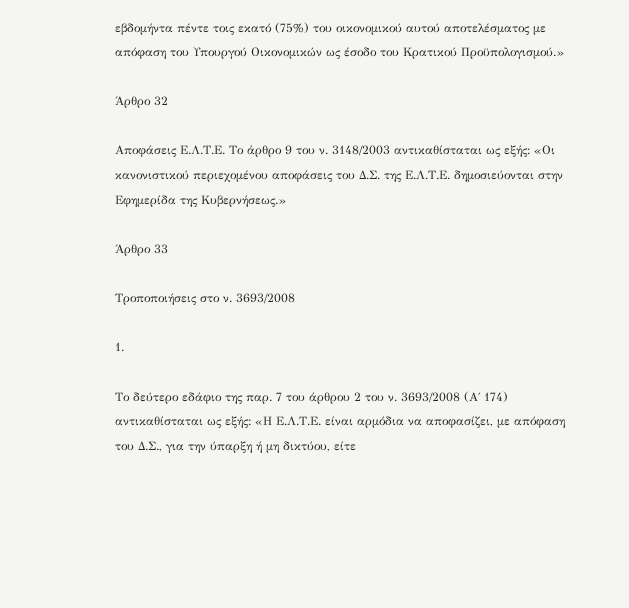εβδομήντα πέντε τοις εκατό (75%) του οικονομικού αυτού αποτελέσματος με απόφαση του Υπουργού Οικονομικών ως έσοδο του Κρατικού Προϋπολογισμού.»

Άρθρο 32

Αποφάσεις Ε.Λ.Τ.Ε. Το άρθρο 9 του ν. 3148/2003 αντικαθίσταται ως εξής: «Οι κανονιστικού περιεχομένου αποφάσεις του Δ.Σ. της Ε.Λ.Τ.Ε. δημοσιεύονται στην Εφημερίδα της Κυβερνήσεως.»

Άρθρο 33

Τροποποιήσεις στο ν. 3693/2008

1.

Το δεύτερο εδάφιο της παρ. 7 του άρθρου 2 του ν. 3693/2008 (Α΄ 174) αντικαθίσταται ως εξής: «Η Ε.Λ.Τ.Ε. είναι αρμόδια να αποφασίζει, με απόφαση του Δ.Σ., για την ύπαρξη ή μη δικτύου, είτε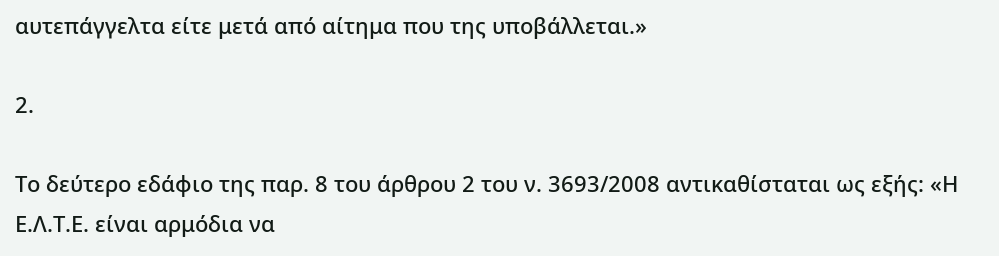αυτεπάγγελτα είτε μετά από αίτημα που της υποβάλλεται.»

2.

Το δεύτερο εδάφιο της παρ. 8 του άρθρου 2 του ν. 3693/2008 αντικαθίσταται ως εξής: «Η Ε.Λ.Τ.Ε. είναι αρμόδια να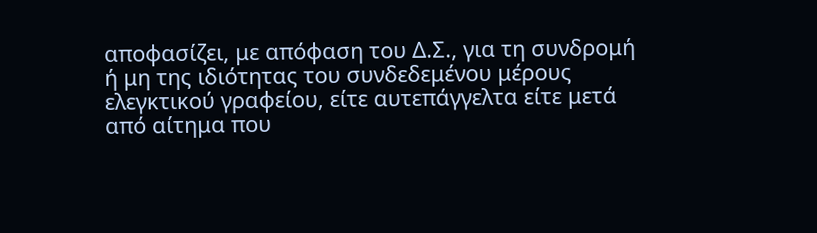αποφασίζει, με απόφαση του Δ.Σ., για τη συνδρομή ή μη της ιδιότητας του συνδεδεμένου μέρους ελεγκτικού γραφείου, είτε αυτεπάγγελτα είτε μετά από αίτημα που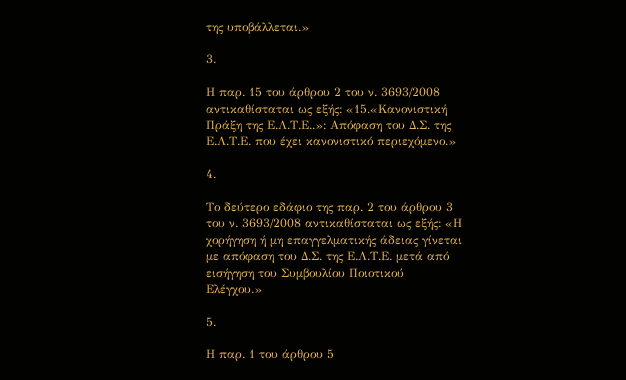της υποβάλλεται.»

3.

Η παρ. 15 του άρθρου 2 του ν. 3693/2008 αντικαθίσταται ως εξής: «15.«Κανονιστική Πράξη της Ε.Λ.Τ.Ε..»: Απόφαση του Δ.Σ. της Ε.Λ.Τ.Ε. που έχει κανονιστικό περιεχόμενο.»

4.

Το δεύτερο εδάφιο της παρ. 2 του άρθρου 3 του ν. 3693/2008 αντικαθίσταται ως εξής: «Η χορήγηση ή μη επαγγελματικής άδειας γίνεται με απόφαση του Δ.Σ. της Ε.Λ.Τ.Ε. μετά από εισήγηση του Συμβουλίου Ποιοτικού Ελέγχου.»

5.

Η παρ. 1 του άρθρου 5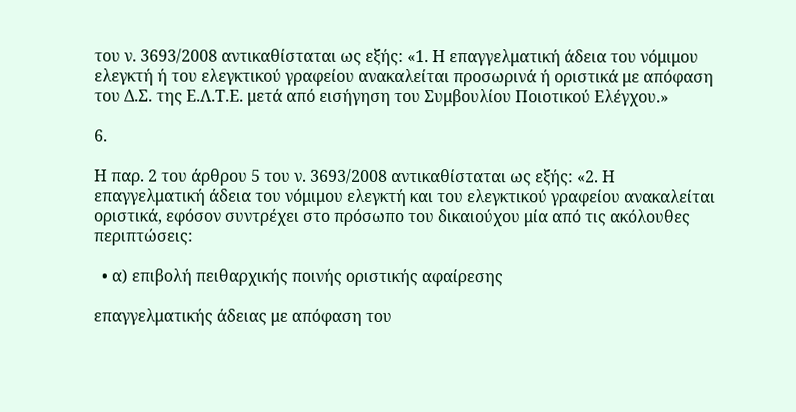του ν. 3693/2008 αντικαθίσταται ως εξής: «1. Η επαγγελματική άδεια του νόμιμου ελεγκτή ή του ελεγκτικού γραφείου ανακαλείται προσωρινά ή οριστικά με απόφαση του Δ.Σ. της Ε.Λ.Τ.Ε. μετά από εισήγηση του Συμβουλίου Ποιοτικού Ελέγχου.»

6.

Η παρ. 2 του άρθρου 5 του ν. 3693/2008 αντικαθίσταται ως εξής: «2. Η επαγγελματική άδεια του νόμιμου ελεγκτή και του ελεγκτικού γραφείου ανακαλείται οριστικά, εφόσον συντρέχει στο πρόσωπο του δικαιούχου μία από τις ακόλουθες περιπτώσεις:

  • α) επιβολή πειθαρχικής ποινής οριστικής αφαίρεσης

επαγγελματικής άδειας με απόφαση του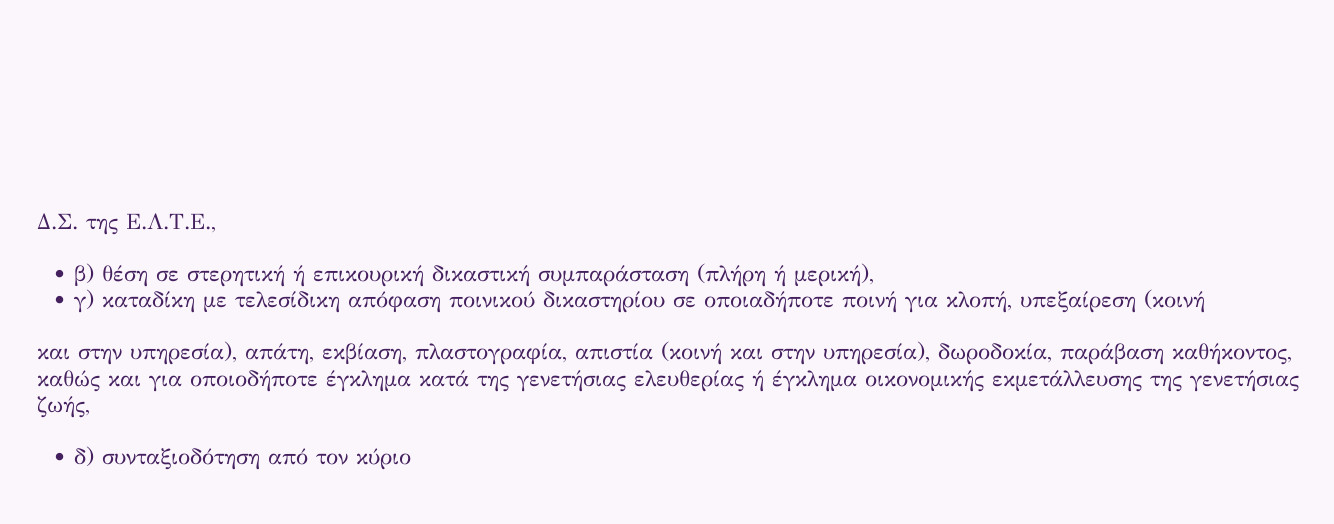Δ.Σ. της Ε.Λ.Τ.Ε.,

  • β) θέση σε στερητική ή επικουρική δικαστική συμπαράσταση (πλήρη ή μερική),
  • γ) καταδίκη με τελεσίδικη απόφαση ποινικού δικαστηρίου σε οποιαδήποτε ποινή για κλοπή, υπεξαίρεση (κοινή

και στην υπηρεσία), απάτη, εκβίαση, πλαστογραφία, απιστία (κοινή και στην υπηρεσία), δωροδοκία, παράβαση καθήκοντος, καθώς και για οποιοδήποτε έγκλημα κατά της γενετήσιας ελευθερίας ή έγκλημα οικονομικής εκμετάλλευσης της γενετήσιας ζωής,

  • δ) συνταξιοδότηση από τον κύριο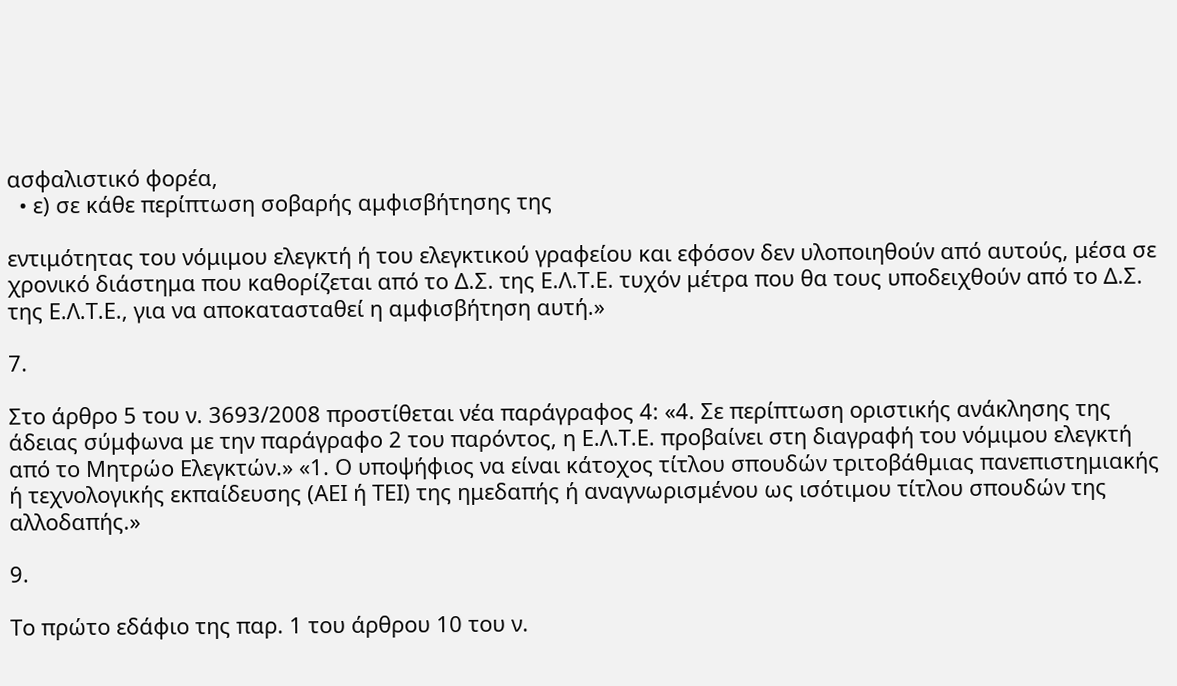ασφαλιστικό φορέα,
  • ε) σε κάθε περίπτωση σοβαρής αμφισβήτησης της

εντιμότητας του νόμιμου ελεγκτή ή του ελεγκτικού γραφείου και εφόσον δεν υλοποιηθούν από αυτούς, μέσα σε χρονικό διάστημα που καθορίζεται από το Δ.Σ. της Ε.Λ.Τ.Ε. τυχόν μέτρα που θα τους υποδειχθούν από το Δ.Σ. της Ε.Λ.Τ.Ε., για να αποκατασταθεί η αμφισβήτηση αυτή.»

7.

Στο άρθρο 5 του ν. 3693/2008 προστίθεται νέα παράγραφος 4: «4. Σε περίπτωση οριστικής ανάκλησης της άδειας σύμφωνα με την παράγραφο 2 του παρόντος, η Ε.Λ.Τ.Ε. προβαίνει στη διαγραφή του νόμιμου ελεγκτή από το Μητρώο Ελεγκτών.» «1. Ο υποψήφιος να είναι κάτοχος τίτλου σπουδών τριτοβάθμιας πανεπιστημιακής ή τεχνολογικής εκπαίδευσης (ΑΕΙ ή ΤΕΙ) της ημεδαπής ή αναγνωρισμένου ως ισότιμου τίτλου σπουδών της αλλοδαπής.»

9.

Το πρώτο εδάφιο της παρ. 1 του άρθρου 10 του ν.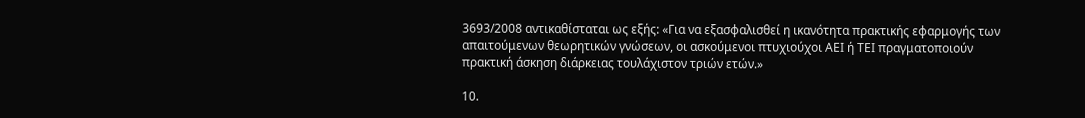3693/2008 αντικαθίσταται ως εξής: «Για να εξασφαλισθεί η ικανότητα πρακτικής εφαρμογής των απαιτούμενων θεωρητικών γνώσεων, οι ασκούμενοι πτυχιούχοι ΑΕΙ ή ΤΕΙ πραγματοποιούν πρακτική άσκηση διάρκειας τουλάχιστον τριών ετών.»

10.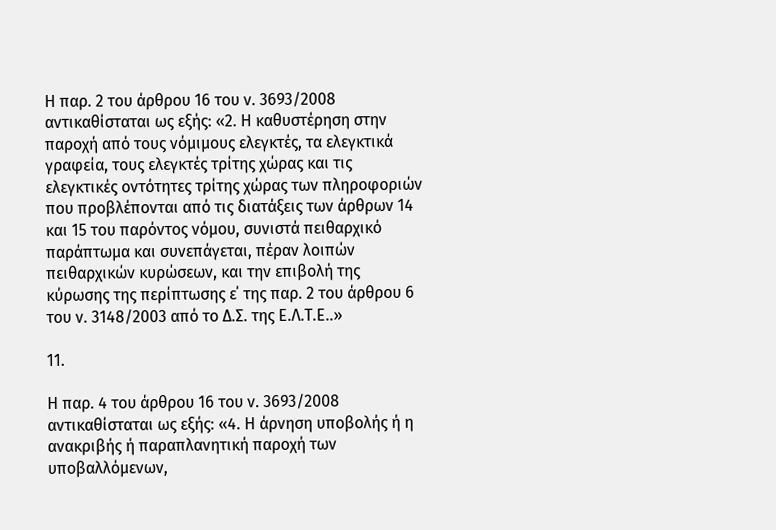Η παρ. 2 του άρθρου 16 του ν. 3693/2008 αντικαθίσταται ως εξής: «2. Η καθυστέρηση στην παροχή από τους νόμιμους ελεγκτές, τα ελεγκτικά γραφεία, τους ελεγκτές τρίτης χώρας και τις ελεγκτικές οντότητες τρίτης χώρας των πληροφοριών που προβλέπονται από τις διατάξεις των άρθρων 14 και 15 του παρόντος νόμου, συνιστά πειθαρχικό παράπτωμα και συνεπάγεται, πέραν λοιπών πειθαρχικών κυρώσεων, και την επιβολή της κύρωσης της περίπτωσης ε΄ της παρ. 2 του άρθρου 6 του ν. 3148/2003 από το Δ.Σ. της Ε.Λ.Τ.Ε..»

11.

Η παρ. 4 του άρθρου 16 του ν. 3693/2008 αντικαθίσταται ως εξής: «4. Η άρνηση υποβολής ή η ανακριβής ή παραπλανητική παροχή των υποβαλλόμενων,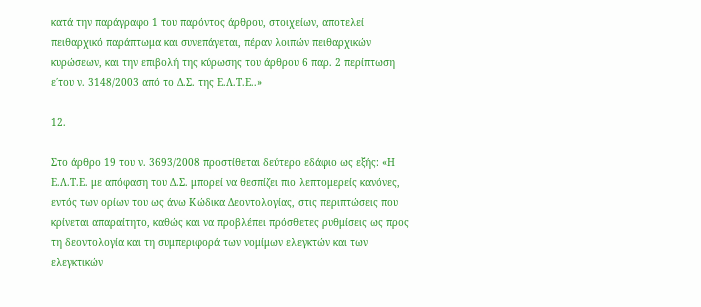κατά την παράγραφο 1 του παρόντος άρθρου, στοιχείων, αποτελεί πειθαρχικό παράπτωμα και συνεπάγεται, πέραν λοιπών πειθαρχικών κυρώσεων, και την επιβολή της κύρωσης του άρθρου 6 παρ. 2 περίπτωση ε΄του ν. 3148/2003 από το Δ.Σ. της Ε.Λ.Τ.Ε..»

12.

Στο άρθρο 19 του ν. 3693/2008 προστίθεται δεύτερο εδάφιο ως εξής: «Η Ε.Λ.Τ.Ε. με απόφαση του Δ.Σ. μπορεί να θεσπίζει πιο λεπτομερείς κανόνες, εντός των ορίων του ως άνω Κώδικα Δεοντολογίας, στις περιπτώσεις που κρίνεται απαραίτητο, καθώς και να προβλέπει πρόσθετες ρυθμίσεις ως προς τη δεοντολογία και τη συμπεριφορά των νομίμων ελεγκτών και των ελεγκτικών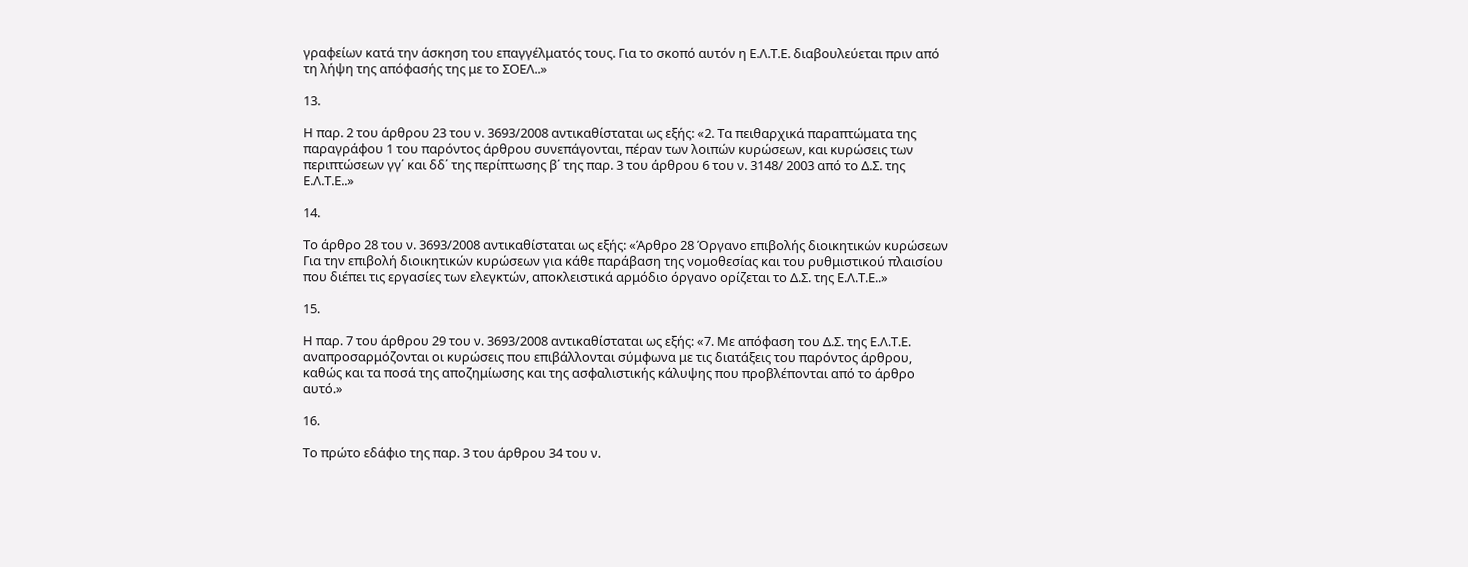γραφείων κατά την άσκηση του επαγγέλματός τους. Για το σκοπό αυτόν η Ε.Λ.Τ.Ε. διαβουλεύεται πριν από τη λήψη της απόφασής της με το ΣΟΕΛ..»

13.

Η παρ. 2 του άρθρου 23 του ν. 3693/2008 αντικαθίσταται ως εξής: «2. Τα πειθαρχικά παραπτώματα της παραγράφου 1 του παρόντος άρθρου συνεπάγονται, πέραν των λοιπών κυρώσεων, και κυρώσεις των περιπτώσεων γγ΄ και δδ΄ της περίπτωσης β΄ της παρ. 3 του άρθρου 6 του ν. 3148/ 2003 από το Δ.Σ. της Ε.Λ.Τ.Ε..»

14.

Το άρθρο 28 του ν. 3693/2008 αντικαθίσταται ως εξής: «Άρθρο 28 Όργανο επιβολής διοικητικών κυρώσεων Για την επιβολή διοικητικών κυρώσεων για κάθε παράβαση της νομοθεσίας και του ρυθμιστικού πλαισίου που διέπει τις εργασίες των ελεγκτών, αποκλειστικά αρμόδιο όργανο ορίζεται το Δ.Σ. της Ε.Λ.Τ.Ε..»

15.

Η παρ. 7 του άρθρου 29 του ν. 3693/2008 αντικαθίσταται ως εξής: «7. Με απόφαση του Δ.Σ. της Ε.Λ.Τ.Ε. αναπροσαρμόζονται οι κυρώσεις που επιβάλλονται σύμφωνα με τις διατάξεις του παρόντος άρθρου, καθώς και τα ποσά της αποζημίωσης και της ασφαλιστικής κάλυψης που προβλέπονται από το άρθρο αυτό.»

16.

Το πρώτο εδάφιο της παρ. 3 του άρθρου 34 του ν.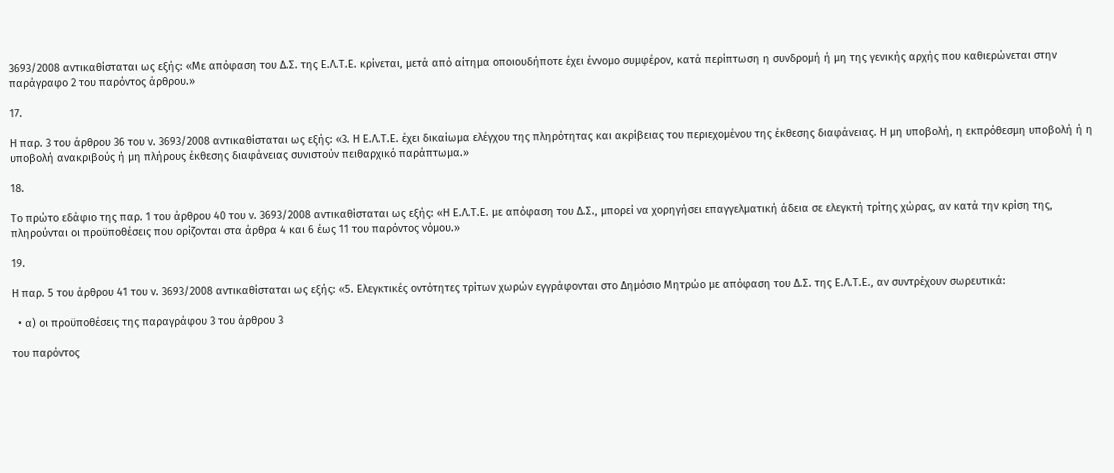3693/2008 αντικαθίσταται ως εξής: «Με απόφαση του Δ.Σ. της Ε.Λ.Τ.Ε. κρίνεται, μετά από αίτημα οποιουδήποτε έχει έννομο συμφέρον, κατά περίπτωση η συνδρομή ή μη της γενικής αρχής που καθιερώνεται στην παράγραφο 2 του παρόντος άρθρου.»

17.

Η παρ. 3 του άρθρου 36 του ν. 3693/2008 αντικαθίσταται ως εξής: «3. Η Ε.Λ.Τ.Ε. έχει δικαίωμα ελέγχου της πληρότητας και ακρίβειας του περιεχομένου της έκθεσης διαφάνειας. Η μη υποβολή, η εκπρόθεσμη υποβολή ή η υποβολή ανακριβούς ή μη πλήρους έκθεσης διαφάνειας συνιστούν πειθαρχικό παράπτωμα.»

18.

Το πρώτο εδάφιο της παρ. 1 του άρθρου 40 του ν. 3693/2008 αντικαθίσταται ως εξής: «Η Ε.Λ.Τ.Ε. με απόφαση του Δ.Σ., μπορεί να χορηγήσει επαγγελματική άδεια σε ελεγκτή τρίτης χώρας, αν κατά την κρίση της, πληρούνται οι προϋποθέσεις που ορίζονται στα άρθρα 4 και 6 έως 11 του παρόντος νόμου.»

19.

Η παρ. 5 του άρθρου 41 του ν. 3693/2008 αντικαθίσταται ως εξής: «5. Ελεγκτικές οντότητες τρίτων χωρών εγγράφονται στο Δημόσιο Μητρώο με απόφαση του Δ.Σ. της Ε.Λ.Τ.Ε., αν συντρέχουν σωρευτικά:

  • α) οι προϋποθέσεις της παραγράφου 3 του άρθρου 3

του παρόντος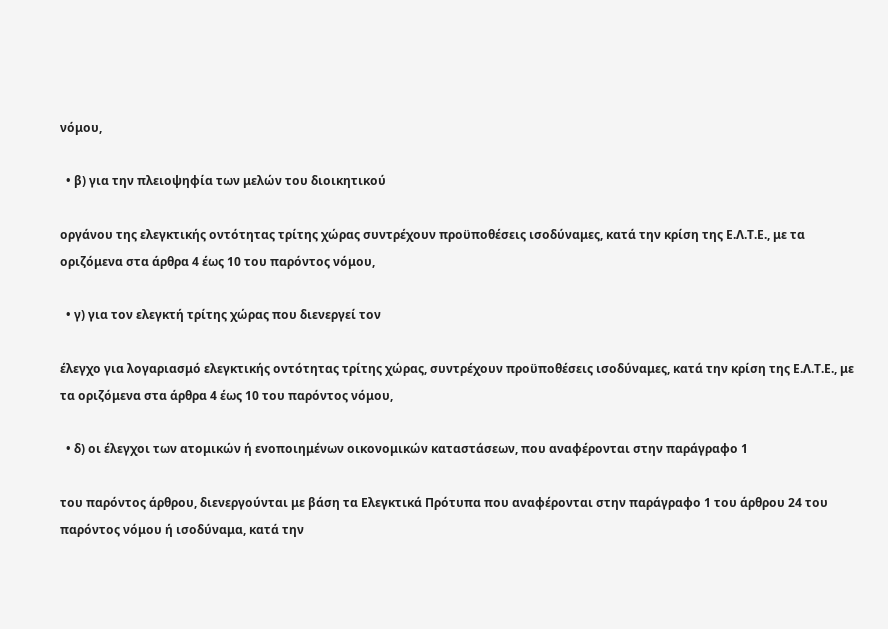νόμου,

  • β) για την πλειοψηφία των μελών του διοικητικού

οργάνου της ελεγκτικής οντότητας τρίτης χώρας συντρέχουν προϋποθέσεις ισοδύναμες, κατά την κρίση της Ε.Λ.Τ.Ε., με τα οριζόμενα στα άρθρα 4 έως 10 του παρόντος νόμου,

  • γ) για τον ελεγκτή τρίτης χώρας που διενεργεί τον

έλεγχο για λογαριασμό ελεγκτικής οντότητας τρίτης χώρας, συντρέχουν προϋποθέσεις ισοδύναμες, κατά την κρίση της Ε.Λ.Τ.Ε., με τα οριζόμενα στα άρθρα 4 έως 10 του παρόντος νόμου,

  • δ) οι έλεγχοι των ατομικών ή ενοποιημένων οικονομικών καταστάσεων, που αναφέρονται στην παράγραφο 1

του παρόντος άρθρου, διενεργούνται με βάση τα Ελεγκτικά Πρότυπα που αναφέρονται στην παράγραφο 1 του άρθρου 24 του παρόντος νόμου ή ισοδύναμα, κατά την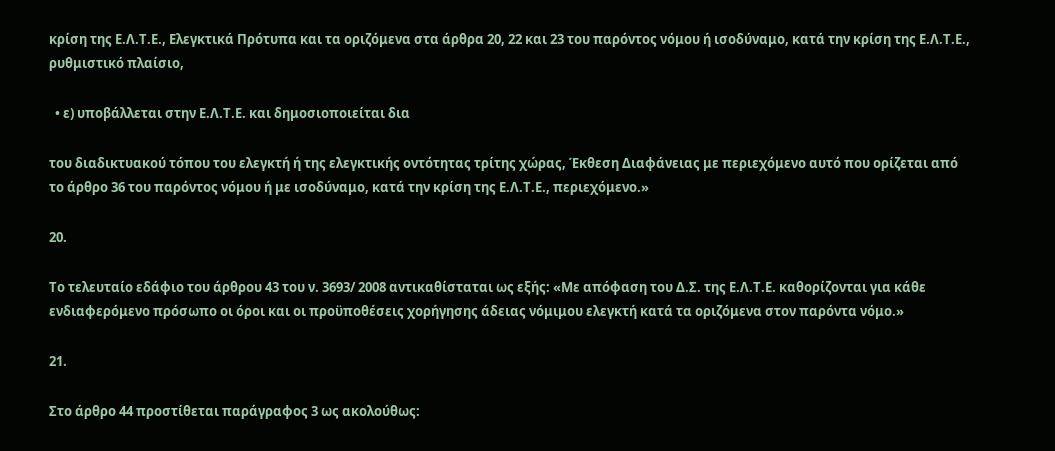κρίση της Ε.Λ.Τ.Ε., Ελεγκτικά Πρότυπα και τα οριζόμενα στα άρθρα 20, 22 και 23 του παρόντος νόμου ή ισοδύναμο, κατά την κρίση της Ε.Λ.Τ.Ε., ρυθμιστικό πλαίσιο,

  • ε) υποβάλλεται στην Ε.Λ.Τ.Ε. και δημοσιοποιείται δια

του διαδικτυακού τόπου του ελεγκτή ή της ελεγκτικής οντότητας τρίτης χώρας, Έκθεση Διαφάνειας με περιεχόμενο αυτό που ορίζεται από το άρθρο 36 του παρόντος νόμου ή με ισοδύναμο, κατά την κρίση της Ε.Λ.Τ.Ε., περιεχόμενο.»

20.

Το τελευταίο εδάφιο του άρθρου 43 του ν. 3693/ 2008 αντικαθίσταται ως εξής: «Με απόφαση του Δ.Σ. της Ε.Λ.Τ.Ε. καθορίζονται για κάθε ενδιαφερόμενο πρόσωπο οι όροι και οι προϋποθέσεις χορήγησης άδειας νόμιμου ελεγκτή κατά τα οριζόμενα στον παρόντα νόμο.»

21.

Στο άρθρο 44 προστίθεται παράγραφος 3 ως ακολούθως: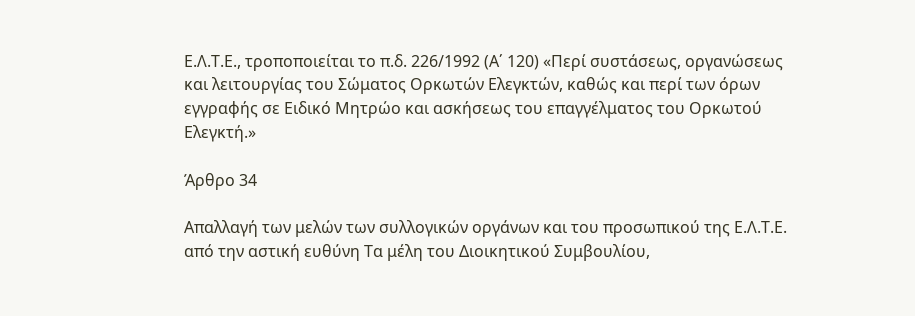Ε.Λ.Τ.Ε., τροποποιείται το π.δ. 226/1992 (Α΄ 120) «Περί συστάσεως, οργανώσεως και λειτουργίας του Σώματος Ορκωτών Ελεγκτών, καθώς και περί των όρων εγγραφής σε Ειδικό Μητρώο και ασκήσεως του επαγγέλματος του Ορκωτού Ελεγκτή.»

Άρθρο 34

Απαλλαγή των μελών των συλλογικών οργάνων και του προσωπικού της Ε.Λ.Τ.Ε. από την αστική ευθύνη Τα μέλη του Διοικητικού Συμβουλίου,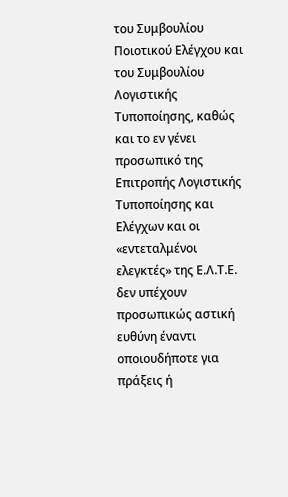του Συμβουλίου Ποιοτικού Ελέγχου και του Συμβουλίου Λογιστικής Τυποποίησης, καθώς και το εν γένει προσωπικό της Επιτροπής Λογιστικής Τυποποίησης και Ελέγχων και οι «εντεταλμένοι ελεγκτές» της Ε.Λ.Τ.Ε. δεν υπέχουν προσωπικώς αστική ευθύνη έναντι οποιουδήποτε για πράξεις ή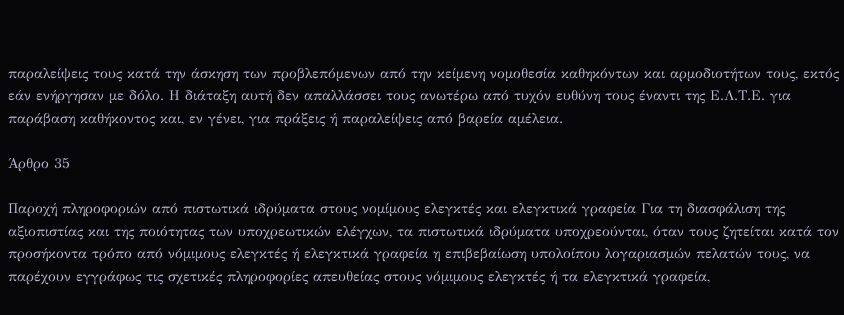παραλείψεις τους κατά την άσκηση των προβλεπόμενων από την κείμενη νομοθεσία καθηκόντων και αρμοδιοτήτων τους, εκτός εάν ενήργησαν με δόλο. Η διάταξη αυτή δεν απαλλάσσει τους ανωτέρω από τυχόν ευθύνη τους έναντι της Ε.Λ.Τ.Ε. για παράβαση καθήκοντος και, εν γένει, για πράξεις ή παραλείψεις από βαρεία αμέλεια.

Άρθρο 35

Παροχή πληροφοριών από πιστωτικά ιδρύματα στους νομίμους ελεγκτές και ελεγκτικά γραφεία Για τη διασφάλιση της αξιοπιστίας και της ποιότητας των υποχρεωτικών ελέγχων, τα πιστωτικά ιδρύματα υποχρεούνται, όταν τους ζητείται κατά τον προσήκοντα τρόπο από νόμιμους ελεγκτές ή ελεγκτικά γραφεία η επιβεβαίωση υπολοίπου λογαριασμών πελατών τους, να παρέχουν εγγράφως τις σχετικές πληροφορίες απευθείας στους νόμιμους ελεγκτές ή τα ελεγκτικά γραφεία,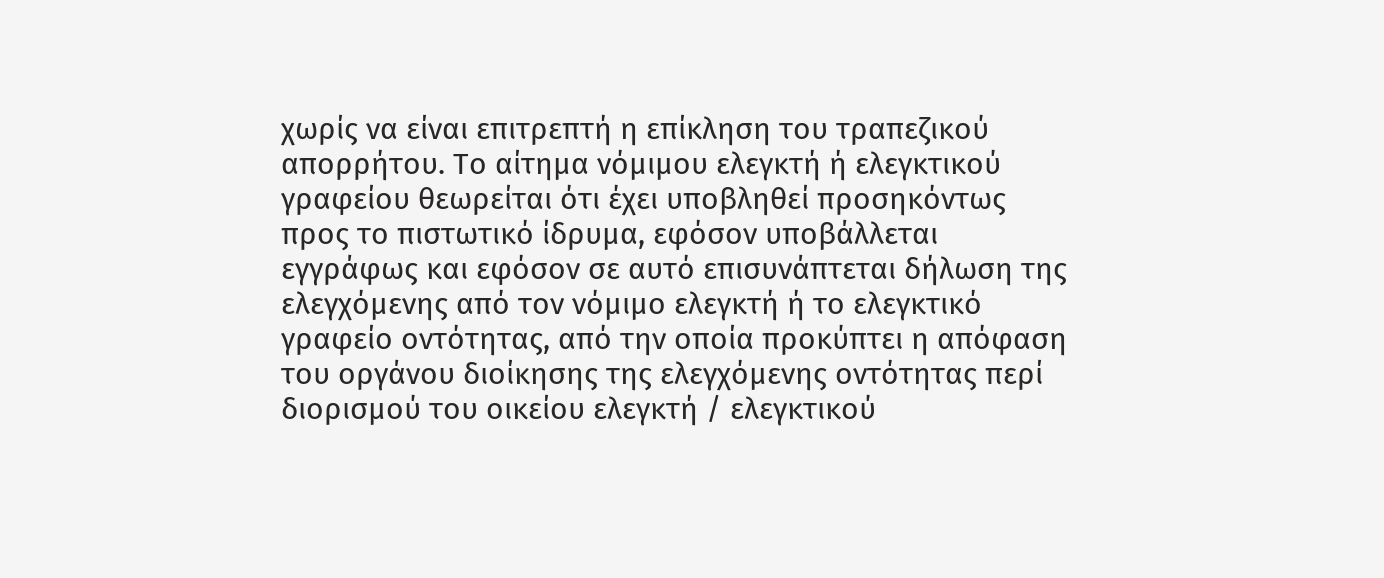χωρίς να είναι επιτρεπτή η επίκληση του τραπεζικού απορρήτου. Το αίτημα νόμιμου ελεγκτή ή ελεγκτικού γραφείου θεωρείται ότι έχει υποβληθεί προσηκόντως προς το πιστωτικό ίδρυμα, εφόσον υποβάλλεται εγγράφως και εφόσον σε αυτό επισυνάπτεται δήλωση της ελεγχόμενης από τον νόμιμο ελεγκτή ή το ελεγκτικό γραφείο οντότητας, από την οποία προκύπτει η απόφαση του οργάνου διοίκησης της ελεγχόμενης οντότητας περί διορισμού του οικείου ελεγκτή / ελεγκτικού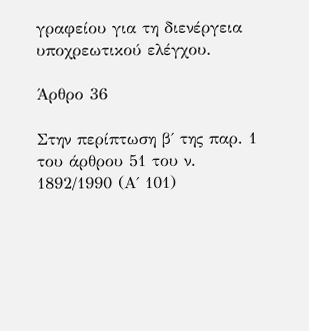γραφείου για τη διενέργεια υποχρεωτικού ελέγχου.

Άρθρο 36

Στην περίπτωση β΄ της παρ. 1 του άρθρου 51 του ν. 1892/1990 (Α΄ 101)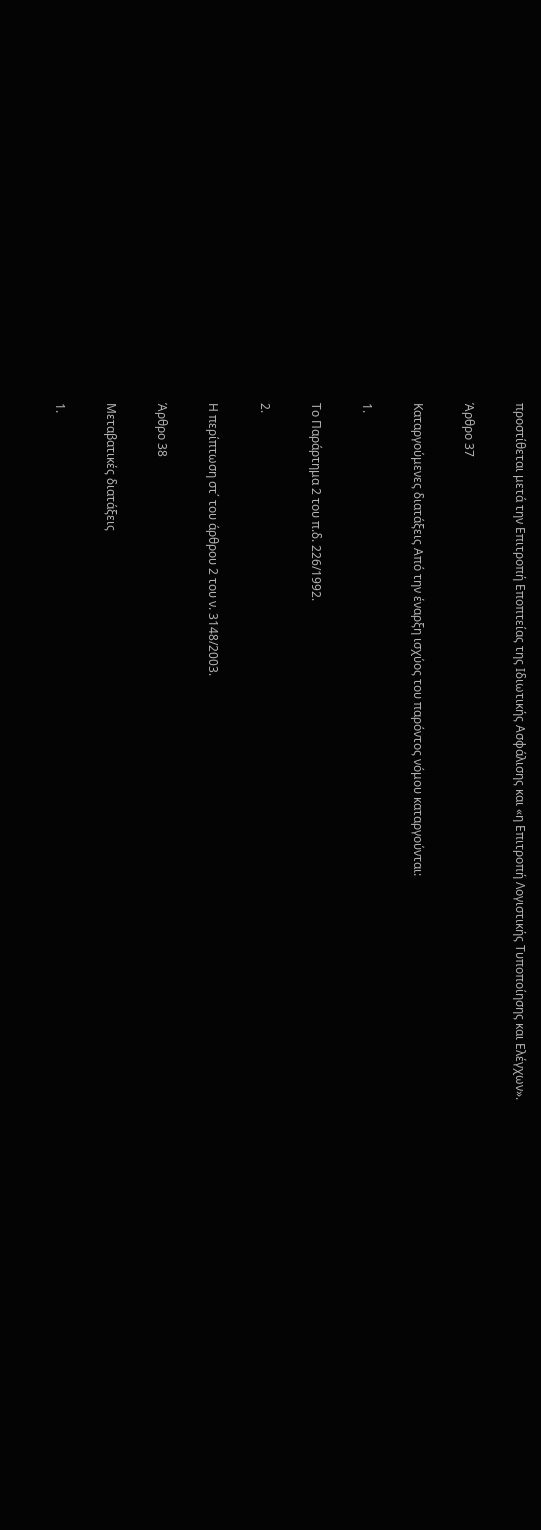προστίθεται μετά την Επιτροπή Εποπτείας της Ιδιωτικής Ασφάλισης και «η Επιτροπή Λογιστικής Τυποποίησης και Ελέγχων».

Άρθρο 37

Καταργούμενες διατάξεις Από την έναρξη ισχύος του παρόντος νόμου καταργούνται:

1.

Το Παράρτημα 2 του π.δ. 226/1992.

2.

Η περίπτωση στ΄ του άρθρου 2 του ν. 3148/2003.

Άρθρο 38

Μεταβατικές διατάξεις

1.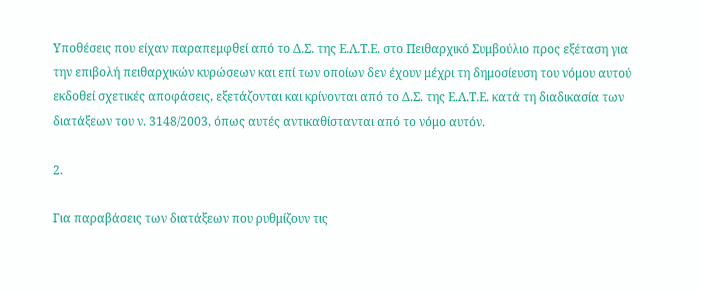Υποθέσεις που είχαν παραπεμφθεί από το Δ.Σ. της Ε.Λ.Τ.Ε. στο Πειθαρχικό Συμβούλιο προς εξέταση για την επιβολή πειθαρχικών κυρώσεων και επί των οποίων δεν έχουν μέχρι τη δημοσίευση του νόμου αυτού εκδοθεί σχετικές αποφάσεις, εξετάζονται και κρίνονται από το Δ.Σ. της Ε.Λ.Τ.Ε. κατά τη διαδικασία των διατάξεων του ν. 3148/2003, όπως αυτές αντικαθίστανται από το νόμο αυτόν.

2.

Για παραβάσεις των διατάξεων που ρυθμίζουν τις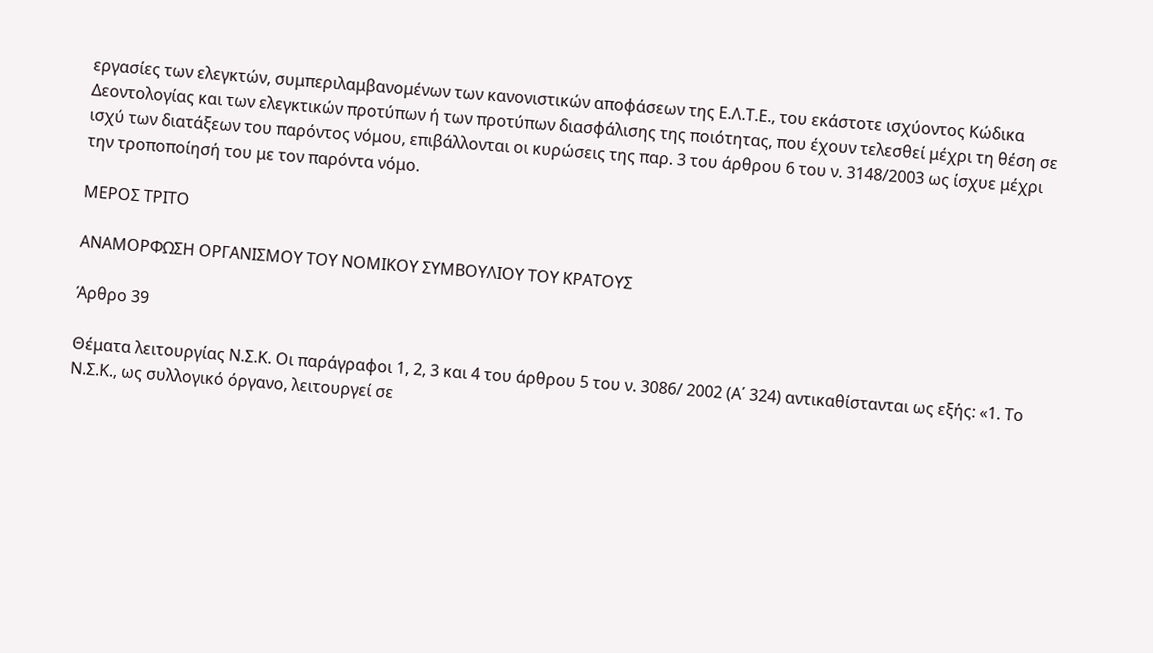εργασίες των ελεγκτών, συμπεριλαμβανομένων των κανονιστικών αποφάσεων της Ε.Λ.Τ.Ε., του εκάστοτε ισχύοντος Κώδικα Δεοντολογίας και των ελεγκτικών προτύπων ή των προτύπων διασφάλισης της ποιότητας, που έχουν τελεσθεί μέχρι τη θέση σε ισχύ των διατάξεων του παρόντος νόμου, επιβάλλονται οι κυρώσεις της παρ. 3 του άρθρου 6 του ν. 3148/2003 ως ίσχυε μέχρι την τροποποίησή του με τον παρόντα νόμο.

ΜΕΡΟΣ ΤΡΙΤΟ

ΑΝΑΜΟΡΦΩΣΗ ΟΡΓΑΝΙΣΜΟΥ ΤΟΥ ΝΟΜΙΚΟΥ ΣΥΜΒΟΥΛΙΟΥ ΤΟΥ ΚΡΑΤΟΥΣ

Άρθρο 39

Θέματα λειτουργίας Ν.Σ.Κ. Οι παράγραφοι 1, 2, 3 και 4 του άρθρου 5 του ν. 3086/ 2002 (Α΄ 324) αντικαθίστανται ως εξής: «1. Το Ν.Σ.Κ., ως συλλογικό όργανο, λειτουργεί σε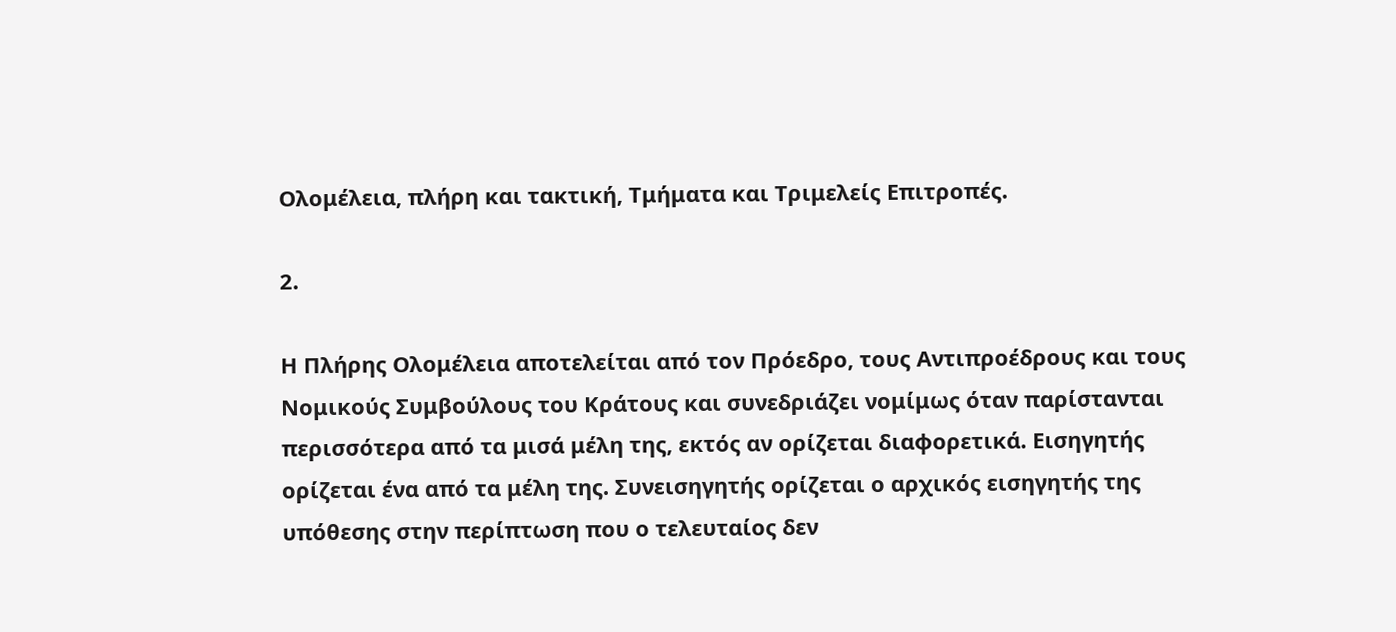Ολομέλεια, πλήρη και τακτική, Τμήματα και Τριμελείς Επιτροπές.

2.

Η Πλήρης Ολομέλεια αποτελείται από τον Πρόεδρο, τους Αντιπροέδρους και τους Νομικούς Συμβούλους του Κράτους και συνεδριάζει νομίμως όταν παρίστανται περισσότερα από τα μισά μέλη της, εκτός αν ορίζεται διαφορετικά. Εισηγητής ορίζεται ένα από τα μέλη της. Συνεισηγητής ορίζεται ο αρχικός εισηγητής της υπόθεσης στην περίπτωση που ο τελευταίος δεν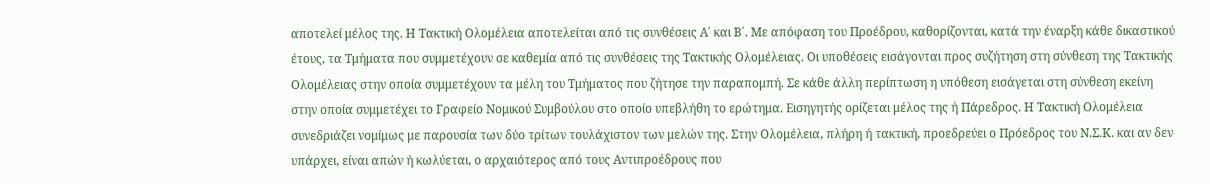αποτελεί μέλος της. Η Τακτική Ολομέλεια αποτελείται από τις συνθέσεις Α΄ και Β΄. Με απόφαση του Προέδρου, καθορίζονται, κατά την έναρξη κάθε δικαστικού έτους, τα Τμήματα που συμμετέχουν σε καθεμία από τις συνθέσεις της Τακτικής Ολομέλειας. Οι υποθέσεις εισάγονται προς συζήτηση στη σύνθεση της Τακτικής Ολομέλειας στην οποία συμμετέχουν τα μέλη του Τμήματος που ζήτησε την παραπομπή. Σε κάθε άλλη περίπτωση η υπόθεση εισάγεται στη σύνθεση εκείνη στην οποία συμμετέχει το Γραφείο Νομικού Συμβούλου στο οποίο υπεβλήθη το ερώτημα. Εισηγητής ορίζεται μέλος της ή Πάρεδρος. Η Τακτική Ολομέλεια συνεδριάζει νομίμως με παρουσία των δύο τρίτων τουλάχιστον των μελών της. Στην Ολομέλεια, πλήρη ή τακτική, προεδρεύει ο Πρόεδρος του Ν.Σ.Κ. και αν δεν υπάρχει, είναι απών ή κωλύεται, ο αρχαιότερος από τους Αντιπροέδρους που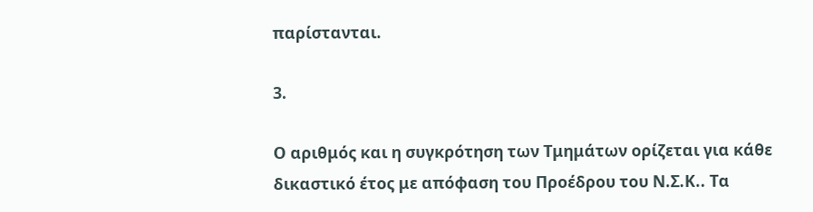παρίστανται.

3.

Ο αριθμός και η συγκρότηση των Τμημάτων ορίζεται για κάθε δικαστικό έτος με απόφαση του Προέδρου του Ν.Σ.Κ.. Τα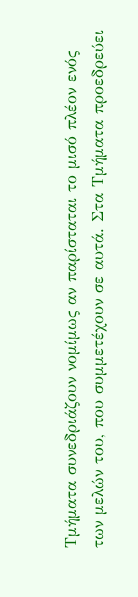Τμήματα συνεδριάζουν νομίμως αν παρίσταται το μισό πλέον ενός των μελών του, που συμμετέχουν σε αυτά. Στα Τμήματα προεδρεύει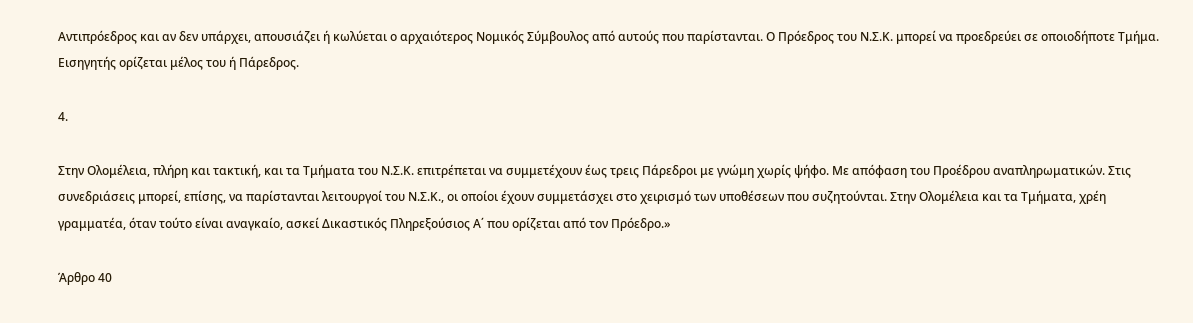Αντιπρόεδρος και αν δεν υπάρχει, απουσιάζει ή κωλύεται ο αρχαιότερος Νομικός Σύμβουλος από αυτούς που παρίστανται. Ο Πρόεδρος του Ν.Σ.Κ. μπορεί να προεδρεύει σε οποιοδήποτε Τμήμα. Εισηγητής ορίζεται μέλος του ή Πάρεδρος.

4.

Στην Ολομέλεια, πλήρη και τακτική, και τα Τμήματα του Ν.Σ.Κ. επιτρέπεται να συμμετέχουν έως τρεις Πάρεδροι με γνώμη χωρίς ψήφο. Με απόφαση του Προέδρου αναπληρωματικών. Στις συνεδριάσεις μπορεί, επίσης, να παρίστανται λειτουργοί του Ν.Σ.Κ., οι οποίοι έχουν συμμετάσχει στο χειρισμό των υποθέσεων που συζητούνται. Στην Ολομέλεια και τα Τμήματα, χρέη γραμματέα, όταν τούτο είναι αναγκαίο, ασκεί Δικαστικός Πληρεξούσιος Α΄ που ορίζεται από τον Πρόεδρο.»

Άρθρο 40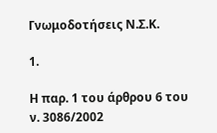Γνωμοδοτήσεις Ν.Σ.Κ.

1.

Η παρ. 1 του άρθρου 6 του ν. 3086/2002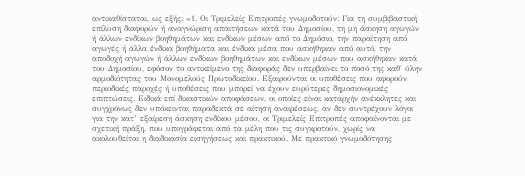αντικαθίσταται, ως εξής: «1. Οι Τριμελείς Επιτροπές γνωμοδοτούν: Για τη συμβιβαστική επίλυση διαφορών ή αναγνώριση απαιτήσεων κατά του Δημοσίου, τη μη άσκηση αγωγών ή άλλων ενδίκων βοηθημάτων και ενδίκων μέσων από το Δημόσιο, την παραίτηση από αγωγές ή άλλα ένδικα βοηθήματα και ένδικα μέσα που ασκήθηκαν από αυτό, την αποδοχή αγωγών ή άλλων ενδίκων βοηθημάτων και ενδίκων μέσων που ασκήθηκαν κατά του Δημοσίου, εφόσον το αντικείμενο της διαφοράς δεν υπερβαίνει το ποσό της καθ΄ ύλην αρμοδιότητας του Μονομελούς Πρωτοδικείου. Εξαιρούνται οι υποθέσεις που αφορούν περιοδικές παροχές ή υποθέσεις που μπορεί να έχουν ευρύτερες δημοσιονομικές επιπτώσεις. Ειδικά επί δικαστικών αποφάσεων, οι οποίες είναι καταρχήν ανέκκλητες και συγχρόνως δεν υπόκεινται παραδεκτά σε αίτηση αναιρέσεως, αν δεν συντρέχουν λόγοι για την κατ’ εξαίρεση άσκηση ενδίκου μέσου, οι Τριμελείς Επιτροπές αποφαίνονται με σχετική πράξη, που υπογράφεται από τα μέλη που τις συγκροτούν, χωρίς να ακολουθείται η διαδικασία εισηγήσεως και πρακτικού. Με πρακτικό γνωμοδότησης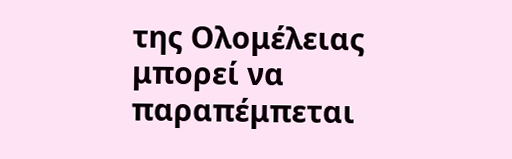της Ολομέλειας μπορεί να παραπέμπεται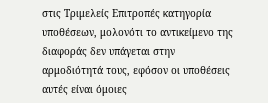στις Τριμελείς Επιτροπές κατηγορία υποθέσεων, μολονότι το αντικείμενο της διαφοράς δεν υπάγεται στην αρμοδιότητά τους, εφόσον οι υποθέσεις αυτές είναι όμοιες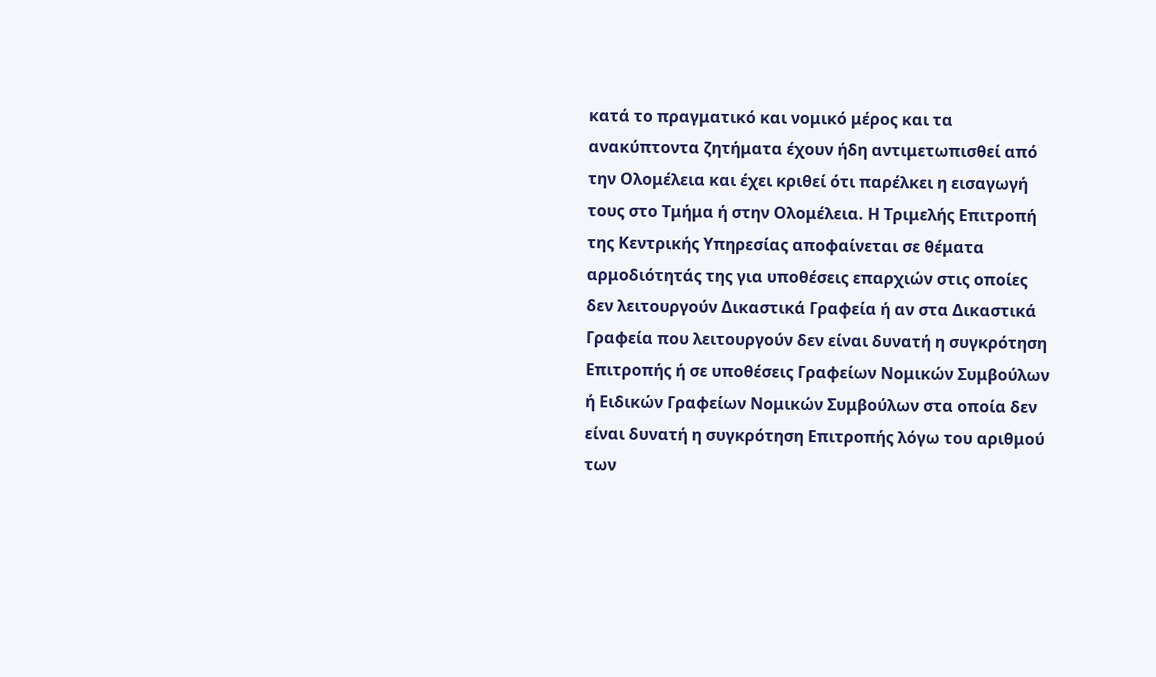κατά το πραγματικό και νομικό μέρος και τα ανακύπτοντα ζητήματα έχουν ήδη αντιμετωπισθεί από την Ολομέλεια και έχει κριθεί ότι παρέλκει η εισαγωγή τους στο Τμήμα ή στην Ολομέλεια. Η Τριμελής Επιτροπή της Κεντρικής Υπηρεσίας αποφαίνεται σε θέματα αρμοδιότητάς της για υποθέσεις επαρχιών στις οποίες δεν λειτουργούν Δικαστικά Γραφεία ή αν στα Δικαστικά Γραφεία που λειτουργούν δεν είναι δυνατή η συγκρότηση Επιτροπής ή σε υποθέσεις Γραφείων Νομικών Συμβούλων ή Ειδικών Γραφείων Νομικών Συμβούλων στα οποία δεν είναι δυνατή η συγκρότηση Επιτροπής λόγω του αριθμού των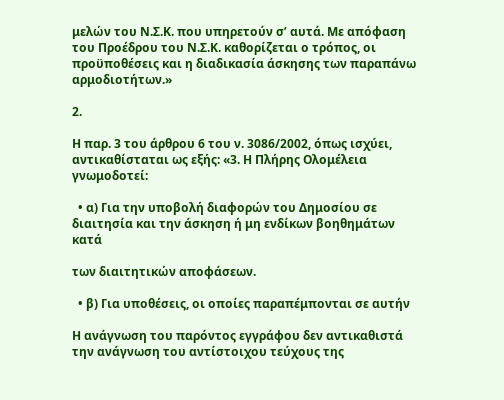μελών του Ν.Σ.Κ. που υπηρετούν σ’ αυτά. Με απόφαση του Προέδρου του Ν.Σ.Κ. καθορίζεται ο τρόπος, οι προϋποθέσεις και η διαδικασία άσκησης των παραπάνω αρμοδιοτήτων.»

2.

Η παρ. 3 του άρθρου 6 του ν. 3086/2002, όπως ισχύει, αντικαθίσταται ως εξής: «3. Η Πλήρης Ολομέλεια γνωμοδοτεί:

  • α) Για την υποβολή διαφορών του Δημοσίου σε διαιτησία και την άσκηση ή μη ενδίκων βοηθημάτων κατά

των διαιτητικών αποφάσεων.

  • β) Για υποθέσεις, οι οποίες παραπέμπονται σε αυτήν

Η ανάγνωση του παρόντος εγγράφου δεν αντικαθιστά την ανάγνωση του αντίστοιχου τεύχους της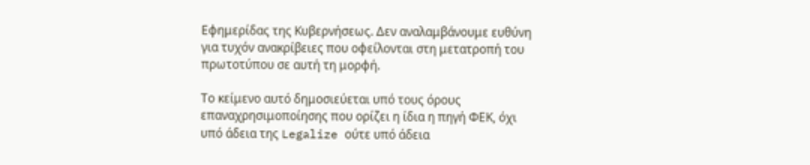Εφημερίδας της Κυβερνήσεως. Δεν αναλαμβάνουμε ευθύνη για τυχόν ανακρίβειες που οφείλονται στη μετατροπή του πρωτοτύπου σε αυτή τη μορφή.

Το κείμενο αυτό δημοσιεύεται υπό τους όρους επαναχρησιμοποίησης που ορίζει η ίδια η πηγή ΦΕΚ, όχι υπό άδεια της Legalize ούτε υπό άδεια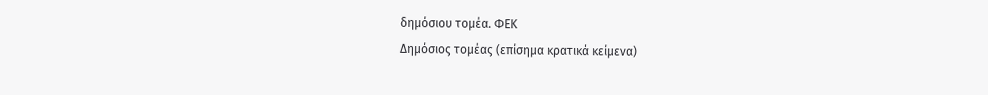δημόσιου τομέα. ΦΕΚ
Δημόσιος τομέας (επίσημα κρατικά κείμενα)